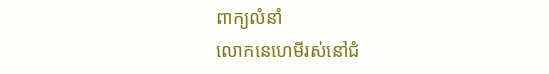ពាក្យលំនាំ
លោកនេហេមីរស់នៅជំ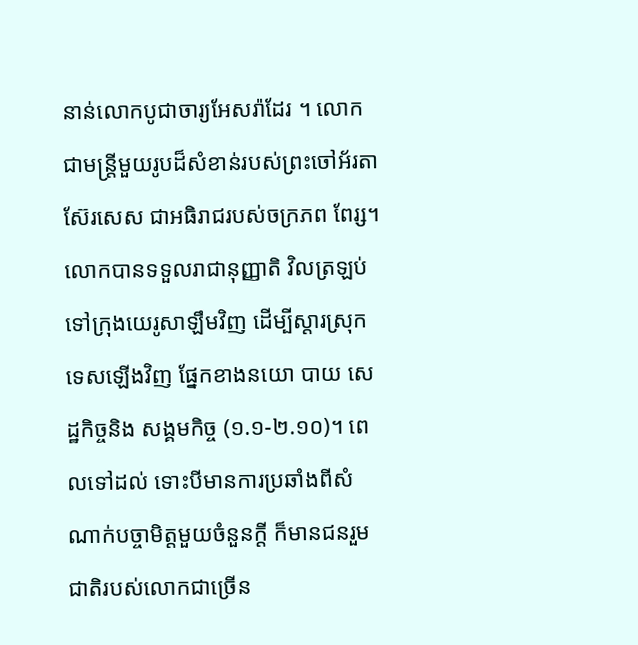នាន់លោកបូជាចារ្យអែសរ៉ាដែរ ។ លោកជាមន្ត្រីមួយរូបដ៏សំខាន់របស់ព្រះចៅអ័រតាស៊ែរសេស ជាអធិរាជរបស់ចក្រភព ពែរ្ស។ លោកបានទទួលរាជានុញ្ញាតិ វិលត្រឡប់ទៅក្រុងយេរូសាឡឹមវិញ ដើម្បីស្តារស្រុកទេសឡើងវិញ ផ្នែកខាងនយោ បាយ សេដ្ឋកិច្ចនិង សង្គមកិច្ច (១.១-២.១០)។ ពេលទៅដល់ ទោះបីមានការប្រឆាំងពីសំណាក់បច្ចាមិត្តមួយចំនួនក្តី ក៏មានជនរួម ជាតិរបស់លោកជាច្រើន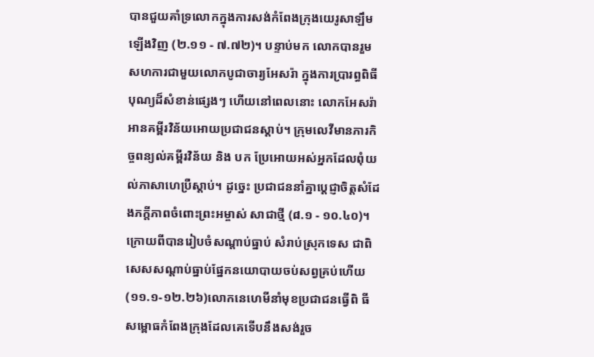បានជួយគាំទ្រលោកក្នុងការសង់កំពែងក្រុងយេរូសាឡឹមឡើងវិញ (២.១១ - ៧.៧២)។ បន្ទាប់មក លោកបានរួមសហការជាមួយលោកបូជាចារ្យអែសរ៉ា ក្នុងការប្រារព្ធពិធី បុណ្យដ៏សំខាន់ផ្សេងៗ ហើយនៅពេលនោះ លោកអែសរ៉ាអានគម្ពីរវិន័យអោយប្រជាជនស្តាប់។ ក្រុមលេវីមានភារកិច្ចពន្យល់គម្ពីរវិន័យ និង បក ប្រែអោយអស់អ្នកដែលពុំយល់ភាសាហេប្រឺស្តាប់។ ដូច្នេះ ប្រជាជននាំគ្នាប្តេជ្ញាចិត្តសំដែងភក្តីភាពចំពោះព្រះអម្ចាស់ សាជាថ្មី (៨.១ - ១០.៤០)។ ក្រោយពីបានរៀបចំសណ្តាប់ធ្នាប់ សំរាប់ស្រុកទេស ជាពិសេសសណ្តាប់ធ្នាប់ផ្នែកនយោបាយចប់សព្វគ្រប់ហើយ (១១.១-១២.២៦)លោកនេហេមីនាំមុខប្រជាជនធ្វើពិ ធីសម្ពោធកំពែងក្រុងដែលគេទើបនឹងសង់រួច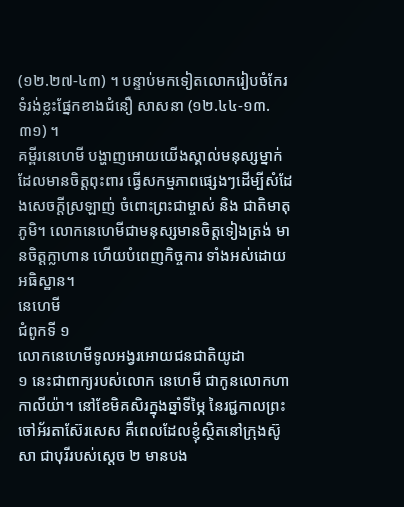(១២.២៧-៤៣) ។ បន្ទាប់មកទៀតលោករៀបចំកែរទំរង់ខ្លះផ្នែកខាងជំនឿ សាសនា (១២.៤៤-១៣.៣១) ។
គម្ពីរនេហេមី បង្ហាញអោយយើងស្គាល់មនុស្សម្នាក់ដែលមានចិត្តពុះពារ ធ្វើសកម្មភាពផ្សេងៗដើម្បីសំដែងសេចក្តីស្រឡាញ់ ចំពោះព្រះជាម្ចាស់ និង ជាតិមាតុភូមិ។ លោកនេហេមីជាមនុស្សមានចិត្តទៀងត្រង់ មានចិត្តក្លាហាន ហើយបំពេញកិច្ចការ ទាំងអស់ដោយអធិស្ឋាន។
នេហេមី
ជំពូកទី ១
លោកនេហេមីទូលអង្វរអោយជនជាតិយូដា
១ នេះជាពាក្យរបស់លោក នេហេមី ជាកូនលោកហាកាលីយ៉ា។ នៅខែមិគសិរក្នុងឆ្នាំទីម្ភៃ នៃរជ្ជកាលព្រះចៅអ័រតាស៊ែរសេស គឺពេលដែលខ្ញុំស្ថិតនៅក្រុងស៊ូសា ជាបុរីរបស់ស្ដេច ២ មានបង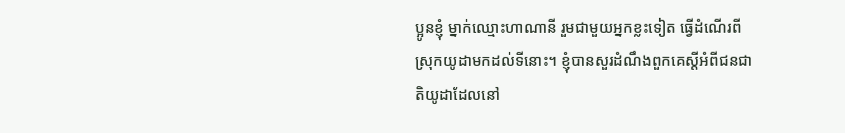ប្អូនខ្ញុំ ម្នាក់ឈ្មោះហាណានី រួមជាមួយអ្នកខ្លះទៀត ធ្វើដំណើរពីស្រុកយូដាមកដល់ទីនោះ។ ខ្ញុំបានសួរដំណឹងពួកគេស្ដីអំពីជនជាតិយូដាដែលនៅ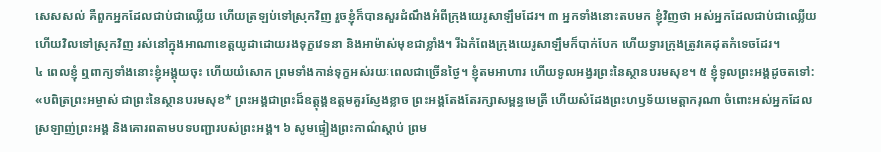សេសសល់ គឺពួកអ្នកដែលជាប់ជាឈ្លើយ ហើយត្រឡប់ទៅស្រុកវិញ រួចខ្ញុំក៏បានសួរដំណឹងអំពីក្រុងយេរូសាឡឹមដែរ។ ៣ អ្នកទាំងនោះតបមក ខ្ញុំវិញថា អស់អ្នកដែលជាប់ជាឈ្លើយ ហើយវិលទៅស្រុកវិញ រស់នៅក្នុងអាណាខេត្តយូដាដោយរងទុក្ខវេទនា និងអាម៉ាស់មុខជាខ្លាំង។ រីឯកំពែងក្រុងយេរូសាឡឹមក៏បាក់បែក ហើយទ្វារក្រុងត្រូវគេដុតកំទេចដែរ។
៤ ពេលខ្ញុំ ឮពាក្យទាំងនោះខ្ញុំអង្គុយចុះ ហើយយំសោក ព្រមទាំងកាន់ទុក្ខអស់រយៈពេលជាច្រើនថ្ងៃ។ ខ្ញុំតមអាហារ ហើយទូលអង្វរព្រះនៃស្ថានបរមសុខ។ ៥ ខ្ញុំទូលព្រះអង្គដូចតទៅ:
«បពិត្រព្រះអម្ចាស់ ជាព្រះនៃស្ថានបរមសុខ* ព្រះអង្គជាព្រះដ៏ឧត្ដុង្គឧត្ដមគួរស្ញែងខ្លាច ព្រះអង្គតែងតែរក្សាសម្ពន្ធមេត្រី ហើយសំដែងព្រះហឫទ័យមេត្តាករុណា ចំពោះអស់អ្នកដែលស្រឡាញ់ព្រះអង្គ និងគោរពតាមបទបញ្ជារបស់ព្រះអង្គ។ ៦ សូមផ្ទៀងព្រះកាណ៌ស្ដាប់ ព្រម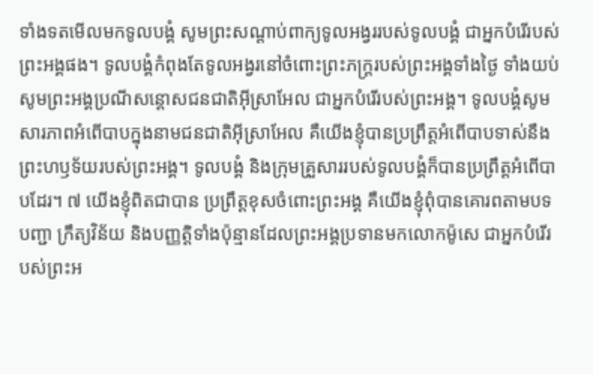ទាំងទតមើលមកទូលបង្គំ សូមព្រះសណ្ដាប់ពាក្យទូលអង្វររបស់ទូលបង្គំ ជាអ្នកបំរើរបស់ព្រះអង្គផង។ ទូលបង្គំកំពុងតែទូលអង្វរនៅចំពោះព្រះភក្ត្ររបស់ព្រះអង្គទាំងថ្ងៃ ទាំងយប់ សូមព្រះអង្គប្រណីសន្ដោសជនជាតិអ៊ីស្រាអែល ជាអ្នកបំរើរបស់ព្រះអង្គ។ ទូលបង្គំសូមសារភាពអំពើបាបក្នុងនាមជនជាតិអ៊ីស្រាអែល គឺយើងខ្ញុំបានប្រព្រឹត្តអំពើបាបទាស់នឹងព្រះហឫទ័យរបស់ព្រះអង្គ។ ទូលបង្គំ និងក្រុមគ្រួសាររបស់ទូលបង្គំក៏បានប្រព្រឹត្តអំពើបាបដែរ។ ៧ យើងខ្ញុំពិតជាបាន ប្រព្រឹត្តខុសចំពោះព្រះអង្គ គឺយើងខ្ញុំពុំបានគោរពតាមបទបញ្ជា ក្រឹត្យវិន័យ និងបញ្ញត្ដិទាំងប៉ុន្មានដែលព្រះអង្គប្រទានមកលោកម៉ូសេ ជាអ្នកបំរើរបស់ព្រះអ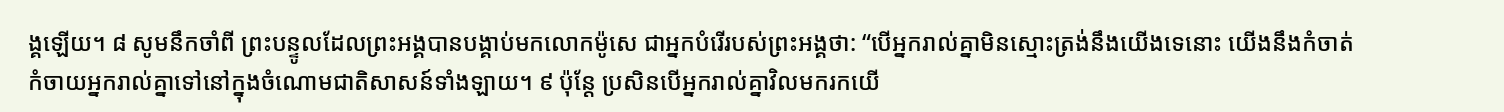ង្គឡើយ។ ៨ សូមនឹកចាំពី ព្រះបន្ទូលដែលព្រះអង្គបានបង្គាប់មកលោកម៉ូសេ ជាអ្នកបំរើរបស់ព្រះអង្គថា: “បើអ្នករាល់គ្នាមិនស្មោះត្រង់នឹងយើងទេនោះ យើងនឹងកំចាត់កំចាយអ្នករាល់គ្នាទៅនៅក្នុងចំណោមជាតិសាសន៍ទាំងឡាយ។ ៩ ប៉ុន្តែ ប្រសិនបើអ្នករាល់គ្នាវិលមករកយើ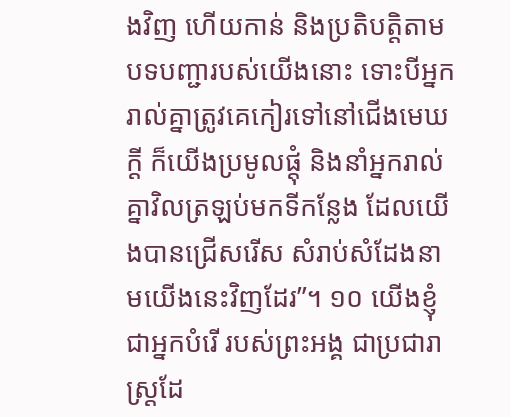ងវិញ ហើយកាន់ និងប្រតិបត្តិតាមបទបញ្ជារបស់យើងនោះ ទោះបីអ្នករាល់គ្នាត្រូវគេកៀរទៅនៅជើងមេឃក្ដី ក៏យើងប្រមូលផ្ដុំ និងនាំអ្នករាល់គ្នាវិលត្រឡប់មកទីកន្លែង ដែលយើងបានជ្រើសរើស សំរាប់សំដែងនាមយើងនេះវិញដែរ”។ ១០ យើងខ្ញុំជាអ្នកបំរើ របស់ព្រះអង្គ ជាប្រជារាស្ត្រដែ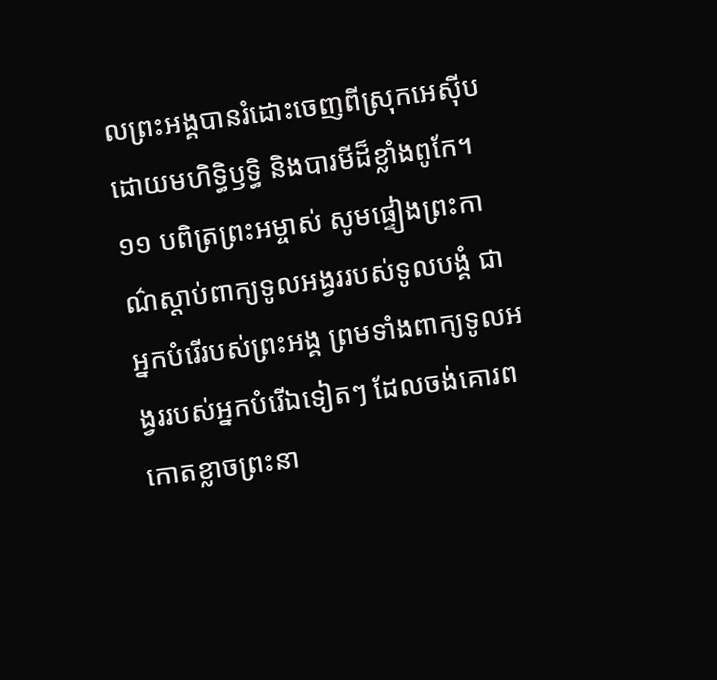លព្រះអង្គបានរំដោះចេញពីស្រុកអេស៊ីប ដោយមហិទ្ធិឫទ្ធិ និងបារមីដ៏ខ្លាំងពូកែ។ ១១ បពិត្រព្រះអម្ចាស់ សូមផ្ទៀងព្រះកាណ៌ស្ដាប់ពាក្យទូលអង្វររបស់ទូលបង្គំ ជាអ្នកបំរើរបស់ព្រះអង្គ ព្រមទាំងពាក្យទូលអង្វររបស់អ្នកបំរើឯទៀតៗ ដែលចង់គោរពកោតខ្លាចព្រះនា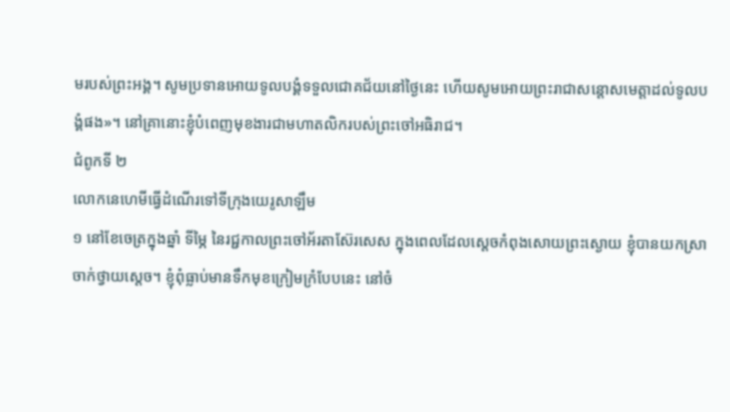មរបស់ព្រះអង្គ។ សូមប្រទានអោយទូលបង្គំទទួលជោគជ័យនៅថ្ងៃនេះ ហើយសូមអោយព្រះរាជាសន្ដោសមេត្តាដល់ទូលបង្គំផង»។ នៅគ្រានោះខ្ញុំបំពេញមុខងារជាមហាតលិករបស់ព្រះចៅអធិរាជ។
ជំពូកទី ២
លោកនេហេមីធ្វើដំណើរទៅទីក្រុងយេរូសាឡឹម
១ នៅខែចេត្រក្នុងឆ្នាំ ទីម្ភៃ នៃរជ្ជកាលព្រះចៅអ័រតាស៊ែរសេស ក្នុងពេលដែលស្ដេចកំពុងសោយព្រះស្ងោយ ខ្ញុំបានយកស្រាចាក់ថ្វាយស្ដេច។ ខ្ញុំពុំធ្លាប់មានទឹកមុខក្រៀមក្រំបែបនេះ នៅចំ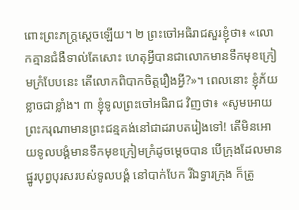ពោះព្រះភក្ត្រស្ដេចឡើយ។ ២ ព្រះចៅអធិរាជសួរខ្ញុំថា៖ «លោកគ្មានជំងឺទាល់តែសោះ ហេតុអ្វីបានជាលោកមានទឹកមុខក្រៀមក្រំបែបនេះ តើលោកពិបាកចិត្តរឿងអ្វី?»។ ពេលនោះ ខ្ញុំភ័យខ្លាចជាខ្លាំង។ ៣ ខ្ញុំទូលព្រះចៅអធិរាជ វិញថា៖ «សូមអោយព្រះករុណាមានព្រះជន្មគង់នៅជាដរាបតរៀងទៅ! តើមិនអោយទូលបង្គំមានទឹកមុខក្រៀមក្រំដូចម្ដេចបាន បើក្រុងដែលមានផ្នូរបុព្វបុរសរបស់ទូលបង្គំ នៅបាក់បែក រីឯទ្វារក្រុង ក៏ត្រូ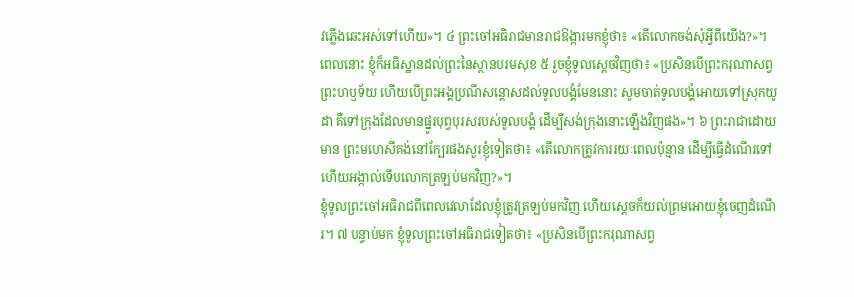វភ្លើងឆេះអស់ទៅហើយ»។ ៤ ព្រះចៅអធិរាជមានរាជឱង្ការមកខ្ញុំថា៖ «តើលោកចង់សុំអ្វីពីយើង?»។
ពេលនោះ ខ្ញុំក៏អធិស្ឋានដល់ព្រះនៃស្ថានបរមសុខ ៥ រួចខ្ញុំទូលស្ដេចវិញថា៖ «ប្រសិនបើព្រះករុណាសព្វព្រះហឫទ័យ ហើយបើព្រះអង្គប្រណីសន្ដោសដល់ទូលបង្គំមែននោះ សូមចាត់ទូលបង្គំអោយទៅស្រុកយូដា គឺទៅក្រុងដែលមានផ្នូរបុព្វបុរសរបស់ទូលបង្គំ ដើម្បីសង់ក្រុងនោះឡើងវិញផង»។ ៦ ព្រះរាជាដោយមាន ព្រះមហេសីគង់នៅក្បែរផងសួរខ្ញុំទៀតថា៖ «តើលោកត្រូវការរយៈពេលប៉ុន្មាន ដើម្បីធ្វើដំណើរទៅ ហើយអង្កាល់ទើបលោកត្រឡប់មកវិញ?»។
ខ្ញុំទូលព្រះចៅអធិរាជពីពេលវេលាដែលខ្ញុំត្រូវត្រឡប់មកវិញ ហើយស្ដេចក៏យល់ព្រមអោយខ្ញុំចេញដំណើរ។ ៧ បន្ទាប់មក ខ្ញុំទូលព្រះចៅអធិរាជទៀតថា៖ «ប្រសិនបើព្រះករុណាសព្វ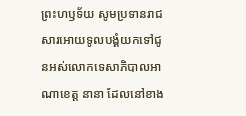ព្រះហឫទ័យ សូមប្រទានរាជសារអោយទូលបង្គំយកទៅជូនអស់លោកទេសាភិបាលអាណាខេត្ត នានា ដែលនៅខាង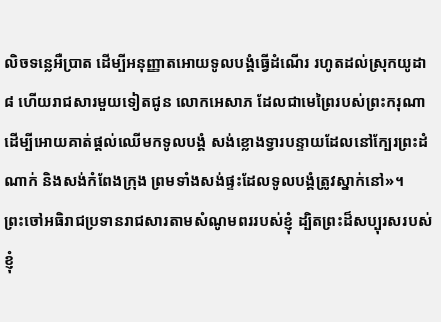លិចទន្លេអឺប្រាត ដើម្បីអនុញ្ញាតអោយទូលបង្គំធ្វើដំណើរ រហូតដល់ស្រុកយូដា ៨ ហើយរាជសារមួយទៀតជូន លោកអេសាភ ដែលជាមេព្រៃរបស់ព្រះករុណា ដើម្បីអោយគាត់ផ្ដល់ឈើមកទូលបង្គំ សង់ខ្លោងទ្វារបន្ទាយដែលនៅក្បែរព្រះដំណាក់ និងសង់កំពែងក្រុង ព្រមទាំងសង់ផ្ទះដែលទូលបង្គំត្រូវស្នាក់នៅ»។
ព្រះចៅអធិរាជប្រទានរាជសារតាមសំណូមពររបស់ខ្ញុំ ដ្បិតព្រះដ៏សប្បុរសរបស់ខ្ញុំ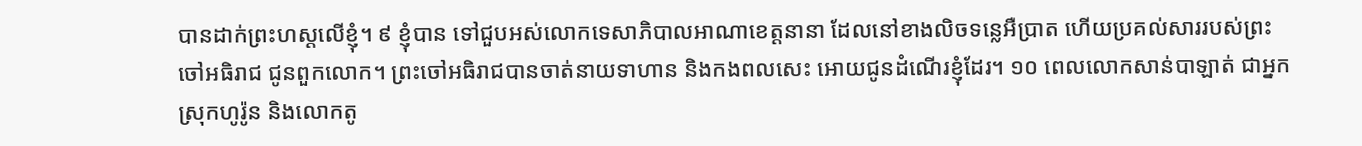បានដាក់ព្រះហស្ដលើខ្ញុំ។ ៩ ខ្ញុំបាន ទៅជួបអស់លោកទេសាភិបាលអាណាខេត្តនានា ដែលនៅខាងលិចទន្លេអឺប្រាត ហើយប្រគល់សាររបស់ព្រះចៅអធិរាជ ជូនពួកលោក។ ព្រះចៅអធិរាជបានចាត់នាយទាហាន និងកងពលសេះ អោយជូនដំណើរខ្ញុំដែរ។ ១០ ពេលលោកសាន់បាឡាត់ ជាអ្នកស្រុកហូរ៉ូន និងលោកតូ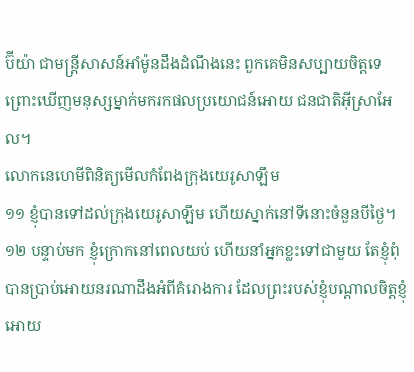ប៊ីយ៉ា ជាមន្ត្រីសាសន៍អាំម៉ូនដឹងដំណឹងនេះ ពួកគេមិនសប្បាយចិត្តទេព្រោះឃើញមនុស្សម្នាក់មករកផលប្រយោជន៍អោយ ជនជាតិអ៊ីស្រាអែល។
លោកនេហេមីពិនិត្យមើលកំពែងក្រុងយេរូសាឡឹម
១១ ខ្ញុំបានទៅដល់ក្រុងយេរូសាឡឹម ហើយស្នាក់នៅទីនោះចំនួនបីថ្ងៃ។ ១២ បន្ទាប់មក ខ្ញុំក្រោកនៅពេលយប់ ហើយនាំអ្នកខ្លះទៅជាមួយ តែខ្ញុំពុំបានប្រាប់អោយនរណាដឹងអំពីគំរោងការ ដែលព្រះរបស់ខ្ញុំបណ្ដាលចិត្តខ្ញុំ អោយ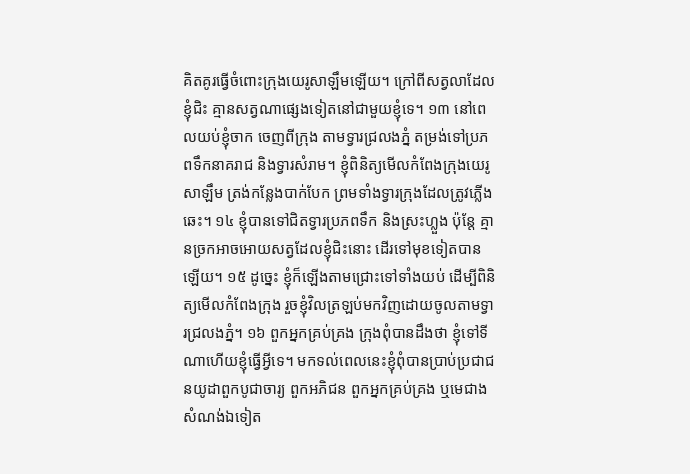គិតគូរធ្វើចំពោះក្រុងយេរូសាឡឹមឡើយ។ ក្រៅពីសត្វលាដែលខ្ញុំជិះ គ្មានសត្វណាផ្សេងទៀតនៅជាមួយខ្ញុំទេ។ ១៣ នៅពេលយប់ខ្ញុំចាក ចេញពីក្រុង តាមទ្វារជ្រលងភ្នំ តម្រង់ទៅប្រភពទឹកនាគរាជ និងទ្វារសំរាម។ ខ្ញុំពិនិត្យមើលកំពែងក្រុងយេរូសាឡឹម ត្រង់កន្លែងបាក់បែក ព្រមទាំងទ្វារក្រុងដែលត្រូវភ្លើងឆេះ។ ១៤ ខ្ញុំបានទៅជិតទ្វារប្រភពទឹក និងស្រះហ្លួង ប៉ុន្តែ គ្មានច្រកអាចអោយសត្វដែលខ្ញុំជិះនោះ ដើរទៅមុខទៀតបានឡើយ។ ១៥ ដូច្នេះ ខ្ញុំក៏ឡើងតាមជ្រោះទៅទាំងយប់ ដើម្បីពិនិត្យមើលកំពែងក្រុង រួចខ្ញុំវិលត្រឡប់មកវិញដោយចូលតាមទ្វារជ្រលងភ្នំ។ ១៦ ពួកអ្នកគ្រប់គ្រង ក្រុងពុំបានដឹងថា ខ្ញុំទៅទីណាហើយខ្ញុំធ្វើអ្វីទេ។ មកទល់ពេលនេះខ្ញុំពុំបានប្រាប់ប្រជាជនយូដាពួកបូជាចារ្យ ពួកអភិជន ពួកអ្នកគ្រប់គ្រង ឬមេជាងសំណង់ឯទៀត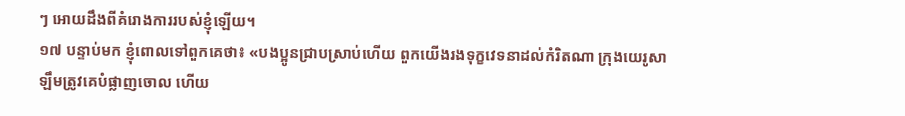ៗ អោយដឹងពីគំរោងការរបស់ខ្ញុំឡើយ។
១៧ បន្ទាប់មក ខ្ញុំពោលទៅពួកគេថា៖ «បងប្អូនជ្រាបស្រាប់ហើយ ពួកយើងរងទុក្ខវេទនាដល់កំរិតណា ក្រុងយេរូសាឡឹមត្រូវគេបំផ្លាញចោល ហើយ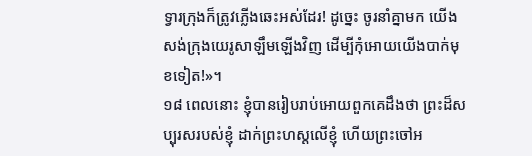ទ្វារក្រុងក៏ត្រូវភ្លើងឆេះអស់ដែរ! ដូច្នេះ ចូរនាំគ្នាមក យើងសង់ក្រុងយេរូសាឡឹមឡើងវិញ ដើម្បីកុំអោយយើងបាក់មុខទៀត!»។
១៨ ពេលនោះ ខ្ញុំបានរៀបរាប់អោយពួកគេដឹងថា ព្រះដ៏សប្បុរសរបស់ខ្ញុំ ដាក់ព្រះហស្ដលើខ្ញុំ ហើយព្រះចៅអ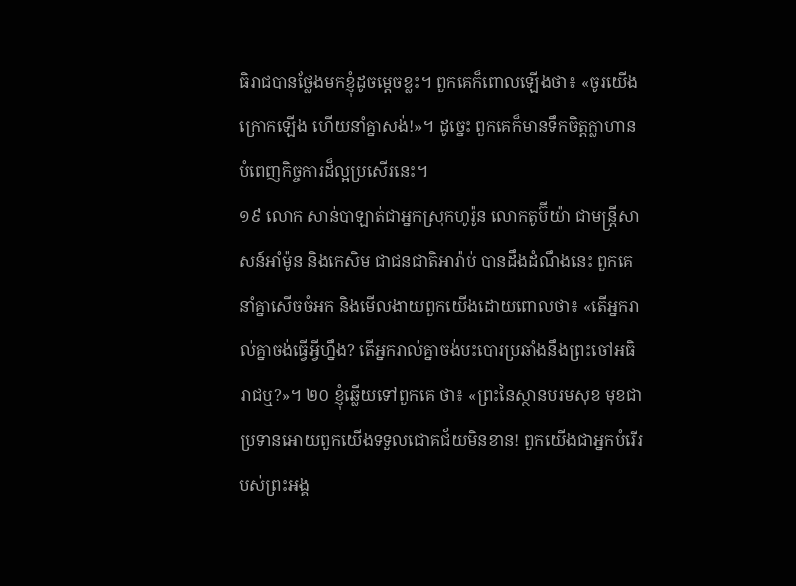ធិរាជបានថ្លែងមកខ្ញុំដូចម្ដេចខ្លះ។ ពួកគេក៏ពោលឡើងថា៖ «ចូរយើងក្រោកឡើង ហើយនាំគ្នាសង់!»។ ដូច្នេះ ពួកគេក៏មានទឹកចិត្តក្លាហាន បំពេញកិច្ចការដ៏ល្អប្រសើរនេះ។
១៩ លោក សាន់បាឡាត់ជាអ្នកស្រុកហូរ៉ូន លោកតូប៊ីយ៉ា ជាមន្ត្រីសាសន៍អាំម៉ូន និងកេសិម ជាជនជាតិអារ៉ាប់ បានដឹងដំណឹងនេះ ពួកគេនាំគ្នាសើចចំអក និងមើលងាយពួកយើងដោយពោលថា៖ «តើអ្នករាល់គ្នាចង់ធ្វើអ្វីហ្នឹង? តើអ្នករាល់គ្នាចង់បះបោរប្រឆាំងនឹងព្រះចៅអធិរាជឬ?»។ ២០ ខ្ញុំឆ្លើយទៅពួកគេ ថា៖ «ព្រះនៃស្ថានបរមសុខ មុខជាប្រទានអោយពួកយើងទទួលជោគជ័យមិនខាន! ពួកយើងជាអ្នកបំរើរបស់ព្រះអង្គ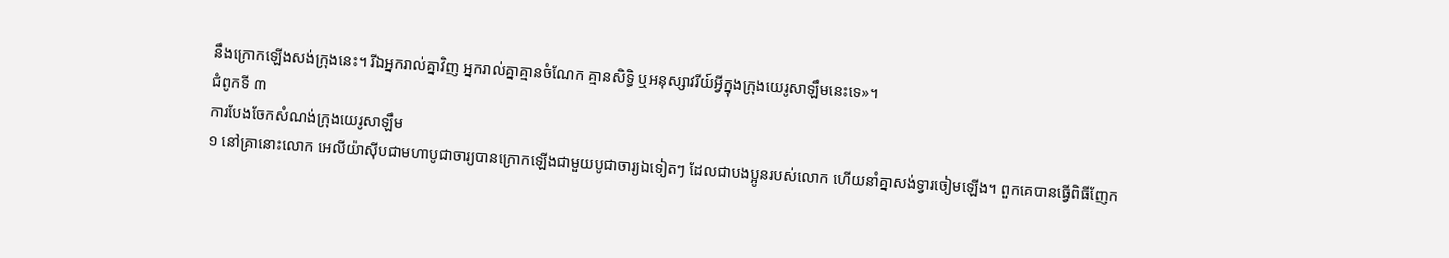នឹងក្រោកឡើងសង់ក្រុងនេះ។ រីឯអ្នករាល់គ្នាវិញ អ្នករាល់គ្នាគ្មានចំណែក គ្មានសិទ្ធិ ឬអនុស្សាវរីយ៍អ្វីក្នុងក្រុងយេរូសាឡឹមនេះទេ»។
ជំពូកទី ៣
ការបែងចែកសំណង់ក្រុងយេរូសាឡឹម
១ នៅគ្រានោះលោក អេលីយ៉ាស៊ីបជាមហាបូជាចារ្យបានក្រោកឡើងជាមួយបូជាចារ្យឯទៀតៗ ដែលជាបងប្អូនរបស់លោក ហើយនាំគ្នាសង់ទ្វារចៀមឡើង។ ពួកគេបានធ្វើពិធីញែក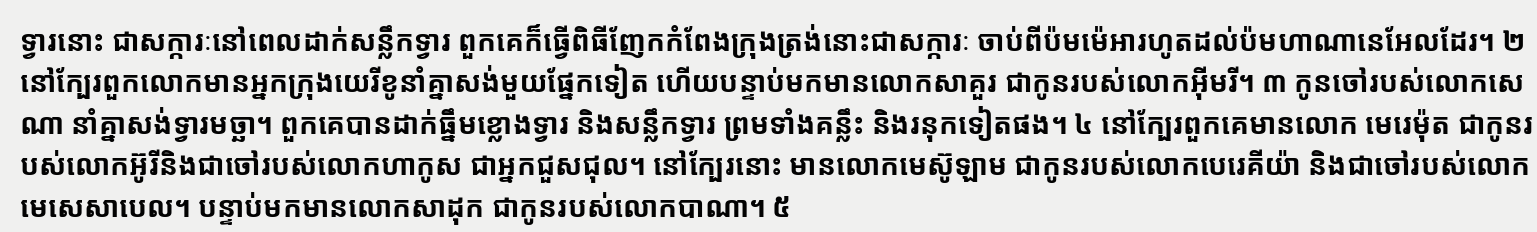ទ្វារនោះ ជាសក្ការៈនៅពេលដាក់សន្លឹកទ្វារ ពួកគេក៏ធ្វើពិធីញែកកំពែងក្រុងត្រង់នោះជាសក្ការៈ ចាប់ពីប៉មម៉េអារហូតដល់ប៉មហាណានេអែលដែរ។ ២ នៅក្បែរពួកលោកមានអ្នកក្រុងយេរីខូនាំគ្នាសង់មួយផ្នែកទៀត ហើយបន្ទាប់មកមានលោកសាគួរ ជាកូនរបស់លោកអ៊ីមរី។ ៣ កូនចៅរបស់លោកសេណា នាំគ្នាសង់ទ្វារមច្ឆា។ ពួកគេបានដាក់ធ្នឹមខ្លោងទ្វារ និងសន្លឹកទ្វារ ព្រមទាំងគន្លឹះ និងរនុកទៀតផង។ ៤ នៅក្បែរពួកគេមានលោក មេរេម៉ុត ជាកូនរបស់លោកអ៊ូរីនិងជាចៅរបស់លោកហាកូស ជាអ្នកជួសជុល។ នៅក្បែរនោះ មានលោកមេស៊ូឡាម ជាកូនរបស់លោកបេរេគីយ៉ា និងជាចៅរបស់លោកមេសេសាបេល។ បន្ទាប់មកមានលោកសាដុក ជាកូនរបស់លោកបាណា។ ៥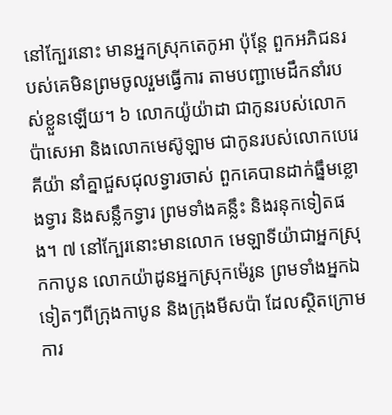នៅក្បែរនោះ មានអ្នកស្រុកតេកូអា ប៉ុន្តែ ពួកអភិជនរបស់គេមិនព្រមចូលរួមធ្វើការ តាមបញ្ជាមេដឹកនាំរបស់ខ្លួនឡើយ។ ៦ លោកយ៉ូយ៉ាដា ជាកូនរបស់លោកប៉ាសេអា និងលោកមេស៊ូឡាម ជាកូនរបស់លោកបេរេគីយ៉ា នាំគ្នាជួសជុលទ្វារចាស់ ពួកគេបានដាក់ធ្នឹមខ្លោងទ្វារ និងសន្លឹកទ្វារ ព្រមទាំងគន្លឹះ និងរនុកទៀតផង។ ៧ នៅក្បែរនោះមានលោក មេឡាទីយ៉ាជាអ្នកស្រុកកាបូន លោកយ៉ាដូនអ្នកស្រុកម៉េរូន ព្រមទាំងអ្នកឯទៀតៗពីក្រុងកាបូន និងក្រុងមីសប៉ា ដែលស្ថិតក្រោមការ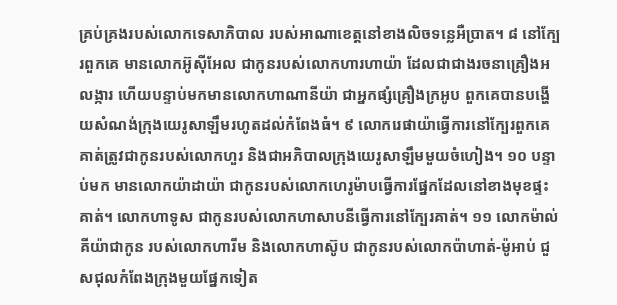គ្រប់គ្រងរបស់លោកទេសាភិបាល របស់អាណាខេត្តនៅខាងលិចទន្លេអឺប្រាត។ ៨ នៅក្បែរពួកគេ មានលោកអ៊ូស៊ីអែល ជាកូនរបស់លោកហារហាយ៉ា ដែលជាជាងរចនាគ្រឿងអលង្ការ ហើយបន្ទាប់មកមានលោកហាណានីយ៉ា ជាអ្នកផ្សំគ្រឿងក្រអូប ពួកគេបានបង្ហើយសំណង់ក្រុងយេរូសាឡឹមរហូតដល់កំពែងធំ។ ៩ លោករេផាយ៉ាធ្វើការនៅក្បែរពួកគេ គាត់ត្រូវជាកូនរបស់លោកហួរ និងជាអភិបាលក្រុងយេរូសាឡឹមមួយចំហៀង។ ១០ បន្ទាប់មក មានលោកយ៉ាដាយ៉ា ជាកូនរបស់លោកហេរូម៉ាបធ្វើការផ្នែកដែលនៅខាងមុខផ្ទះគាត់។ លោកហាទូស ជាកូនរបស់លោកហាសាបនីធ្វើការនៅក្បែរគាត់។ ១១ លោកម៉ាល់គីយ៉ាជាកូន របស់លោកហារីម និងលោកហាស៊ូប ជាកូនរបស់លោកប៉ាហាត់-ម៉ូអាប់ ជួសជុលកំពែងក្រុងមួយផ្នែកទៀត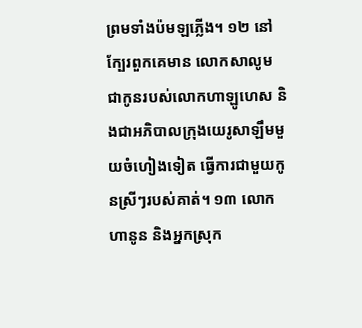ព្រមទាំងប៉មឡភ្លើង។ ១២ នៅក្បែរពួកគេមាន លោកសាលូម ជាកូនរបស់លោកហាឡូហេស និងជាអភិបាលក្រុងយេរូសាឡឹមមួយចំហៀងទៀត ធ្វើការជាមួយកូនស្រីៗរបស់គាត់។ ១៣ លោកហានូន និងអ្នកស្រុក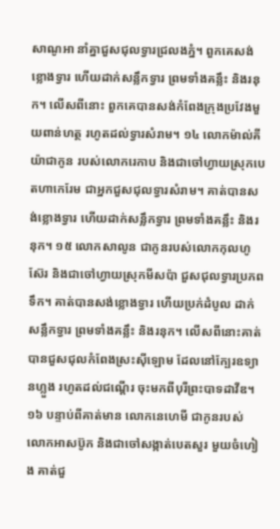សាណូអា នាំគ្នាជួសជុលទ្វារជ្រលងភ្នំ។ ពួកគេសង់ខ្លោងទ្វារ ហើយដាក់សន្លឹកទ្វារ ព្រមទាំងគន្លឹះ និងរនុក។ លើសពីនោះ ពួកគេបានសង់កំពែងក្រុងប្រវែងមួយពាន់ហត្ថ រហូតដល់ទ្វារសំរាម។ ១៤ លោកម៉ាល់គីយ៉ាជាកូន របស់លោករេកាប និងជាចៅហ្វាយស្រុកបេតហាកេរែម ជាអ្នកជួសជុលទ្វារសំរាម។ គាត់បានសង់ខ្លោងទ្វារ ហើយដាក់សន្លឹកទ្វារ ព្រមទាំងគន្លឹះ និងរនុក។ ១៥ លោកសាលូន ជាកូនរបស់លោកកុលហូស៊ែរ និងជាចៅហ្វាយស្រុកមីសប៉ា ជួសជុលទ្វារប្រភពទឹក។ គាត់បានសង់ខ្លោងទ្វារ ហើយប្រក់ដំបូល ដាក់សន្លឹកទ្វារ ព្រមទាំងគន្លឹះ និងរនុក។ លើសពីនោះគាត់បានជួសជុលកំពែងស្រះស៊ីឡោម ដែលនៅក្បែរឧទ្យានហ្លួង រហូតដល់ជណ្ដើរ ចុះមកពីបុរីព្រះបាទដាវីឌ។ ១៦ បន្ទាប់ពីគាត់មាន លោកនេហេមី ជាកូនរបស់លោកអាសប៊ូក និងជាចៅសង្កាត់បេតសួរ មួយចំហៀង គាត់ជួ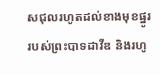សជុលរហូតដល់ខាងមុខផ្នូររបស់ព្រះបាទដាវីឌ និងរហូ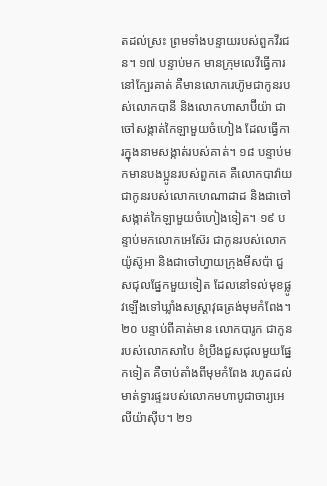តដល់ស្រះ ព្រមទាំងបន្ទាយរបស់ពួកវីរជន។ ១៧ បន្ទាប់មក មានក្រុមលេវីធ្វើការនៅក្បែរគាត់ គឺមានលោករេហ៊ូមជាកូនរបស់លោកបានី និងលោកហាសាប៊ីយ៉ា ជាចៅសង្កាត់កៃឡាមួយចំហៀង ដែលធ្វើការក្នុងនាមសង្កាត់របស់គាត់។ ១៨ បន្ទាប់មកមានបងប្អូនរបស់ពួកគេ គឺលោកបាវ៉ាយជាកូនរបស់លោកហេណាដាដ និងជាចៅសង្កាត់កៃឡាមួយចំហៀងទៀត។ ១៩ បន្ទាប់មកលោកអេស៊ែរ ជាកូនរបស់លោកយ៉ូស៊ូអា និងជាចៅហ្វាយក្រុងមីសប៉ា ជួសជុលផ្នែកមួយទៀត ដែលនៅទល់មុខផ្លូវឡើងទៅឃ្លាំងសស្រ្ដាវុធត្រង់មុមកំពែង។ ២០ បន្ទាប់ពីគាត់មាន លោកបារូក ជាកូនរបស់លោកសាបៃ ខំប្រឹងជួសជុលមួយផ្នែកទៀត គឺចាប់តាំងពីមុមកំពែង រហូតដល់មាត់ទ្វារផ្ទះរបស់លោកមហាបូជាចារ្យអេលីយ៉ាស៊ីប។ ២១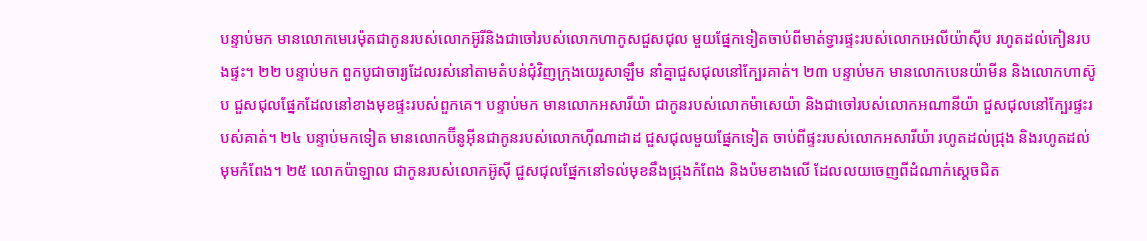បន្ទាប់មក មានលោកមេរេម៉ុតជាកូនរបស់លោកអ៊ូរីនិងជាចៅរបស់លោកហាកូសជួសជុល មួយផ្នែកទៀតចាប់ពីមាត់ទ្វារផ្ទះរបស់លោកអេលីយ៉ាស៊ីប រហូតដល់កៀនរបងផ្ទះ។ ២២ បន្ទាប់មក ពួកបូជាចារ្យដែលរស់នៅតាមតំបន់ជុំវិញក្រុងយេរូសាឡឹម នាំគ្នាជួសជុលនៅក្បែរគាត់។ ២៣ បន្ទាប់មក មានលោកបេនយ៉ាមីន និងលោកហាស៊ូប ជួសជុលផ្នែកដែលនៅខាងមុខផ្ទះរបស់ពួកគេ។ បន្ទាប់មក មានលោកអសារីយ៉ា ជាកូនរបស់លោកម៉ាសេយ៉ា និងជាចៅរបស់លោកអណានីយ៉ា ជួសជុលនៅក្បែរផ្ទះរបស់គាត់។ ២៤ បន្ទាប់មកទៀត មានលោកប៊ីនូអ៊ីនជាកូនរបស់លោកហ៊ីណាដាដ ជួសជុលមួយផ្នែកទៀត ចាប់ពីផ្ទះរបស់លោកអសារីយ៉ា រហូតដល់ជ្រុង និងរហូតដល់មុមកំពែង។ ២៥ លោកប៉ាឡាល ជាកូនរបស់លោកអ៊ូស៊ី ជួសជុលផ្នែកនៅទល់មុខនឹងជ្រុងកំពែង និងប៉មខាងលើ ដែលលយចេញពីដំណាក់ស្ដេចជិត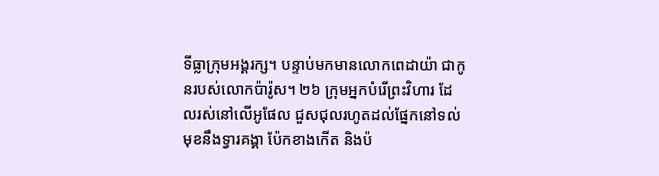ទីធ្លាក្រុមអង្គរក្ស។ បន្ទាប់មកមានលោកពេដាយ៉ា ជាកូនរបស់លោកប៉ារ៉ូស។ ២៦ ក្រុមអ្នកបំរើព្រះវិហារ ដែលរស់នៅលើអូផែល ជួសជុលរហូតដល់ផ្នែកនៅទល់មុខនឹងទ្វារគង្គា ប៉ែកខាងកើត និងប៉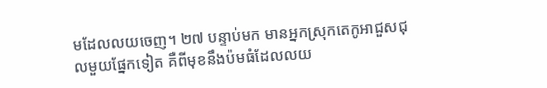មដែលលយចេញ។ ២៧ បន្ទាប់មក មានអ្នកស្រុកតេកូអាជួសជុលមួយផ្នែកទៀត គឺពីមុខនឹងប៉មធំដែលលយ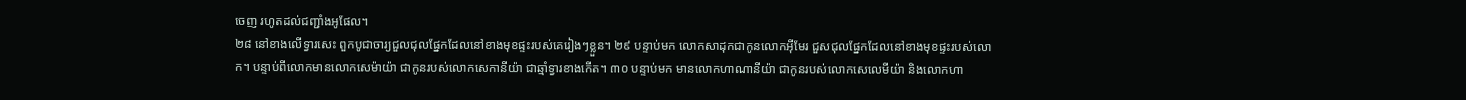ចេញ រហូតដល់ជញ្ជាំងអូផែល។
២៨ នៅខាងលើទ្វារសេះ ពួកបូជាចារ្យជួលជុលផ្នែកដែលនៅខាងមុខផ្ទះរបស់គេរៀងៗខ្លួន។ ២៩ បន្ទាប់មក លោកសាដុកជាកូនលោកអ៊ីមែរ ជួសជុលផ្នែកដែលនៅខាងមុខផ្ទះរបស់លោក។ បន្ទាប់ពីលោកមានលោកសេម៉ាយ៉ា ជាកូនរបស់លោកសេកានីយ៉ា ជាឆ្មាំទ្វារខាងកើត។ ៣០ បន្ទាប់មក មានលោកហាណានីយ៉ា ជាកូនរបស់លោកសេលេមីយ៉ា និងលោកហា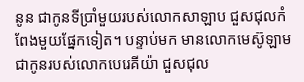នូន ជាកូនទីប្រាំមួយរបស់លោកសាឡាប ជួសជុលកំពែងមួយផ្នែកទៀត។ បន្ទាប់មក មានលោកមេស៊ូឡាម ជាកូនរបស់លោកបេរេគីយ៉ា ជួសជុល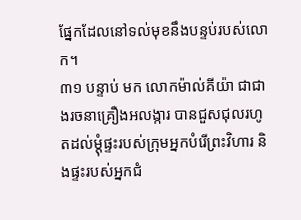ផ្នែកដែលនៅទល់មុខនឹងបន្ទប់របស់លោក។
៣១ បន្ទាប់ មក លោកម៉ាល់គីយ៉ា ជាជាងរចនាគ្រឿងអលង្ការ បានជួសជុលរហូតដល់ម្ដុំផ្ទះរបស់ក្រុមអ្នកបំរើព្រះវិហារ និងផ្ទះរបស់អ្នកជំ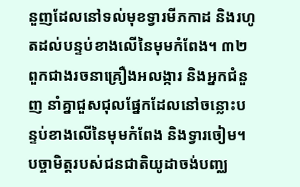នួញដែលនៅទល់មុខទ្វារមីភកាដ និងរហូតដល់បន្ទប់ខាងលើនៃមុមកំពែង។ ៣២ ពួកជាងរចនាគ្រឿងអលង្ការ និងអ្នកជំនួញ នាំគ្នាជួសជុលផ្នែកដែលនៅចន្លោះបន្ទប់ខាងលើនៃមុមកំពែង និងទ្វារចៀម។
បច្ចាមិត្តរបស់ជនជាតិយូដាចង់បញ្ឈ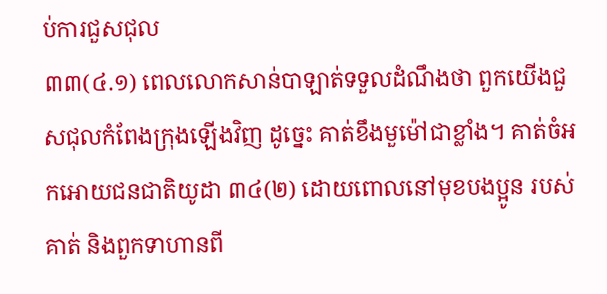ប់ការជួសជុល
៣៣(៤.១) ពេលលោកសាន់បាឡាត់ទទួលដំណឹងថា ពួកយើងជួសជុលកំពែងក្រុងឡើងវិញ ដូច្នេះ គាត់ខឹងមួម៉ៅជាខ្លាំង។ គាត់ចំអកអោយជនជាតិយូដា ៣៤(២) ដោយពោលនៅមុខបងប្អូន របស់គាត់ និងពួកទាហានពី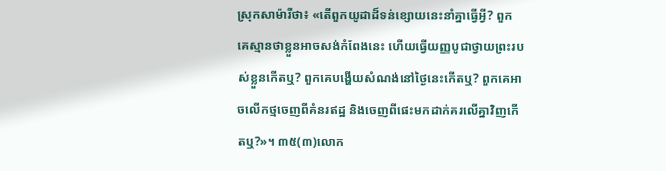ស្រុកសាម៉ារីថា៖ «តើពួកយូដាដ៏ទន់ខ្សោយនេះនាំគ្នាធ្វើអ្វី? ពួកគេស្មានថាខ្លួនអាចសង់កំពែងនេះ ហើយធ្វើយញ្ញបូជាថ្វាយព្រះរបស់ខ្លួនកើតឬ? ពួកគេបង្ហើយសំណង់នៅថ្ងៃនេះកើតឬ? ពួកគេអាចលើកថ្មចេញពីគំនរឥដ្ឋ និងចេញពីផេះមកដាក់គរលើគ្នាវិញកើតឬ?»។ ៣៥(៣)លោក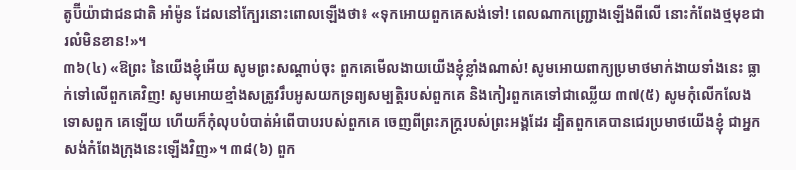តូប៊ីយ៉ាជាជនជាតិ អាំម៉ូន ដែលនៅក្បែរនោះពោលឡើងថា៖ «ទុកអោយពួកគេសង់ទៅ! ពេលណាកញ្ជ្រោងឡើងពីលើ នោះកំពែងថ្មមុខជារលំមិនខាន!»។
៣៦(៤) «ឱព្រះ នៃយើងខ្ញុំអើយ សូមព្រះសណ្ដាប់ចុះ ពួកគេមើលងាយយើងខ្ញុំខ្លាំងណាស់! សូមអោយពាក្យប្រមាថមាក់ងាយទាំងនេះ ធ្លាក់ទៅលើពួកគេវិញ! សូមអោយខ្មាំងសត្រូវរឹបអូសយកទ្រព្យសម្បត្តិរបស់ពួកគេ និងកៀរពួកគេទៅជាឈ្លើយ ៣៧(៥) សូមកុំលើកលែងទោសពួក គេឡើយ ហើយក៏កុំលុបបំបាត់អំពើបាបរបស់ពួកគេ ចេញពីព្រះភក្ត្ររបស់ព្រះអង្គដែរ ដ្បិតពួកគេបានជេរប្រមាថយើងខ្ញុំ ជាអ្នកសង់កំពែងក្រុងនេះឡើងវិញ»។ ៣៨(៦) ពួក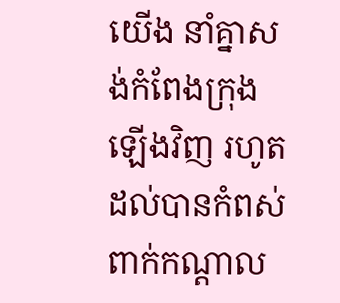យើង នាំគ្នាសង់កំពែងក្រុងឡើងវិញ រហូតដល់បានកំពស់ពាក់កណ្ដាល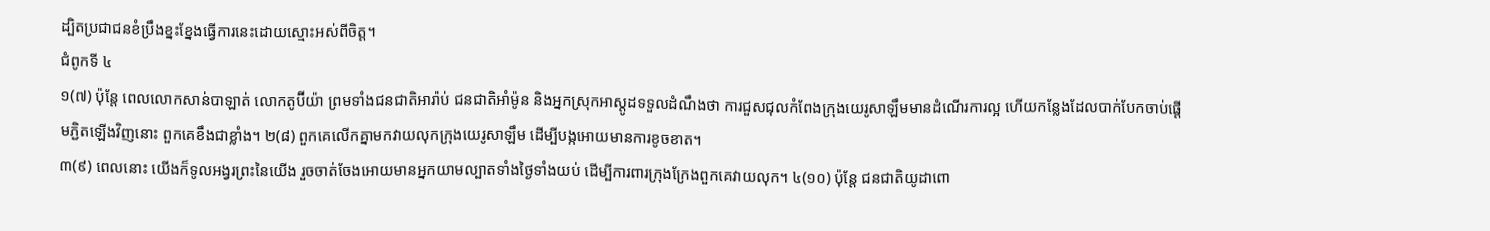ដ្បិតប្រជាជនខំប្រឹងខ្នះខ្នែងធ្វើការនេះដោយស្មោះអស់ពីចិត្ត។
ជំពូកទី ៤
១(៧) ប៉ុន្តែ ពេលលោកសាន់បាឡាត់ លោកតូប៊ីយ៉ា ព្រមទាំងជនជាតិអារ៉ាប់ ជនជាតិអាំម៉ូន និងអ្នកស្រុកអាស្ដូដទទួលដំណឹងថា ការជួសជុលកំពែងក្រុងយេរូសាឡឹមមានដំណើរការល្អ ហើយកន្លែងដែលបាក់បែកចាប់ផ្ដើមភ្ជិតឡើងវិញនោះ ពួកគេខឹងជាខ្លាំង។ ២(៨) ពួកគេលើកគ្នាមកវាយលុកក្រុងយេរូសាឡឹម ដើម្បីបង្កអោយមានការខូចខាត។
៣(៩) ពេលនោះ យើងក៏ទូលអង្វរព្រះនៃយើង រួចចាត់ចែងអោយមានអ្នកយាមល្បាតទាំងថ្ងៃទាំងយប់ ដើម្បីការពារក្រុងក្រែងពួកគេវាយលុក។ ៤(១០) ប៉ុន្តែ ជនជាតិយូដាពោ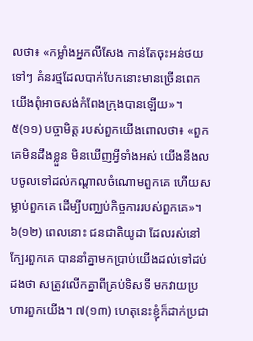លថា៖ «កម្លាំងអ្នកលីសែង កាន់តែចុះអន់ថយទៅៗ គំនរថ្មដែលបាក់បែកនោះមានច្រើនពេក យើងពុំអាចសង់កំពែងក្រុងបានឡើយ»។
៥(១១) បច្ចាមិត្ត របស់ពួកយើងពោលថា៖ «ពួកគេមិនដឹងខ្លួន មិនឃើញអ្វីទាំងអស់ យើងនឹងលបចូលទៅដល់កណ្ដាលចំណោមពួកគេ ហើយសម្លាប់ពួកគេ ដើម្បីបញ្ឈប់កិច្ចការរបស់ពួកគេ»។
៦(១២) ពេលនោះ ជនជាតិយូដា ដែលរស់នៅក្បែរពួកគេ បាននាំគ្នាមកប្រាប់យើងដល់ទៅដប់ដងថា សត្រូវលើកគ្នាពីគ្រប់ទិសទី មកវាយប្រហារពួកយើង។ ៧(១៣) ហេតុនេះខ្ញុំក៏ដាក់ប្រជា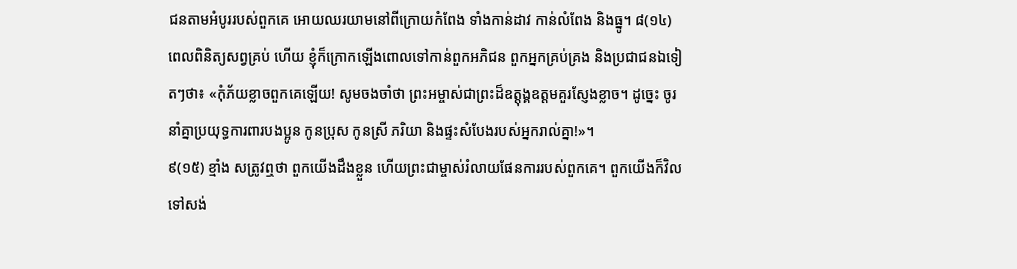ជនតាមអំបូររបស់ពួកគេ អោយឈរយាមនៅពីក្រោយកំពែង ទាំងកាន់ដាវ កាន់លំពែង និងធ្នូ។ ៨(១៤) ពេលពិនិត្យសព្វគ្រប់ ហើយ ខ្ញុំក៏ក្រោកឡើងពោលទៅកាន់ពួកអភិជន ពួកអ្នកគ្រប់គ្រង និងប្រជាជនឯទៀតៗថា៖ «កុំភ័យខ្លាចពួកគេឡើយ! សូមចងចាំថា ព្រះអម្ចាស់ជាព្រះដ៏ឧត្ដុង្គឧត្ដមគួរស្ញែងខ្លាច។ ដូច្នេះ ចូរនាំគ្នាប្រយុទ្ធការពារបងប្អូន កូនប្រុស កូនស្រី ភរិយា និងផ្ទះសំបែងរបស់អ្នករាល់គ្នា!»។
៩(១៥) ខ្មាំង សត្រូវឮថា ពួកយើងដឹងខ្លួន ហើយព្រះជាម្ចាស់រំលាយផែនការរបស់ពួកគេ។ ពួកយើងក៏វិលទៅសង់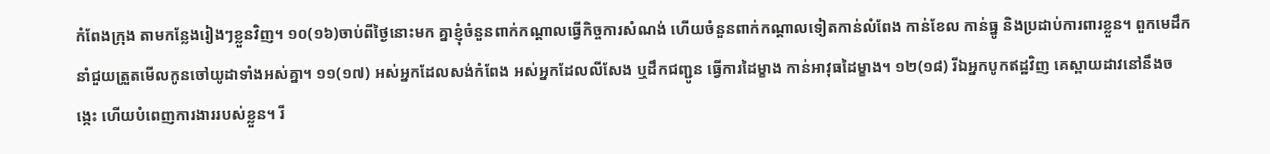កំពែងក្រុង តាមកន្លែងរៀងៗខ្លួនវិញ។ ១០(១៦)ចាប់ពីថ្ងៃនោះមក គ្នាខ្ញុំចំនួនពាក់កណ្ដាលធ្វើកិច្ចការសំណង់ ហើយចំនួនពាក់កណ្ដាលទៀតកាន់លំពែង កាន់ខែល កាន់ធ្នូ និងប្រដាប់ការពារខ្លួន។ ពួកមេដឹកនាំជួយត្រួតមើលកូនចៅយូដាទាំងអស់គ្នា។ ១១(១៧) អស់អ្នកដែលសង់កំពែង អស់អ្នកដែលលីសែង ឬដឹកជញ្ជូន ធ្វើការដៃម្ខាង កាន់អាវុធដៃម្ខាង។ ១២(១៨) រីឯអ្នកបូកឥដ្ឋវិញ គេស្ពាយដាវនៅនឹងចង្កេះ ហើយបំពេញការងាររបស់ខ្លួន។ រី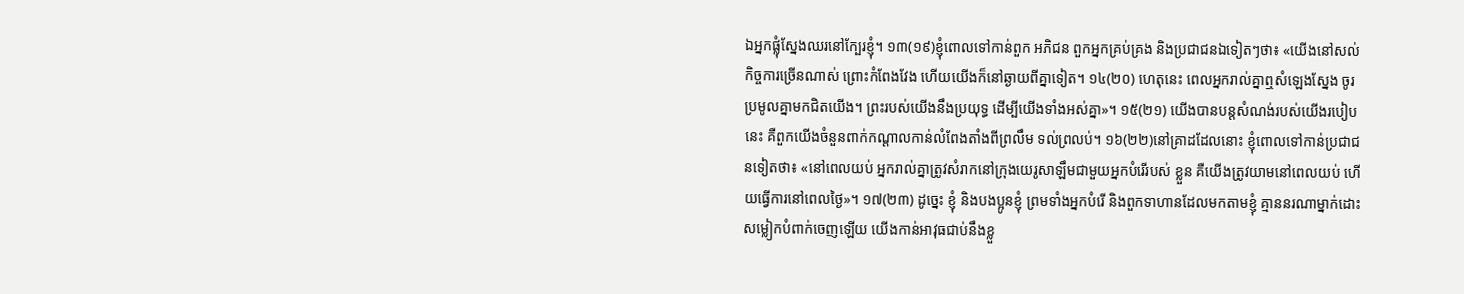ឯអ្នកផ្លុំស្នែងឈរនៅក្បែរខ្ញុំ។ ១៣(១៩)ខ្ញុំពោលទៅកាន់ពួក អភិជន ពួកអ្នកគ្រប់គ្រង និងប្រជាជនឯទៀតៗថា៖ «យើងនៅសល់កិច្ចការច្រើនណាស់ ព្រោះកំពែងវែង ហើយយើងក៏នៅឆ្ងាយពីគ្នាទៀត។ ១៤(២០) ហេតុនេះ ពេលអ្នករាល់គ្នាឮសំឡេងស្នែង ចូរប្រមូលគ្នាមកជិតយើង។ ព្រះរបស់យើងនឹងប្រយុទ្ធ ដើម្បីយើងទាំងអស់គ្នា»។ ១៥(២១) យើងបានបន្តសំណង់របស់យើងរបៀបនេះ គឺពួកយើងចំនួនពាក់កណ្ដាលកាន់លំពែងតាំងពីព្រលឹម ទល់ព្រលប់។ ១៦(២២)នៅគ្រាដដែលនោះ ខ្ញុំពោលទៅកាន់ប្រជាជនទៀតថា៖ «នៅពេលយប់ អ្នករាល់គ្នាត្រូវសំរាកនៅក្រុងយេរូសាឡឹមជាមួយអ្នកបំរើរបស់ ខ្លួន គឺយើងត្រូវយាមនៅពេលយប់ ហើយធ្វើការនៅពេលថ្ងៃ»។ ១៧(២៣) ដូច្នេះ ខ្ញុំ និងបងប្អូនខ្ញុំ ព្រមទាំងអ្នកបំរើ និងពួកទាហានដែលមកតាមខ្ញុំ គ្មាននរណាម្នាក់ដោះសម្លៀកបំពាក់ចេញឡើយ យើងកាន់អាវុធជាប់នឹងខ្លួ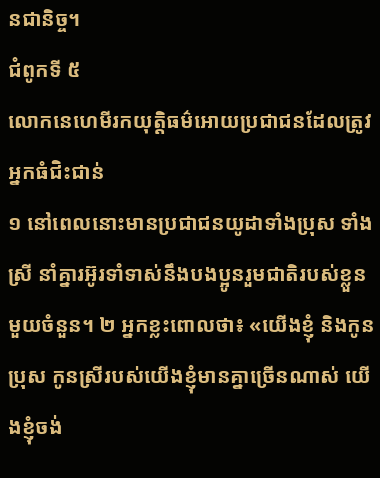នជានិច្ច។
ជំពូកទី ៥
លោកនេហេមីរកយុត្តិធម៌អោយប្រជាជនដែលត្រូវអ្នកធំជិះជាន់
១ នៅពេលនោះមានប្រជាជនយូដាទាំងប្រុស ទាំងស្រី នាំគ្នារអ៊ូរទាំទាស់នឹងបងប្អូនរួមជាតិរបស់ខ្លួនមួយចំនួន។ ២ អ្នកខ្លះពោលថា៖ «យើងខ្ញុំ និងកូនប្រុស កូនស្រីរបស់យើងខ្ញុំមានគ្នាច្រើនណាស់ យើងខ្ញុំចង់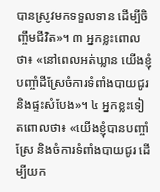បានស្រូវមកទទួលទាន ដើម្បីចិញ្ចឹមជីវិត»។ ៣ អ្នកខ្លះពោលថា៖ «នៅពេលអត់ឃ្លាន យើងខ្ញុំបញ្ចាំដីស្រែចំការទំពាំងបាយជូរ និងផ្ទះសំបែង»។ ៤ អ្នកខ្លះទៀតពោលថា៖ «យើងខ្ញុំបានបញ្ចាំស្រែ និងចំការទំពាំងបាយជូរ ដើម្បីយក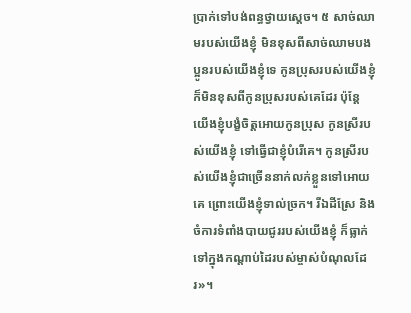ប្រាក់ទៅបង់ពន្ធថ្វាយស្ដេច។ ៥ សាច់ឈាមរបស់យើងខ្ញុំ មិនខុសពីសាច់ឈាមបងប្អូនរបស់យើងខ្ញុំទេ កូនប្រុសរបស់យើងខ្ញុំ ក៏មិនខុសពីកូនប្រុសរបស់គេដែរ ប៉ុន្តែ យើងខ្ញុំបង្ខំចិត្តអោយកូនប្រុស កូនស្រីរបស់យើងខ្ញុំ ទៅធ្វើជាខ្ញុំបំរើគេ។ កូនស្រីរបស់យើងខ្ញុំជាច្រើននាក់លក់ខ្លួនទៅអោយគេ ព្រោះយើងខ្ញុំទាល់ច្រក។ រីឯដីស្រែ និងចំការទំពាំងបាយជូររបស់យើងខ្ញុំ ក៏ធ្លាក់ទៅក្នុងកណ្ដាប់ដៃរបស់ម្ចាស់បំណុលដែរ»។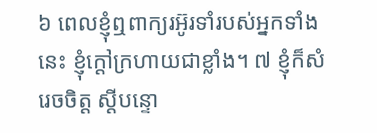៦ ពេលខ្ញុំឮពាក្យរអ៊ូរទាំរបស់អ្នកទាំងនេះ ខ្ញុំក្ដៅក្រហាយជាខ្លាំង។ ៧ ខ្ញុំក៏សំរេចចិត្ត ស្ដីបន្ទោ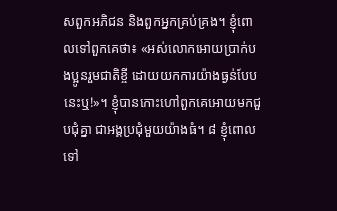សពួកអភិជន និងពួកអ្នកគ្រប់គ្រង។ ខ្ញុំពោលទៅពួកគេថា៖ «អស់លោកអោយប្រាក់បងប្អូនរួមជាតិខ្ចី ដោយយកការយ៉ាងធ្ងន់បែបនេះឬ!»។ ខ្ញុំបានកោះហៅពួកគេអោយមកជួបជុំគ្នា ជាអង្គប្រជុំមួយយ៉ាងធំ។ ៨ ខ្ញុំពោលទៅ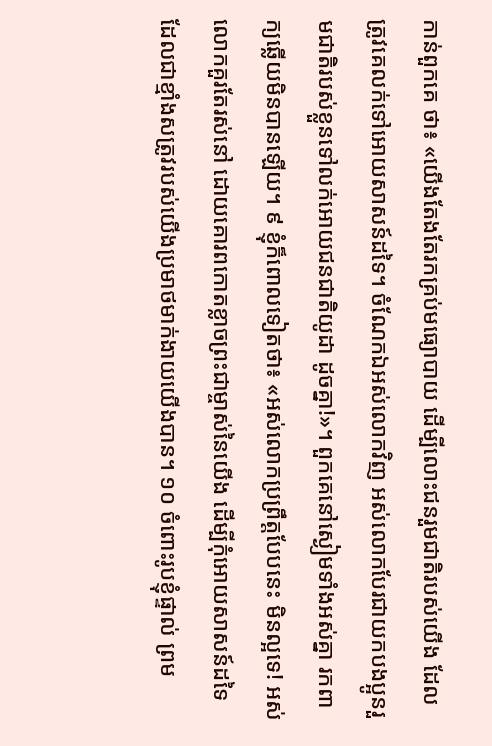កាន់ពួកគេ ថា៖ «យើងតែងតែរកគ្រប់មធ្យោបាយ ដើម្បីលោះជនរួមជាតិរបស់យើង ដែលត្រូវគេលក់ទៅអោយសាសន៍ដទៃ។ ចំណែកឯអស់លោកវិញ អស់លោកបែរជាយកបងប្អូនរួមជាតិរបស់ខ្លួនទៅលក់អោយជនជាតិយូដា ដូចគ្នា!»។ ពួកគេនៅស្ងៀមទាំងអស់គ្នា រកពាក្យឆ្លើយមិនបានឡើយ។ ៩ ខ្ញុំក៏ពោលទៀតថា៖ «អស់លោកប្រព្រឹត្តបែបនេះ មិនល្អទេ! អស់លោកគួរតែរស់នៅ ដោយគោរពកោតខ្លាចព្រះជាម្ចាស់នៃយើង ដើម្បីកុំអោយសាសន៍ដទៃ ដែលជាខ្មាំងសត្រូវរបស់យើងប្រមាថមាក់ងាយយើងបាន។ ១០ ចំពោះរូបខ្ញុំផ្ទាល់ ព្រម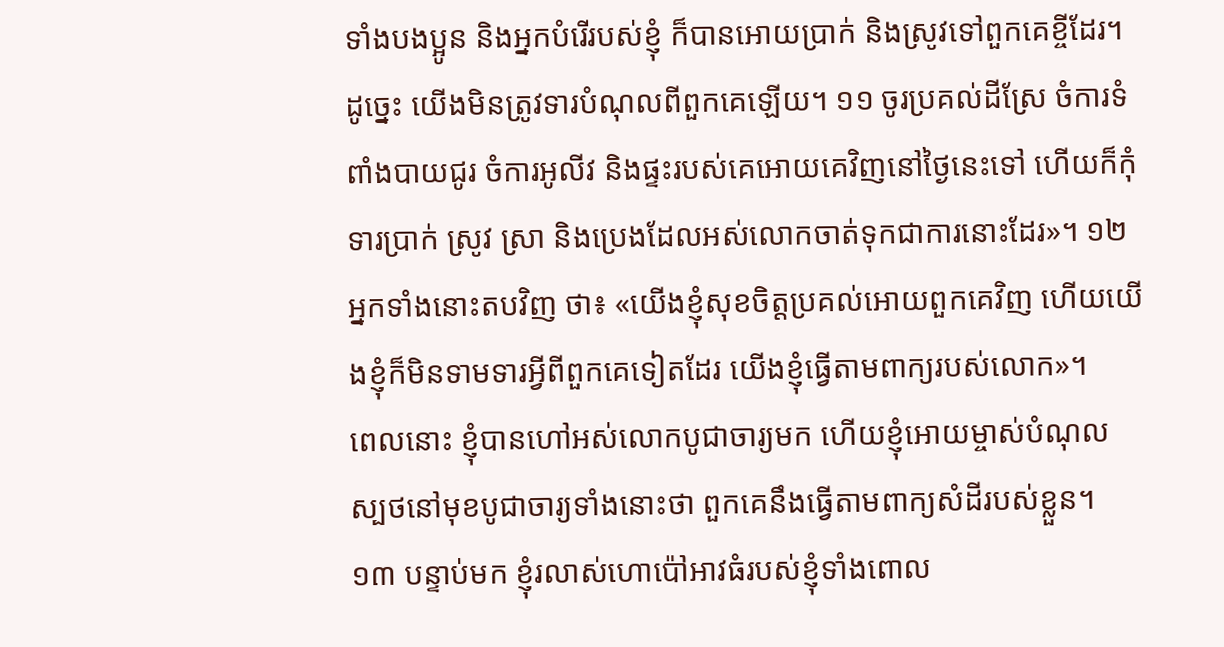ទាំងបងប្អូន និងអ្នកបំរើរបស់ខ្ញុំ ក៏បានអោយប្រាក់ និងស្រូវទៅពួកគេខ្ចីដែរ។ ដូច្នេះ យើងមិនត្រូវទារបំណុលពីពួកគេឡើយ។ ១១ ចូរប្រគល់ដីស្រែ ចំការទំពាំងបាយជូរ ចំការអូលីវ និងផ្ទះរបស់គេអោយគេវិញនៅថ្ងៃនេះទៅ ហើយក៏កុំទារប្រាក់ ស្រូវ ស្រា និងប្រេងដែលអស់លោកចាត់ទុកជាការនោះដែរ»។ ១២ អ្នកទាំងនោះតបវិញ ថា៖ «យើងខ្ញុំសុខចិត្តប្រគល់អោយពួកគេវិញ ហើយយើងខ្ញុំក៏មិនទាមទារអ្វីពីពួកគេទៀតដែរ យើងខ្ញុំធ្វើតាមពាក្យរបស់លោក»។
ពេលនោះ ខ្ញុំបានហៅអស់លោកបូជាចារ្យមក ហើយខ្ញុំអោយម្ចាស់បំណុលស្បថនៅមុខបូជាចារ្យទាំងនោះថា ពួកគេនឹងធ្វើតាមពាក្យសំដីរបស់ខ្លួន។ ១៣ បន្ទាប់មក ខ្ញុំរលាស់ហោប៉ៅអាវធំរបស់ខ្ញុំទាំងពោល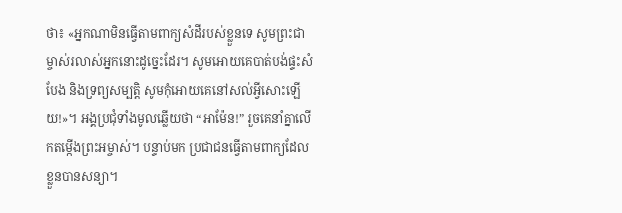ថា៖ «អ្នកណាមិនធ្វើតាមពាក្យសំដីរបស់ខ្លួនទេ សូមព្រះជាម្ចាស់រលាស់អ្នកនោះដូច្នេះដែរ។ សូមអោយគេបាត់បង់ផ្ទះសំបែង និងទ្រព្យសម្បត្តិ សូមកុំអោយគេនៅសល់អ្វីសោះឡើយ!»។ អង្គប្រជុំទាំងមូលឆ្លើយថា “អាម៉ែន!” រួចគេនាំគ្នាលើកតម្កើងព្រះអម្ចាស់។ បន្ទាប់មក ប្រជាជនធ្វើតាមពាក្យដែលខ្លួនបានសន្យា។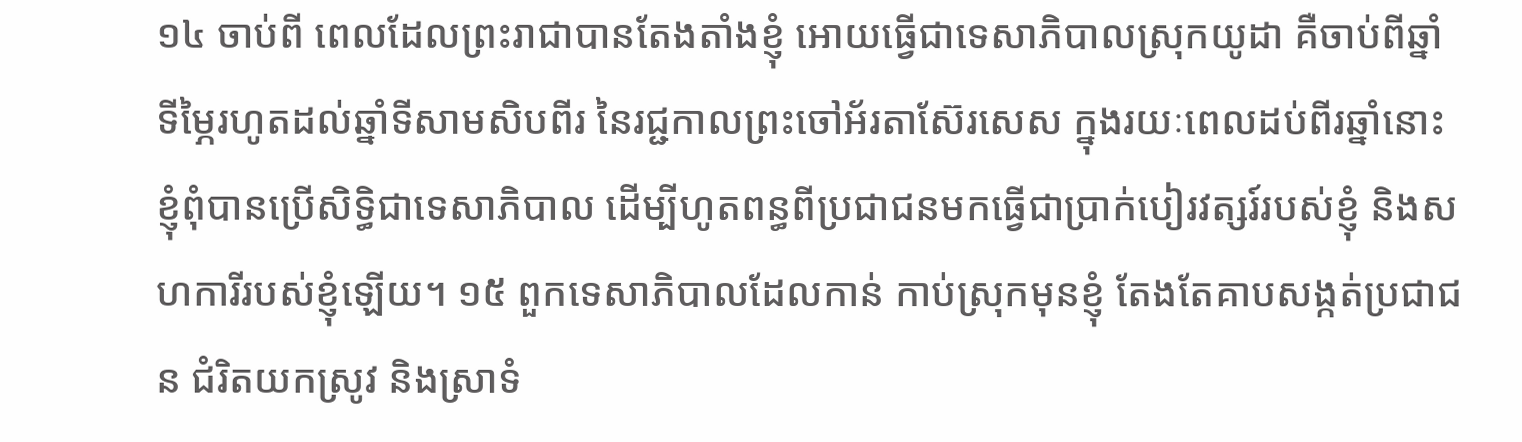១៤ ចាប់ពី ពេលដែលព្រះរាជាបានតែងតាំងខ្ញុំ អោយធ្វើជាទេសាភិបាលស្រុកយូដា គឺចាប់ពីឆ្នាំទីម្ភៃរហូតដល់ឆ្នាំទីសាមសិបពីរ នៃរជ្ជកាលព្រះចៅអ័រតាស៊ែរសេស ក្នុងរយៈពេលដប់ពីរឆ្នាំនោះ ខ្ញុំពុំបានប្រើសិទ្ធិជាទេសាភិបាល ដើម្បីហូតពន្ធពីប្រជាជនមកធ្វើជាប្រាក់បៀរវត្សរ៍របស់ខ្ញុំ និងសហការីរបស់ខ្ញុំឡើយ។ ១៥ ពួកទេសាភិបាលដែលកាន់ កាប់ស្រុកមុនខ្ញុំ តែងតែគាបសង្កត់ប្រជាជន ជំរិតយកស្រូវ និងស្រាទំ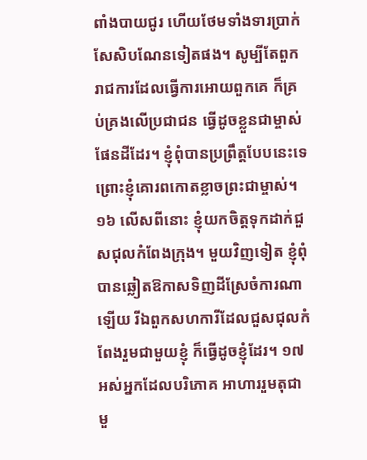ពាំងបាយជូរ ហើយថែមទាំងទារប្រាក់សែសិបណែនទៀតផង។ សូម្បីតែពួករាជការដែលធ្វើការអោយពួកគេ ក៏គ្រប់គ្រងលើប្រជាជន ធ្វើដូចខ្លួនជាម្ចាស់ផែនដីដែរ។ ខ្ញុំពុំបានប្រព្រឹត្តបែបនេះទេ ព្រោះខ្ញុំគោរពកោតខ្លាចព្រះជាម្ចាស់។ ១៦ លើសពីនោះ ខ្ញុំយកចិត្តទុកដាក់ជួសជុលកំពែងក្រុង។ មួយវិញទៀត ខ្ញុំពុំបានឆ្លៀតឱកាសទិញដីស្រែចំការណាឡើយ រីឯពួកសហការីដែលជួសជុលកំពែងរួមជាមួយខ្ញុំ ក៏ធ្វើដូចខ្ញុំដែរ។ ១៧ អស់អ្នកដែលបរិភោគ អាហាររួមតុជាមួ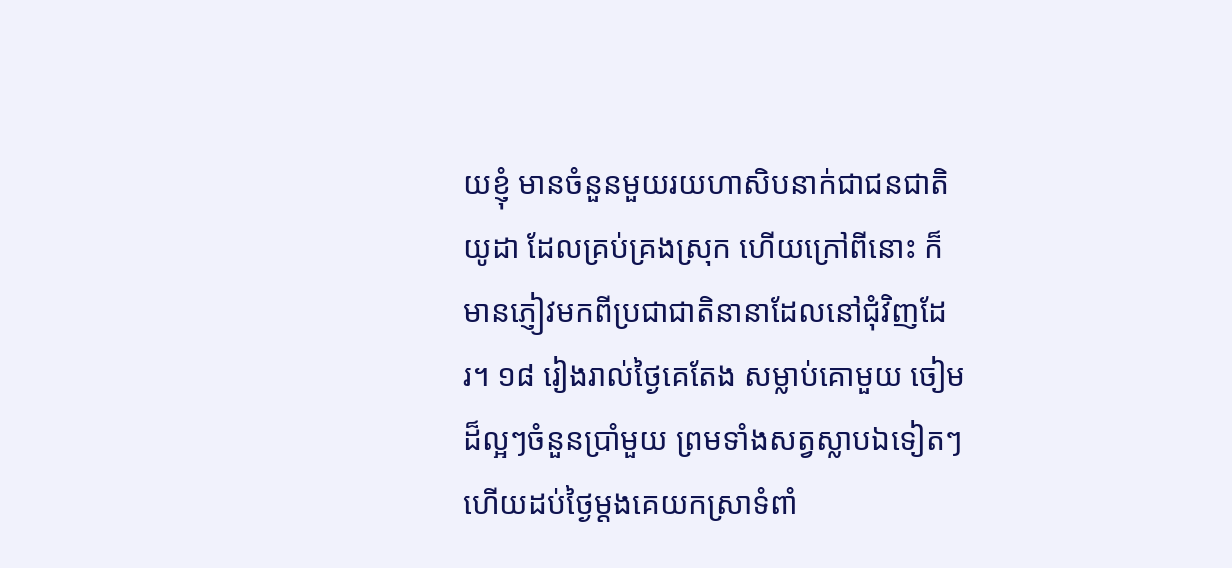យខ្ញុំ មានចំនួនមួយរយហាសិបនាក់ជាជនជាតិយូដា ដែលគ្រប់គ្រងស្រុក ហើយក្រៅពីនោះ ក៏មានភ្ញៀវមកពីប្រជាជាតិនានាដែលនៅជុំវិញដែរ។ ១៨ រៀងរាល់ថ្ងៃគេតែង សម្លាប់គោមួយ ចៀមដ៏ល្អៗចំនួនប្រាំមួយ ព្រមទាំងសត្វស្លាបឯទៀតៗ ហើយដប់ថ្ងៃម្ដងគេយកស្រាទំពាំ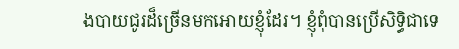ងបាយជូរដ៏ច្រើនមកអោយខ្ញុំដែរ។ ខ្ញុំពុំបានប្រើសិទ្ធិជាទេ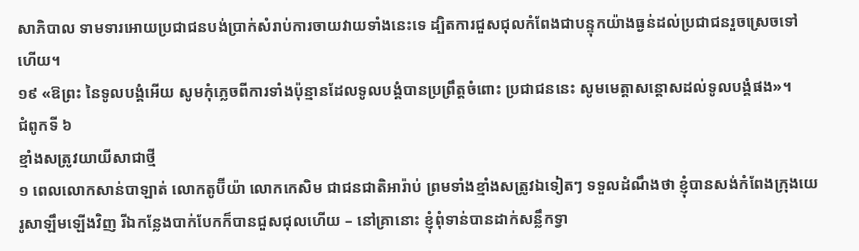សាភិបាល ទាមទារអោយប្រជាជនបង់ប្រាក់សំរាប់ការចាយវាយទាំងនេះទេ ដ្បិតការជួសជុលកំពែងជាបន្ទុកយ៉ាងធ្ងន់ដល់ប្រជាជនរួចស្រេចទៅ ហើយ។
១៩ «ឱព្រះ នៃទូលបង្គំអើយ សូមកុំភ្លេចពីការទាំងប៉ុន្មានដែលទូលបង្គំបានប្រព្រឹត្តចំពោះ ប្រជាជននេះ សូមមេត្តាសន្ដោសដល់ទូលបង្គំផង»។
ជំពូកទី ៦
ខ្មាំងសត្រូវយាយីសាជាថ្មី
១ ពេលលោកសាន់បាឡាត់ លោកតូប៊ីយ៉ា លោកកេសិម ជាជនជាតិអារ៉ាប់ ព្រមទាំងខ្មាំងសត្រូវឯទៀតៗ ទទួលដំណឹងថា ខ្ញុំបានសង់កំពែងក្រុងយេរូសាឡឹមឡើងវិញ រីឯកន្លែងបាក់បែកក៏បានជួសជុលហើយ – នៅគ្រានោះ ខ្ញុំពុំទាន់បានដាក់សន្លឹកទ្វា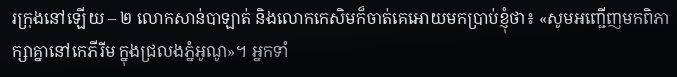រក្រុងនៅឡើយ – ២ លោកសាន់បាឡាត់ និងលោកកេសិមក៏ចាត់គេអោយមកប្រាប់ខ្ញុំថា៖ «សូមអញ្ជើញមកពិភាក្សាគ្នានៅកេភីរីម ក្នុងជ្រលងភ្នំអូណូ»។ អ្នកទាំ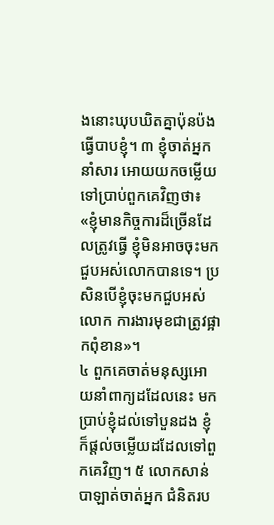ងនោះឃុបឃិតគ្នាប៉ុនប៉ងធ្វើបាបខ្ញុំ។ ៣ ខ្ញុំចាត់អ្នកនាំសារ អោយយកចម្លើយទៅប្រាប់ពួកគេវិញថា៖ «ខ្ញុំមានកិច្ចការដ៏ច្រើនដែលត្រូវធ្វើ ខ្ញុំមិនអាចចុះមកជួបអស់លោកបានទេ។ ប្រសិនបើខ្ញុំចុះមកជួបអស់លោក ការងារមុខជាត្រូវផ្អាកពុំខាន»។
៤ ពួកគេចាត់មនុស្សអោយនាំពាក្យដដែលនេះ មកប្រាប់ខ្ញុំដល់ទៅបួនដង ខ្ញុំក៏ផ្ដល់ចម្លើយដដែលទៅពួកគេវិញ។ ៥ លោកសាន់បាឡាត់ចាត់អ្នក ជំនិតរប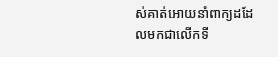ស់គាត់អោយនាំពាក្យដដែលមកជាលើកទី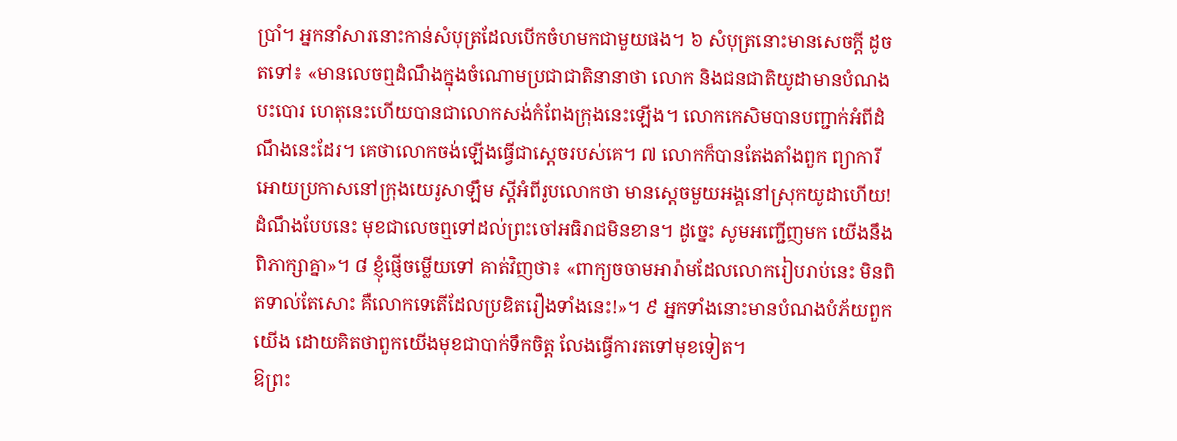ប្រាំ។ អ្នកនាំសារនោះកាន់សំបុត្រដែលបើកចំហមកជាមួយផង។ ៦ សំបុត្រនោះមានសេចក្ដី ដូចតទៅ៖ «មានលេចឮដំណឹងក្នុងចំណោមប្រជាជាតិនានាថា លោក និងជនជាតិយូដាមានបំណងបះបោរ ហេតុនេះហើយបានជាលោកសង់កំពែងក្រុងនេះឡើង។ លោកកេសិមបានបញ្ជាក់អំពីដំណឹងនេះដែរ។ គេថាលោកចង់ឡើងធ្វើជាស្ដេចរបស់គេ។ ៧ លោកក៏បានតែងតាំងពួក ព្យាការីអោយប្រកាសនៅក្រុងយេរូសាឡឹម ស្ដីអំពីរូបលោកថា មានស្ដេចមួយអង្គនៅស្រុកយូដាហើយ! ដំណឹងបែបនេះ មុខជាលេចឮទៅដល់ព្រះចៅអធិរាជមិនខាន។ ដូច្នេះ សូមអញ្ជើញមក យើងនឹងពិភាក្សាគ្នា»។ ៨ ខ្ញុំផ្ញើចម្លើយទៅ គាត់វិញថា៖ «ពាក្យចចាមអារ៉ាមដែលលោករៀបរាប់នេះ មិនពិតទាល់តែសោះ គឺលោកទេតើដែលប្រឌិតរឿងទាំងនេះ!»។ ៩ អ្នកទាំងនោះមានបំណងបំភ័យពួកយើង ដោយគិតថាពួកយើងមុខជាបាក់ទឹកចិត្ត លែងធ្វើការតទៅមុខទៀត។
ឱព្រះ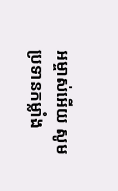អម្ចាស់អើយ សូមប្រទានកម្លាំង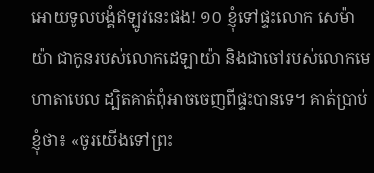អោយទូលបង្គំឥឡូវនេះផង! ១០ ខ្ញុំទៅផ្ទះលោក សេម៉ាយ៉ា ជាកូនរបស់លោកដេឡាយ៉ា និងជាចៅរបស់លោកមេហាតាបេល ដ្បិតគាត់ពុំអាចចេញពីផ្ទះបានទេ។ គាត់ប្រាប់ខ្ញុំថា៖ «ចូរយើងទៅព្រះ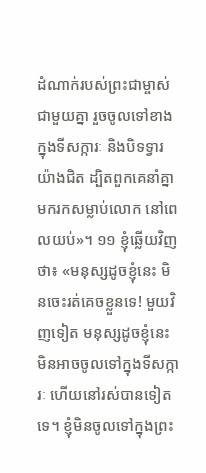ដំណាក់របស់ព្រះជាម្ចាស់ជាមួយគ្នា រួចចូលទៅខាងក្នុងទីសក្ការៈ និងបិទទ្វារយ៉ាងជិត ដ្បិតពួកគេនាំគ្នាមករកសម្លាប់លោក នៅពេលយប់»។ ១១ ខ្ញុំឆ្លើយវិញថា៖ «មនុស្សដូចខ្ញុំនេះ មិនចេះរត់គេចខ្លួនទេ! មួយវិញទៀត មនុស្សដូចខ្ញុំនេះមិនអាចចូលទៅក្នុងទីសក្ការៈ ហើយនៅរស់បានទៀតទេ។ ខ្ញុំមិនចូលទៅក្នុងព្រះ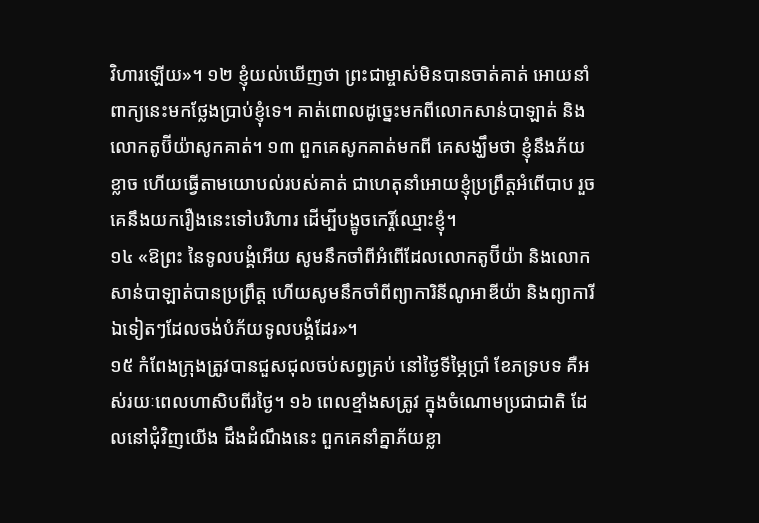វិហារឡើយ»។ ១២ ខ្ញុំយល់ឃើញថា ព្រះជាម្ចាស់មិនបានចាត់គាត់ អោយនាំពាក្យនេះមកថ្លែងប្រាប់ខ្ញុំទេ។ គាត់ពោលដូច្នេះមកពីលោកសាន់បាឡាត់ និងលោកតូប៊ីយ៉ាសូកគាត់។ ១៣ ពួកគេសូកគាត់មកពី គេសង្ឃឹមថា ខ្ញុំនឹងភ័យខ្លាច ហើយធ្វើតាមយោបល់របស់គាត់ ជាហេតុនាំអោយខ្ញុំប្រព្រឹត្តអំពើបាប រួចគេនឹងយករឿងនេះទៅបរិហារ ដើម្បីបង្ខូចកេរ្តិ៍ឈ្មោះខ្ញុំ។
១៤ «ឱព្រះ នៃទូលបង្គំអើយ សូមនឹកចាំពីអំពើដែលលោកតូប៊ីយ៉ា និងលោកសាន់បាឡាត់បានប្រព្រឹត្ត ហើយសូមនឹកចាំពីព្យាការិនីណូអាឌីយ៉ា និងព្យាការីឯទៀតៗដែលចង់បំភ័យទូលបង្គំដែរ»។
១៥ កំពែងក្រុងត្រូវបានជួសជុលចប់សព្វគ្រប់ នៅថ្ងៃទីម្ភៃប្រាំ ខែភទ្របទ គឺអស់រយៈពេលហាសិបពីរថ្ងៃ។ ១៦ ពេលខ្មាំងសត្រូវ ក្នុងចំណោមប្រជាជាតិ ដែលនៅជុំវិញយើង ដឹងដំណឹងនេះ ពួកគេនាំគ្នាភ័យខ្លា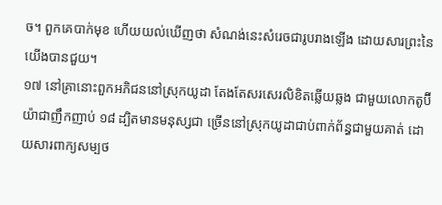ច។ ពួកគេបាក់មុខ ហើយយល់ឃើញថា សំណង់នេះសំរេចជារូបរាងឡើង ដោយសារព្រះនៃយើងបានជួយ។
១៧ នៅគ្រានោះពួកអភិជននៅស្រុកយូដា តែងតែសរសេរលិខិតឆ្លើយឆ្លង ជាមួយលោកតូប៊ីយ៉ាជាញឹកញាប់ ១៨ ដ្បិតមានមនុស្សជា ច្រើននៅស្រុកយូដាជាប់ពាក់ព័ន្ធជាមួយគាត់ ដោយសារពាក្យសម្បថ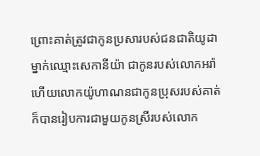ព្រោះគាត់ត្រូវជាកូនប្រសារបស់ជនជាតិយូដាម្នាក់ឈ្មោះសេកានីយ៉ា ជាកូនរបស់លោកអរ៉ា ហើយលោកយ៉ូហាណនជាកូនប្រុសរបស់គាត់ ក៏បានរៀបការជាមួយកូនស្រីរបស់លោក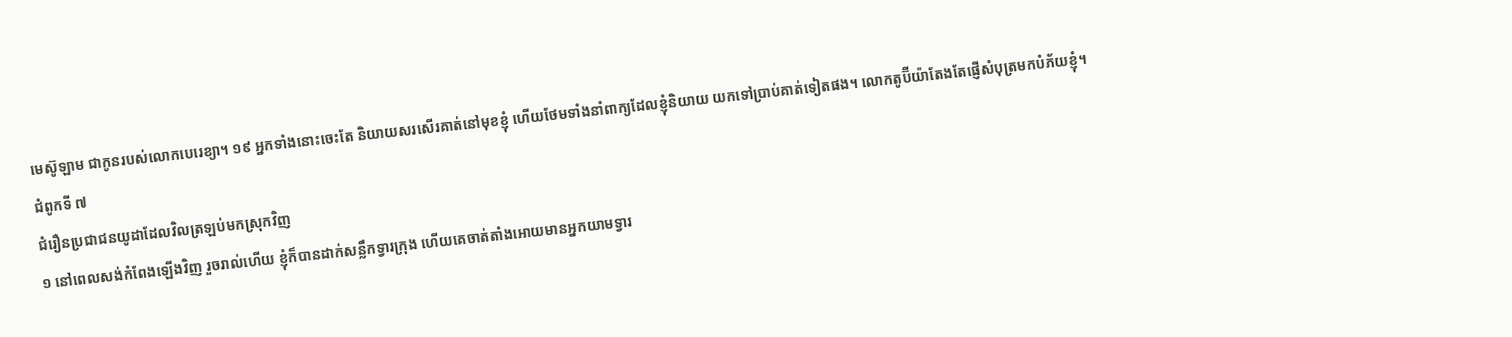មេស៊ូឡាម ជាកូនរបស់លោកបេរេខ្យា។ ១៩ អ្នកទាំងនោះចេះតែ និយាយសរសើរគាត់នៅមុខខ្ញុំ ហើយថែមទាំងនាំពាក្យដែលខ្ញុំនិយាយ យកទៅប្រាប់គាត់ទៀតផង។ លោកតូប៊ីយ៉ាតែងតែផ្ញើសំបុត្រមកបំភ័យខ្ញុំ។
ជំពូកទី ៧
ជំរឿនប្រជាជនយូដាដែលវិលត្រឡប់មកស្រុកវិញ
១ នៅពេលសង់កំពែងឡើងវិញ រួចរាល់ហើយ ខ្ញុំក៏បានដាក់សន្លឹកទ្វារក្រុង ហើយគេចាត់តាំងអោយមានអ្នកយាមទ្វារ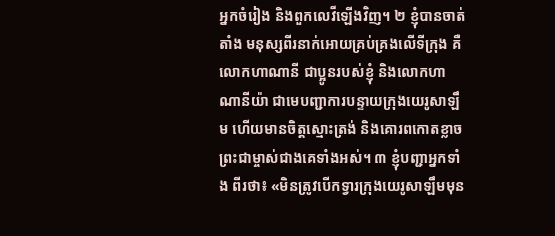អ្នកចំរៀង និងពួកលេវីឡើងវិញ។ ២ ខ្ញុំបានចាត់តាំង មនុស្សពីរនាក់អោយគ្រប់គ្រងលើទីក្រុង គឺលោកហាណានី ជាប្អូនរបស់ខ្ញុំ និងលោកហាណានីយ៉ា ជាមេបញ្ជាការបន្ទាយក្រុងយេរូសាឡឹម ហើយមានចិត្តស្មោះត្រង់ និងគោរពកោតខ្លាចព្រះជាម្ចាស់ជាងគេទាំងអស់។ ៣ ខ្ញុំបញ្ជាអ្នកទាំង ពីរថា៖ «មិនត្រូវបើកទ្វារក្រុងយេរូសាឡឹមមុន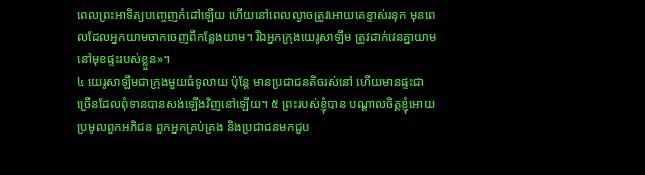ពេលព្រះអាទិត្យបញ្ចេញកំដៅឡើយ ហើយនៅពេលល្ងាចត្រូវអោយគេខ្ទាស់រនុក មុនពេលដែលអ្នកយាមចាកចេញពីកន្លែងយាម។ រីឯអ្នកក្រុងយេរូសាឡឹម ត្រូវដាក់វេនគ្នាយាមនៅមុខផ្ទះរបស់ខ្លួន»។
៤ យេរូសាឡឹមជាក្រុងមួយធំទូលាយ ប៉ុន្តែ មានប្រជាជនតិចរស់នៅ ហើយមានផ្ទះជាច្រើនដែលពុំទានបានសង់ឡើងវិញនៅឡើយ។ ៥ ព្រះរបស់ខ្ញុំបាន បណ្ដាលចិត្តខ្ញុំអោយប្រមូលពួកអភិជន ពួកអ្នកគ្រប់គ្រង និងប្រជាជនមកជួប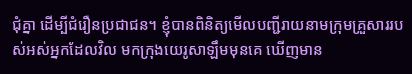ជុំគ្នា ដើម្បីជំរឿនប្រជាជន។ ខ្ញុំបានពិនិត្យមើលបញ្ជីរាយនាមក្រុមគ្រួសាររបស់អស់អ្នកដែលវិល មកក្រុងយេរូសាឡឹមមុនគេ ឃើញមាន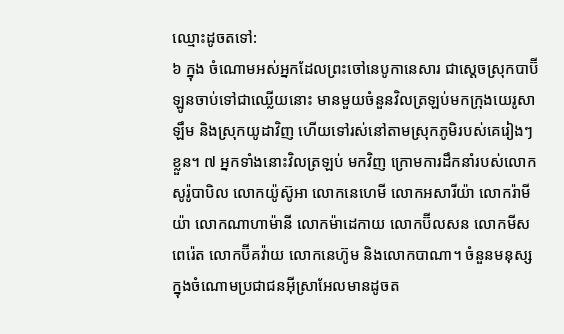ឈ្មោះដូចតទៅ:
៦ ក្នុង ចំណោមអស់អ្នកដែលព្រះចៅនេបូកានេសារ ជាស្ដេចស្រុកបាប៊ីឡូនចាប់ទៅជាឈ្លើយនោះ មានមួយចំនួនវិលត្រឡប់មកក្រុងយេរូសាឡឹម និងស្រុកយូដាវិញ ហើយទៅរស់នៅតាមស្រុកភូមិរបស់គេរៀងៗខ្លួន។ ៧ អ្នកទាំងនោះវិលត្រឡប់ មកវិញ ក្រោមការដឹកនាំរបស់លោកសូរ៉ូបាបិល លោកយ៉ូស៊ូអា លោកនេហេមី លោកអសារីយ៉ា លោករ៉ាមីយ៉ា លោកណាហាម៉ានី លោកម៉ាដេកាយ លោកប៊ីលសន លោកមីសពេរ៉េត លោកប៊ីគវ៉ាយ លោកនេហ៊ូម និងលោកបាណា។ ចំនួនមនុស្សក្នុងចំណោមប្រជាជនអ៊ីស្រាអែលមានដូចត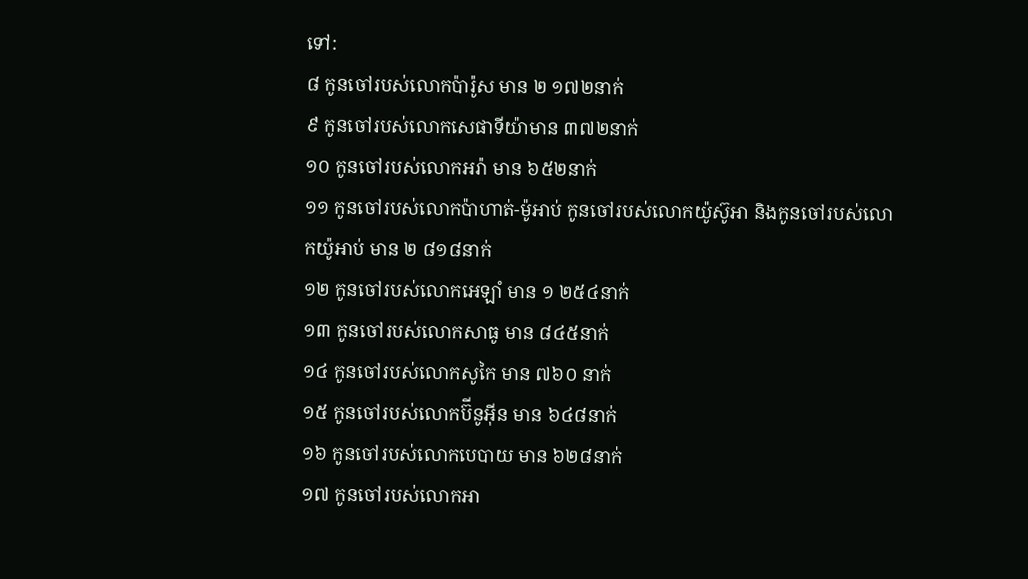ទៅ:
៨ កូនចៅរបស់លោកប៉ារ៉ូស មាន ២ ១៧២នាក់
៩ កូនចៅរបស់លោកសេផាទីយ៉ាមាន ៣៧២នាក់
១០ កូនចៅរបស់លោកអរ៉ា មាន ៦៥២នាក់
១១ កូនចៅរបស់លោកប៉ាហាត់-ម៉ូអាប់ កូនចៅរបស់លោកយ៉ូស៊ូអា និងកូនចៅរបស់លោកយ៉ូអាប់ មាន ២ ៨១៨នាក់
១២ កូនចៅរបស់លោកអេឡាំ មាន ១ ២៥៤នាក់
១៣ កូនចៅរបស់លោកសាធូ មាន ៨៤៥នាក់
១៤ កូនចៅរបស់លោកសូកៃ មាន ៧៦០ នាក់
១៥ កូនចៅរបស់លោកប៊ីនូអ៊ីន មាន ៦៤៨នាក់
១៦ កូនចៅរបស់លោកបេបាយ មាន ៦២៨នាក់
១៧ កូនចៅរបស់លោកអា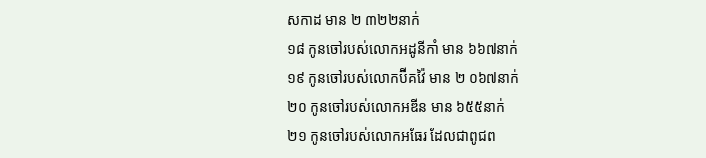សកាដ មាន ២ ៣២២នាក់
១៨ កូនចៅរបស់លោកអដូនីកាំ មាន ៦៦៧នាក់
១៩ កូនចៅរបស់លោកប៊ីគវ៉ៃ មាន ២ ០៦៧នាក់
២០ កូនចៅរបស់លោកអឌីន មាន ៦៥៥នាក់
២១ កូនចៅរបស់លោកអធែរ ដែលជាពូជព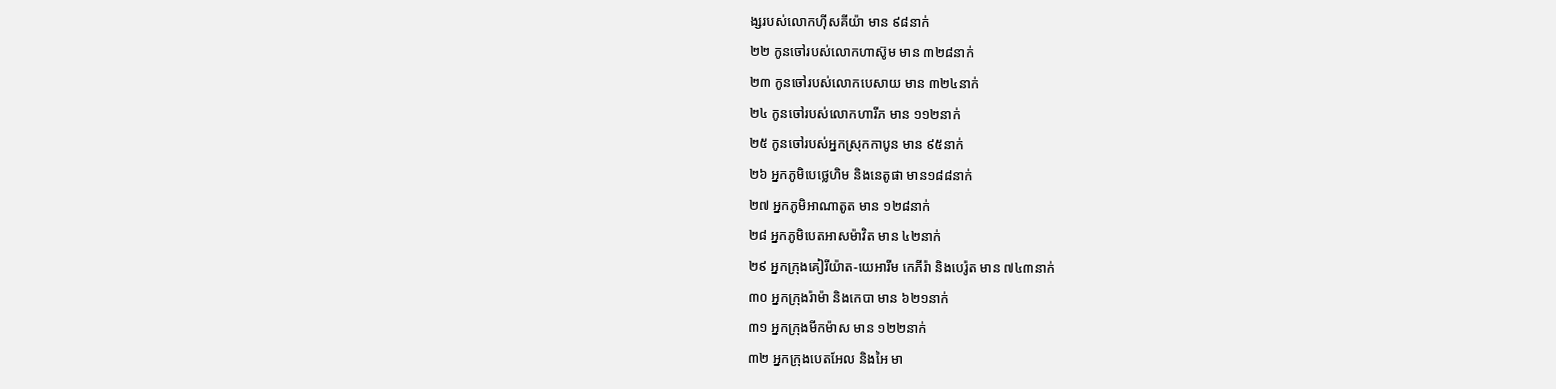ង្សរបស់លោកហ៊ីសគីយ៉ា មាន ៩៨នាក់
២២ កូនចៅរបស់លោកហាស៊ូម មាន ៣២៨នាក់
២៣ កូនចៅរបស់លោកបេសាយ មាន ៣២៤នាក់
២៤ កូនចៅរបស់លោកហារីភ មាន ១១២នាក់
២៥ កូនចៅរបស់អ្នកស្រុកកាបូន មាន ៩៥នាក់
២៦ អ្នកភូមិបេថ្លេហិម និងនេតូផា មាន១៨៨នាក់
២៧ អ្នកភូមិអាណាតូត មាន ១២៨នាក់
២៨ អ្នកភូមិបេតអាសម៉ាវិត មាន ៤២នាក់
២៩ អ្នកក្រុងគៀរីយ៉ាត-យេអារីម កេភីរ៉ា និងបេរ៉ូត មាន ៧៤៣នាក់
៣០ អ្នកក្រុងរ៉ាម៉ា និងកេបា មាន ៦២១នាក់
៣១ អ្នកក្រុងមីកម៉ាស មាន ១២២នាក់
៣២ អ្នកក្រុងបេតអែល និងអៃ មា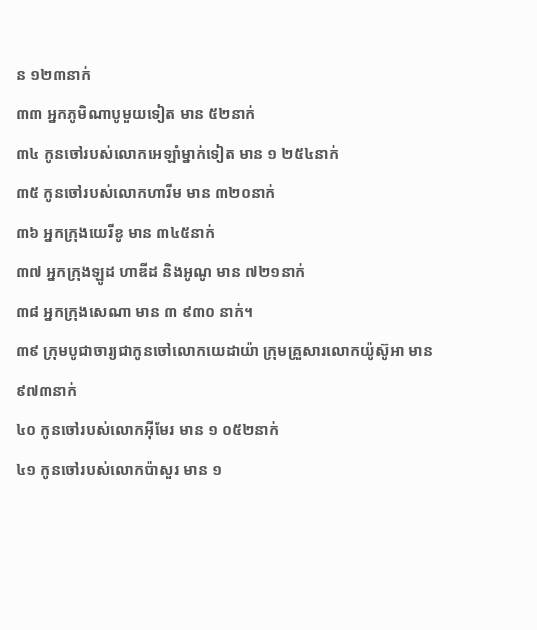ន ១២៣នាក់
៣៣ អ្នកភូមិណាបូមួយទៀត មាន ៥២នាក់
៣៤ កូនចៅរបស់លោកអេឡាំម្នាក់ទៀត មាន ១ ២៥៤នាក់
៣៥ កូនចៅរបស់លោកហារីម មាន ៣២០នាក់
៣៦ អ្នកក្រុងយេរីខូ មាន ៣៤៥នាក់
៣៧ អ្នកក្រុងឡូដ ហាឌីដ និងអូណូ មាន ៧២១នាក់
៣៨ អ្នកក្រុងសេណា មាន ៣ ៩៣០ នាក់។
៣៩ ក្រុមបូជាចារ្យជាកូនចៅលោកយេដាយ៉ា ក្រុមគ្រួសារលោកយ៉ូស៊ូអា មាន ៩៧៣នាក់
៤០ កូនចៅរបស់លោកអ៊ីមែរ មាន ១ ០៥២នាក់
៤១ កូនចៅរបស់លោកប៉ាសួរ មាន ១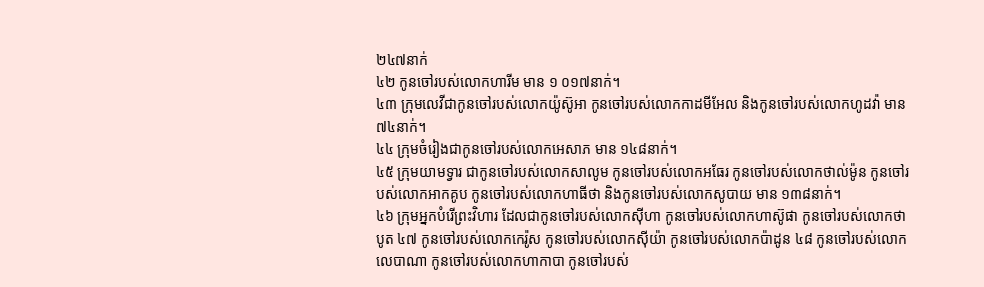២៤៧នាក់
៤២ កូនចៅរបស់លោកហារីម មាន ១ ០១៧នាក់។
៤៣ ក្រុមលេវីជាកូនចៅរបស់លោកយ៉ូស៊ូអា កូនចៅរបស់លោកកាដមីអែល និងកូនចៅរបស់លោកហូដវ៉ា មាន ៧៤នាក់។
៤៤ ក្រុមចំរៀងជាកូនចៅរបស់លោកអេសាភ មាន ១៤៨នាក់។
៤៥ ក្រុមយាមទ្វារ ជាកូនចៅរបស់លោកសាលូម កូនចៅរបស់លោកអធែរ កូនចៅរបស់លោកថាល់ម៉ូន កូនចៅរបស់លោកអាកគូប កូនចៅរបស់លោកហាធីថា និងកូនចៅរបស់លោកសូបាយ មាន ១៣៨នាក់។
៤៦ ក្រុមអ្នកបំរើព្រះវិហារ ដែលជាកូនចៅរបស់លោកស៊ីហា កូនចៅរបស់លោកហាស៊ូផា កូនចៅរបស់លោកថាបូត ៤៧ កូនចៅរបស់លោកកេរ៉ូស កូនចៅរបស់លោកស៊ីយ៉ា កូនចៅរបស់លោកប៉ាដូន ៤៨ កូនចៅរបស់លោកលេបាណា កូនចៅរបស់លោកហាកាបា កូនចៅរបស់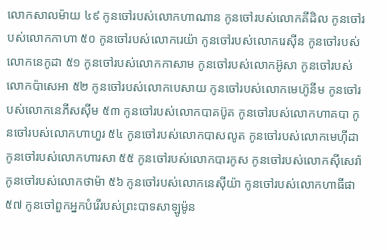លោកសាលម៉ាយ ៤៩ កូនចៅរបស់លោកហាណាន កូនចៅរបស់លោកគីដិល កូនចៅរបស់លោកកាហា ៥០ កូនចៅរបស់លោករេយ៉ា កូនចៅរបស់លោករេស៊ីន កូនចៅរបស់លោកនេកូដា ៥១ កូនចៅរបស់លោកកាសាម កូនចៅរបស់លោកអ៊ូសា កូនចៅរបស់លោកប៉ាសេអា ៥២ កូនចៅរបស់លោកបេសាយ កូនចៅរបស់លោកមេហ៊ូនីម កូនចៅរបស់លោកនេភីសស៊ីម ៥៣ កូនចៅរបស់លោកបាគប៊ូគ កូនចៅរបស់លោកហាគបា កូនចៅរបស់លោកហាហួរ ៥៤ កូនចៅរបស់លោកបាសលូត កូនចៅរបស់លោកមេហ៊ីដា កូនចៅរបស់លោកហារសា ៥៥ កូនចៅរបស់លោកបារកូស កូនចៅរបស់លោកស៊ីសេរ៉ា កូនចៅរបស់លោកថាម៉ា ៥៦ កូនចៅរបស់លោកនេស៊ីយ៉ា កូនចៅរបស់លោកហាធីផា ៥៧ កូនចៅពួកអ្នកបំរើរបស់ព្រះបាទសាឡូម៉ូន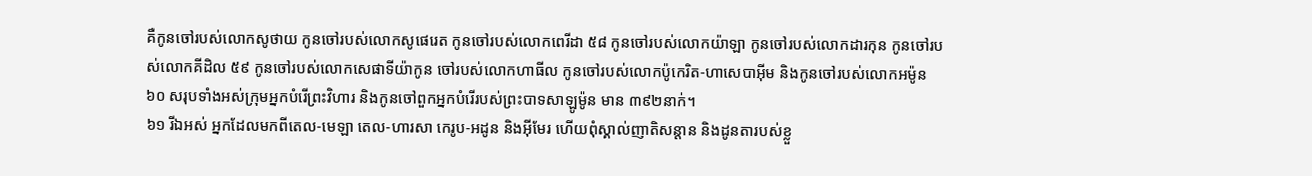គឺកូនចៅរបស់លោកសូថាយ កូនចៅរបស់លោកសូផេរេត កូនចៅរបស់លោកពេរីដា ៥៨ កូនចៅរបស់លោកយ៉ាឡា កូនចៅរបស់លោកដារកុន កូនចៅរបស់លោកគីដិល ៥៩ កូនចៅរបស់លោកសេផាទីយ៉ាកូន ចៅរបស់លោកហាធីល កូនចៅរបស់លោកប៉ូកេរិត-ហាសេបាអ៊ីម និងកូនចៅរបស់លោកអម៉ូន ៦០ សរុបទាំងអស់ក្រុមអ្នកបំរើព្រះវិហារ និងកូនចៅពួកអ្នកបំរើរបស់ព្រះបាទសាឡូម៉ូន មាន ៣៩២នាក់។
៦១ រីឯអស់ អ្នកដែលមកពីតេល-មេឡា តេល-ហារសា កេរូប-អដូន និងអ៊ីមែរ ហើយពុំស្គាល់ញាតិសន្ដាន និងដូនតារបស់ខ្លួ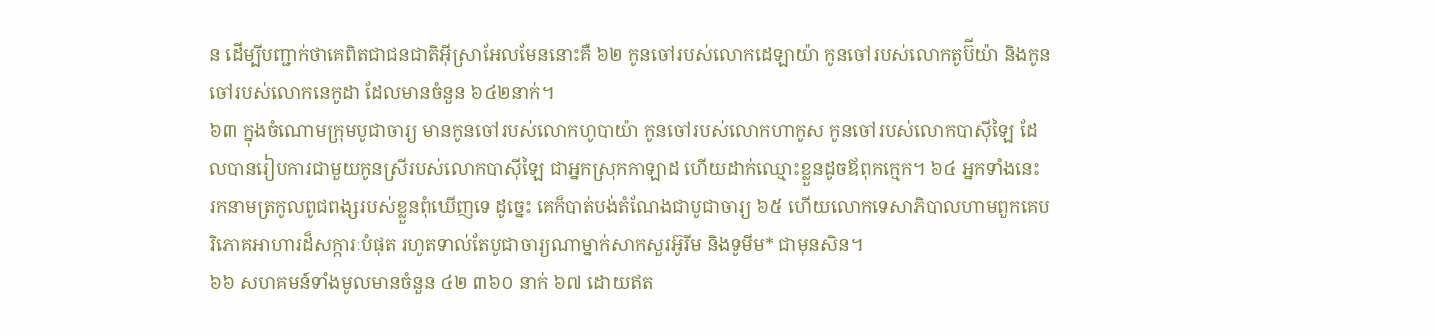ន ដើម្បីបញ្ជាក់ថាគេពិតជាជនជាតិអ៊ីស្រាអែលមែននោះគឺ ៦២ កូនចៅរបស់លោកដេឡាយ៉ា កូនចៅរបស់លោកតូប៊ីយ៉ា និងកូនចៅរបស់លោកនេកូដា ដែលមានចំនួន ៦៤២នាក់។
៦៣ ក្នុងចំណោមក្រុមបូជាចារ្យ មានកូនចៅរបស់លោកហូបាយ៉ា កូនចៅរបស់លោកហាកូស កូនចៅរបស់លោកបាស៊ីឡៃ ដែលបានរៀបការជាមួយកូនស្រីរបស់លោកបាស៊ីឡៃ ជាអ្នកស្រុកកាឡាដ ហើយដាក់ឈ្មោះខ្លួនដូចឪពុកក្មេក។ ៦៤ អ្នកទាំងនេះ រកនាមត្រកូលពូជពង្សរបស់ខ្លួនពុំឃើញទេ ដូច្នេះ គេក៏បាត់បង់តំណែងជាបូជាចារ្យ ៦៥ ហើយលោកទេសាភិបាលហាមពួកគេបរិភោគអាហារដ៏សក្ការៈបំផុត រហូតទាល់តែបូជាចារ្យណាម្នាក់សាកសួរអ៊ូរីម និងទូមីម* ជាមុនសិន។
៦៦ សហគមន៍ទាំងមូលមានចំនួន ៤២ ៣៦០ នាក់ ៦៧ ដោយឥត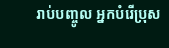រាប់បញ្ចូល អ្នកបំរើប្រុស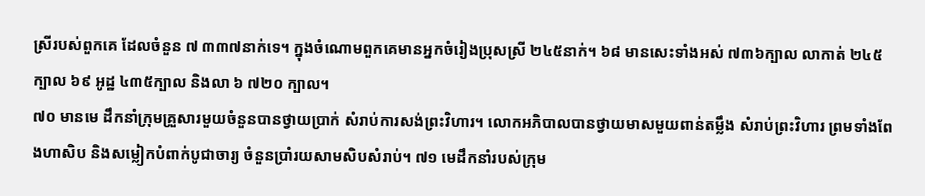ស្រីរបស់ពួកគេ ដែលចំនួន ៧ ៣៣៧នាក់ទេ។ ក្នុងចំណោមពួកគេមានអ្នកចំរៀងប្រុសស្រី ២៤៥នាក់។ ៦៨ មានសេះទាំងអស់ ៧៣៦ក្បាល លាកាត់ ២៤៥ក្បាល ៦៩ អូដ្ឋ ៤៣៥ក្បាល និងលា ៦ ៧២០ ក្បាល។
៧០ មានមេ ដឹកនាំក្រុមគ្រួសារមួយចំនួនបានថ្វាយប្រាក់ សំរាប់ការសង់ព្រះវិហារ។ លោកអភិបាលបានថ្វាយមាសមួយពាន់តម្លឹង សំរាប់ព្រះវិហារ ព្រមទាំងពែងហាសិប និងសម្លៀកបំពាក់បូជាចារ្យ ចំនួនប្រាំរយសាមសិបសំរាប់។ ៧១ មេដឹកនាំរបស់ក្រុម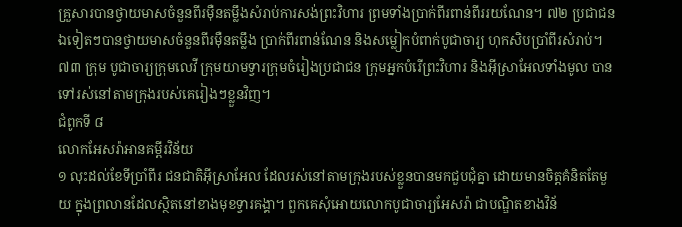គ្រួសារបានថ្វាយមាសចំនួនពីរម៉ឺនតម្លឹងសំរាប់ការសង់ព្រះវិហារ ព្រមទាំងប្រាក់ពីរពាន់ពីររយណែន។ ៧២ ប្រជាជនឯទៀតៗបានថ្វាយមាសចំនួនពីរម៉ឺនតម្លឹង ប្រាក់ពីរពាន់ណែន និងសម្លៀកបំពាក់បូជាចារ្យ ហុកសិបប្រាំពីរសំរាប់។
៧៣ ក្រុម បូជាចារ្យក្រុមលេវី ក្រុមយាមទ្វារក្រុមចំរៀងប្រជាជន ក្រុមអ្នកបំរើព្រះវិហារ និងអ៊ីស្រាអែលទាំងមូល បានទៅរស់នៅតាមក្រុងរបស់គេរៀងៗខ្លួនវិញ។
ជំពូកទី ៨
លោកអែសរ៉ាអានគម្ពីរវិន័យ
១ លុះដល់ខែទីប្រាំពីរ ជនជាតិអ៊ីស្រាអែល ដែលរស់នៅតាមក្រុងរបស់ខ្លួនបានមកជួបជុំគ្នា ដោយមានចិត្តគំនិតតែមួយ ក្នុងព្រលានដែលស្ថិតនៅខាងមុខទ្វារគង្គា។ ពួកគេសុំអោយលោកបូជាចារ្យអែសរ៉ា ជាបណ្ឌិតខាងវិន័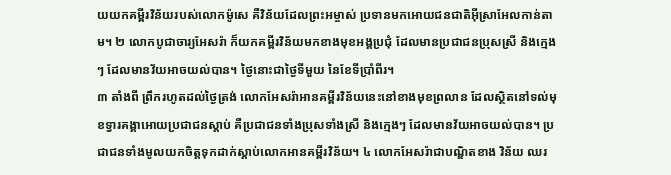យយកគម្ពីរវិន័យរបស់លោកម៉ូសេ គឺវិន័យដែលព្រះអម្ចាស់ ប្រទានមកអោយជនជាតិអ៊ីស្រាអែលកាន់តាម។ ២ លោកបូជាចារ្យអែសរ៉ា ក៏យកគម្ពីរវិន័យមកខាងមុខអង្គប្រជុំ ដែលមានប្រជាជនប្រុសស្រី និងក្មេងៗ ដែលមានវ័យអាចយល់បាន។ ថ្ងៃនោះជាថ្ងៃទីមួយ នៃខែទីប្រាំពីរ។
៣ តាំងពី ព្រឹករហូតដល់ថ្ងៃត្រង់ លោកអែសរ៉ាអានគម្ពីរវិន័យនេះនៅខាងមុខព្រលាន ដែលស្ថិតនៅទល់មុខទ្វារគង្គាអោយប្រជាជនស្ដាប់ គឺប្រជាជនទាំងប្រុសទាំងស្រី និងក្មេងៗ ដែលមានវ័យអាចយល់បាន។ ប្រជាជនទាំងមូលយកចិត្តទុកដាក់ស្ដាប់លោកអានគម្ពីរវិន័យ។ ៤ លោកអែសរ៉ាជាបណ្ឌិតខាង វិន័យ ឈរ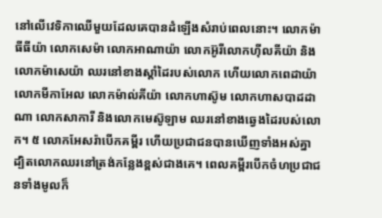នៅលើវេទិកាឈើមួយដែលគេបានដំឡើងសំរាប់ពេលនោះ។ លោកម៉ាធីធីយ៉ា លោកសេម៉ា លោកអាណាយ៉ា លោកអ៊ូរីលោកហ៊ីលគីយ៉ា និងលោកម៉ាសេយ៉ា ឈរនៅខាងស្ដាំដៃរបស់លោក ហើយលោកពេដាយ៉ា លោកមីកាអែល លោកម៉ាល់គីយ៉ា លោកហាស៊ូម លោកហាសបាដដាណា លោកសាការី និងលោកមេស៊ូឡាម ឈរនៅខាងឆ្វេងដៃរបស់លោក។ ៥ លោកអែសរ៉ាបើកគម្ពីរ ហើយប្រជាជនបានឃើញទាំងអស់គ្នា ដ្បិតលោកឈរនៅត្រង់កន្លែងខ្ពស់ជាងគេ។ ពេលគម្ពីរបើកចំហប្រជាជនទាំងមូលក៏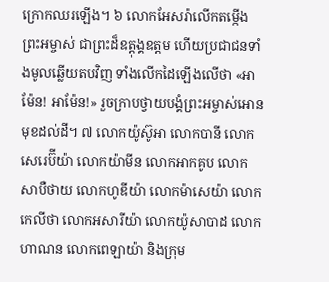ក្រោកឈរឡើង។ ៦ លោកអែសរ៉ាលើកតម្កើងព្រះអម្ចាស់ ជាព្រះដ៏ឧត្ដុង្គឧត្ដម ហើយប្រជាជនទាំងមូលឆ្លើយតបវិញ ទាំងលើកដៃឡើងលើថា «អាម៉ែន! អាម៉ែន!» រួចក្រាបថ្វាយបង្គំព្រះអម្ចាស់អោនមុខដល់ដី។ ៧ លោកយ៉ូស៊ូអា លោកបានី លោកសេរេប៊ីយ៉ា លោកយ៉ាមីន លោកអាកគូប លោកសាបឺថាយ លោកហូឌីយ៉ា លោកម៉ាសេយ៉ា លោកកេលីថា លោកអសារីយ៉ា លោកយ៉ូសាបាដ លោកហាណន លោកពេឡាយ៉ា និងក្រុម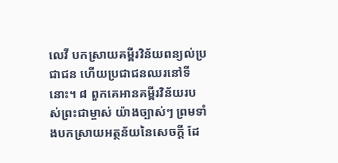លេវី បកស្រាយគម្ពីរវិន័យពន្យល់ប្រជាជន ហើយប្រជាជនឈរនៅទីនោះ។ ៨ ពួកគេអានគម្ពីរវិន័យរបស់ព្រះជាម្ចាស់ យ៉ាងច្បាស់ៗ ព្រមទាំងបកស្រាយអត្ថន័យនៃសេចក្ដី ដែ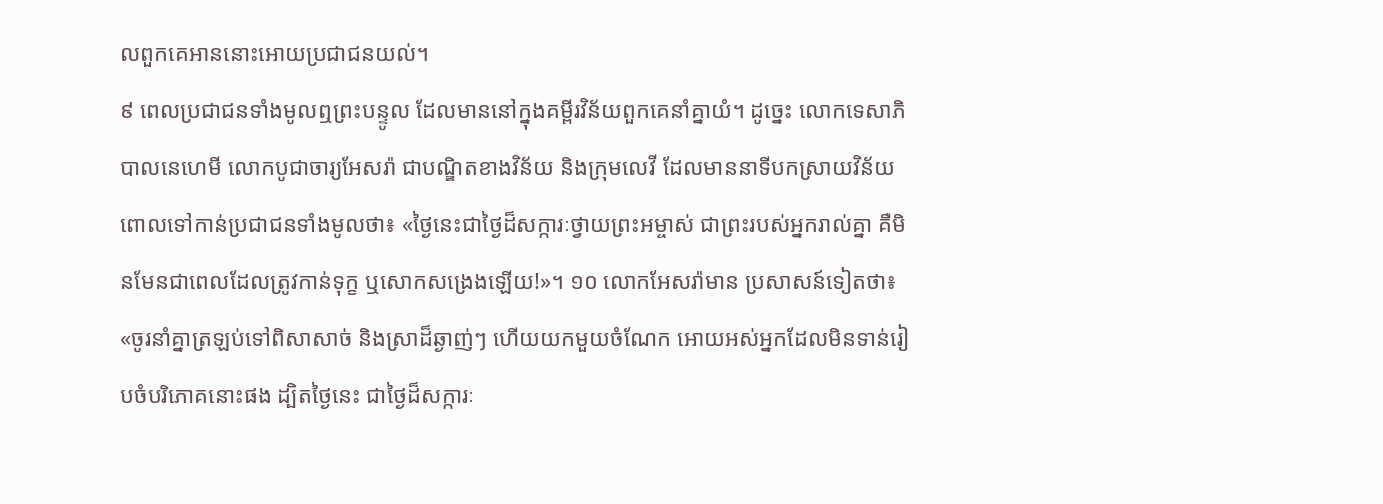លពួកគេអាននោះអោយប្រជាជនយល់។
៩ ពេលប្រជាជនទាំងមូលឮព្រះបន្ទូល ដែលមាននៅក្នុងគម្ពីរវិន័យពួកគេនាំគ្នាយំ។ ដូច្នេះ លោកទេសាភិបាលនេហេមី លោកបូជាចារ្យអែសរ៉ា ជាបណ្ឌិតខាងវិន័យ និងក្រុមលេវី ដែលមាននាទីបកស្រាយវិន័យ ពោលទៅកាន់ប្រជាជនទាំងមូលថា៖ «ថ្ងៃនេះជាថ្ងៃដ៏សក្ការៈថ្វាយព្រះអម្ចាស់ ជាព្រះរបស់អ្នករាល់គ្នា គឺមិនមែនជាពេលដែលត្រូវកាន់ទុក្ខ ឬសោកសង្រេងឡើយ!»។ ១០ លោកអែសរ៉ាមាន ប្រសាសន៍ទៀតថា៖ «ចូរនាំគ្នាត្រឡប់ទៅពិសាសាច់ និងស្រាដ៏ឆ្ងាញ់ៗ ហើយយកមួយចំណែក អោយអស់អ្នកដែលមិនទាន់រៀបចំបរិភោគនោះផង ដ្បិតថ្ងៃនេះ ជាថ្ងៃដ៏សក្ការៈ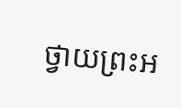ថ្វាយព្រះអ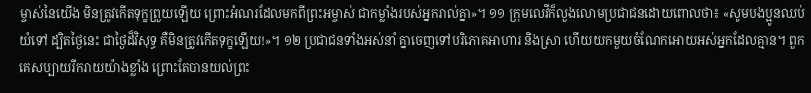ម្ចាស់នៃយើង មិនត្រូវកើតទុក្ខព្រួយឡើយ ព្រោះអំណរដែលមកពីព្រះអម្ចាស់ ជាកម្លាំងរបស់អ្នករាល់គ្នា»។ ១១ ក្រុមលេវីក៏លួងលោមប្រជាជនដោយពោលថា៖ «សូមបងប្អូនឈប់យំទៅ ដ្បិតថ្ងៃនេះ ជាថ្ងៃដ៏វិសុទ្ធ គឺមិនត្រូវកើតទុក្ខឡើយ!»។ ១២ ប្រជាជនទាំងអស់នាំ គ្នាចេញទៅបរិភោគអាហារ និងស្រា ហើយយកមួយចំណែកអោយអស់អ្នកដែលគ្មាន។ ពួកគេសប្បាយរីករាយយ៉ាងខ្លាំង ព្រោះតែបានយល់ព្រះ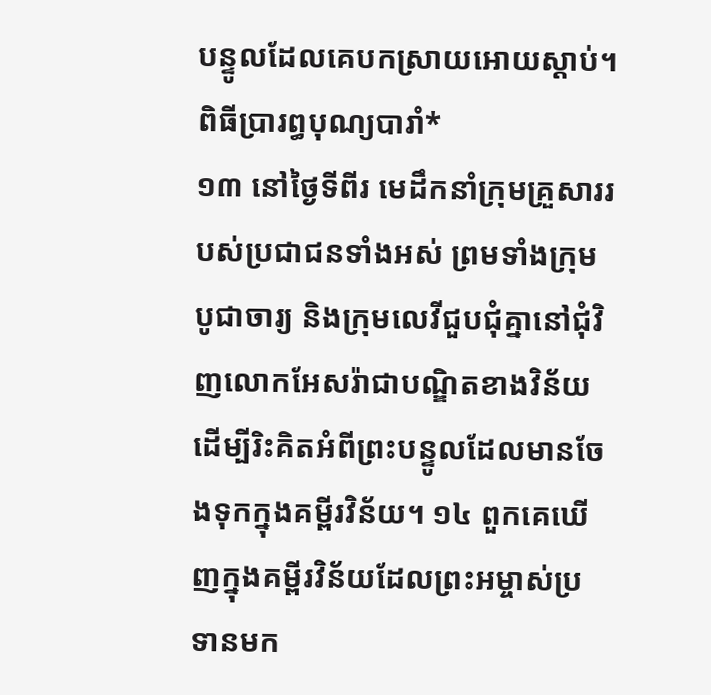បន្ទូលដែលគេបកស្រាយអោយស្ដាប់។
ពិធីប្រារព្ធបុណ្យបារាំ*
១៣ នៅថ្ងៃទីពីរ មេដឹកនាំក្រុមគ្រួសាររបស់ប្រជាជនទាំងអស់ ព្រមទាំងក្រុមបូជាចារ្យ និងក្រុមលេវីជួបជុំគ្នានៅជុំវិញលោកអែសរ៉ាជាបណ្ឌិតខាងវិន័យ ដើម្បីរិះគិតអំពីព្រះបន្ទូលដែលមានចែងទុកក្នុងគម្ពីរវិន័យ។ ១៤ ពួកគេឃើញក្នុងគម្ពីរវិន័យដែលព្រះអម្ចាស់ប្រទានមក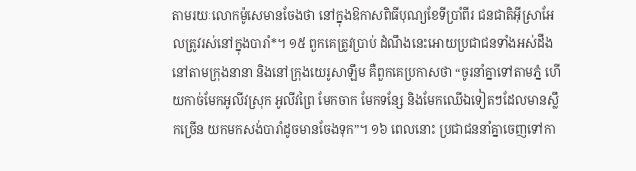តាមរយៈលោកម៉ូសេមានចែងថា នៅក្នុងឱកាសពិធីបុណ្យខែទីប្រាំពីរ ជនជាតិអ៊ីស្រាអែលត្រូវរស់នៅក្នុងបារាំ*។ ១៥ ពួកគេត្រូវប្រាប់ ដំណឹងនេះអោយប្រជាជនទាំងអស់ដឹងនៅតាមក្រុងនានា និងនៅក្រុងយេរូសាឡឹម គឺពួកគេប្រកាសថា “ចូរនាំគ្នាទៅតាមភ្នំ ហើយកាច់មែកអូលីវស្រុក អូលីវព្រៃ មែកចាក មែកទន្សែ និងមែកឈើឯទៀតៗដែលមានស្លឹកច្រើន យកមកសង់បារាំដូចមានចែងទុក”។ ១៦ ពេលនោះ ប្រជាជននាំគ្នាចេញទៅកា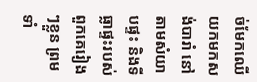ច់មែកឈើយកមកសង់បារាំ នៅតាមសំយាបផ្ទះ និងទីធ្លាផ្ទះរបស់ពួកគេរៀងៗខ្លួន ព្រមទាំ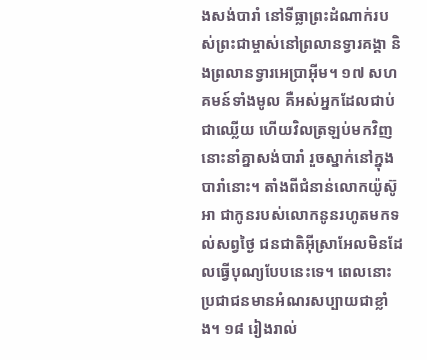ងសង់បារាំ នៅទីធ្លាព្រះដំណាក់របស់ព្រះជាម្ចាស់នៅព្រលានទ្វារគង្គា និងព្រលានទ្វារអេប្រាអ៊ីម។ ១៧ សហគមន៍ទាំងមូល គឺអស់អ្នកដែលជាប់ជាឈ្លើយ ហើយវិលត្រឡប់មកវិញនោះនាំគ្នាសង់បារាំ រួចស្នាក់នៅក្នុងបារាំនោះ។ តាំងពីជំនាន់លោកយ៉ូស៊ូអា ជាកូនរបស់លោកនូនរហូតមកទល់សព្វថ្ងៃ ជនជាតិអ៊ីស្រាអែលមិនដែលធ្វើបុណ្យបែបនេះទេ។ ពេលនោះ ប្រជាជនមានអំណរសប្បាយជាខ្លាំង។ ១៨ រៀងរាល់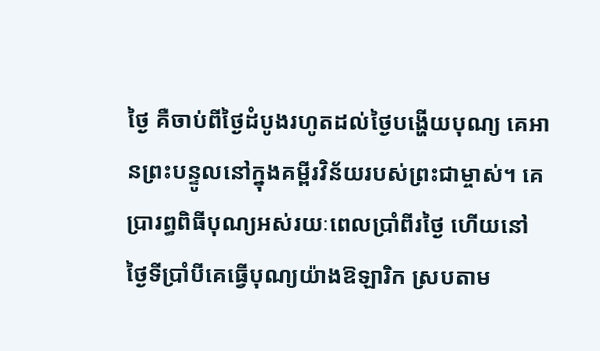ថ្ងៃ គឺចាប់ពីថ្ងៃដំបូងរហូតដល់ថ្ងៃបង្ហើយបុណ្យ គេអានព្រះបន្ទូលនៅក្នុងគម្ពីរវិន័យរបស់ព្រះជាម្ចាស់។ គេប្រារព្ធពិធីបុណ្យអស់រយៈពេលប្រាំពីរថ្ងៃ ហើយនៅថ្ងៃទីប្រាំបីគេធ្វើបុណ្យយ៉ាងឱឡារិក ស្របតាម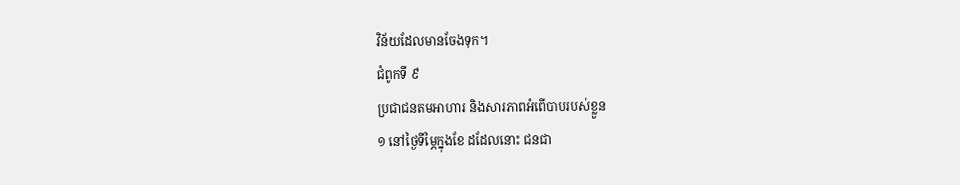វិន័យដែលមានចែងទុក។
ជំពូកទី ៩
ប្រជាជនតមអាហារ និងសារភាពអំពើបាបរបស់ខ្លួន
១ នៅថ្ងៃទីម្ភៃក្នុងខែ ដដែលនោះ ជនជា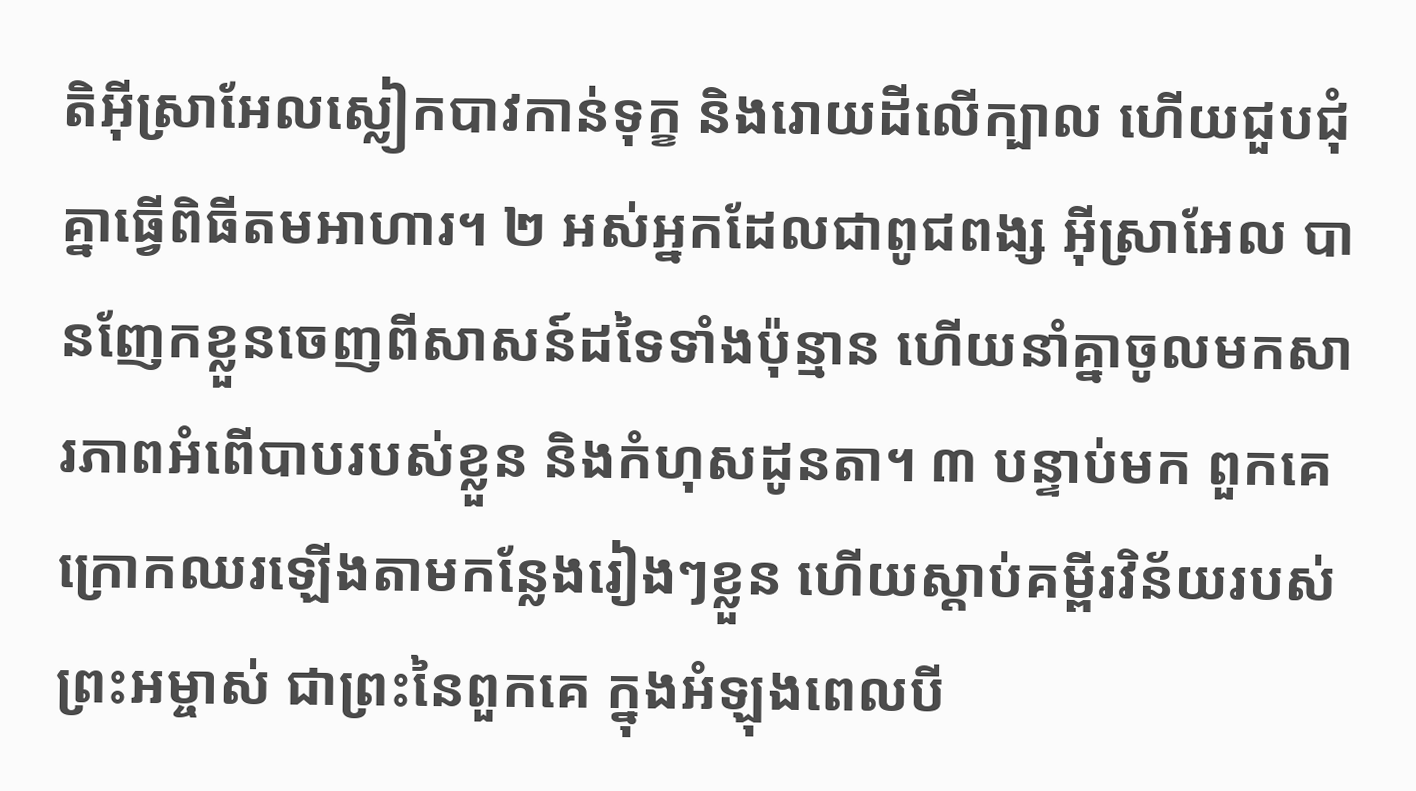តិអ៊ីស្រាអែលស្លៀកបាវកាន់ទុក្ខ និងរោយដីលើក្បាល ហើយជួបជុំគ្នាធ្វើពិធីតមអាហារ។ ២ អស់អ្នកដែលជាពូជពង្ស អ៊ីស្រាអែល បានញែកខ្លួនចេញពីសាសន៍ដទៃទាំងប៉ុន្មាន ហើយនាំគ្នាចូលមកសារភាពអំពើបាបរបស់ខ្លួន និងកំហុសដូនតា។ ៣ បន្ទាប់មក ពួកគេក្រោកឈរឡើងតាមកន្លែងរៀងៗខ្លួន ហើយស្ដាប់គម្ពីរវិន័យរបស់ព្រះអម្ចាស់ ជាព្រះនៃពួកគេ ក្នុងអំឡុងពេលបី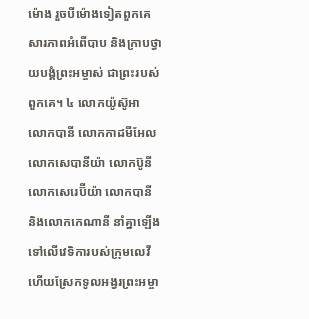ម៉ោង រួចបីម៉ោងទៀតពួកគេសារភាពអំពើបាប និងក្រាបថ្វាយបង្គំព្រះអម្ចាស់ ជាព្រះរបស់ពួកគេ។ ៤ លោកយ៉ូស៊ូអា លោកបានី លោកកាដមីអែល លោកសេបានីយ៉ា លោកប៊ូនី លោកសេរេប៊ីយ៉ា លោកបានី និងលោកកេណានី នាំគ្នាឡើងទៅលើវេទិការបស់ក្រុមលេវី ហើយស្រែកទូលអង្វរព្រះអម្ចា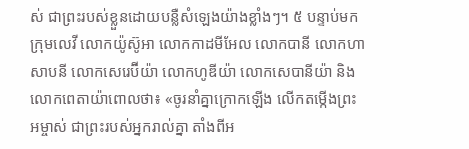ស់ ជាព្រះរបស់ខ្លួនដោយបន្លឺសំឡេងយ៉ាងខ្លាំងៗ។ ៥ បន្ទាប់មក ក្រុមលេវី លោកយ៉ូស៊ូអា លោកកាដមីអែល លោកបានី លោកហាសាបនី លោកសេរេប៊ីយ៉ា លោកហូឌីយ៉ា លោកសេបានីយ៉ា និងលោកពេតាយ៉ាពោលថា៖ «ចូរនាំគ្នាក្រោកឡើង លើកតម្កើងព្រះអម្ចាស់ ជាព្រះរបស់អ្នករាល់គ្នា តាំងពីអ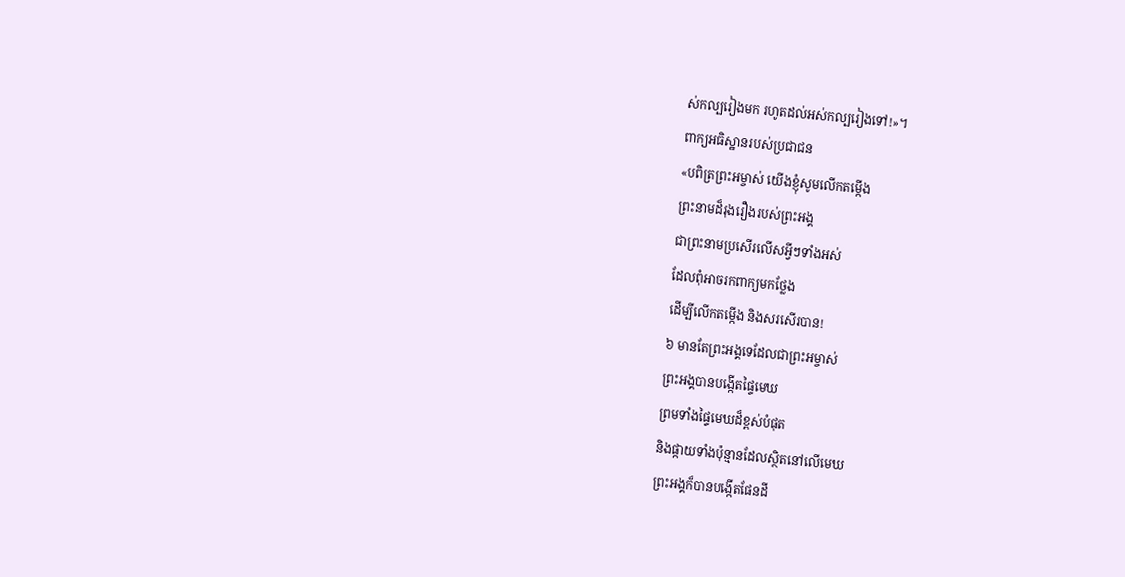ស់កល្បរៀងមក រហូតដល់អស់កល្បរៀងទៅ!»។
ពាក្យអធិស្ឋានរបស់ប្រជាជន
«បពិត្រព្រះអម្ចាស់ យើងខ្ញុំសូមលើកតម្កើង
ព្រះនាមដ៏រុងរឿងរបស់ព្រះអង្គ
ជាព្រះនាមប្រសើរលើសអ្វីៗទាំងអស់
ដែលពុំអាចរកពាក្យមកថ្លែង
ដើម្បីលើកតម្កើង និងសរសើរបាន!
៦ មានតែព្រះអង្គទេដែលជាព្រះអម្ចាស់
ព្រះអង្គបានបង្កើតផ្ទៃមេឃ
ព្រមទាំងផ្ទៃមេឃដ៏ខ្ពស់បំផុត
និងផ្កាយទាំងប៉ុន្មានដែលស្ថិតនៅលើមេឃ
ព្រះអង្គក៏បានបង្កើតផែនដី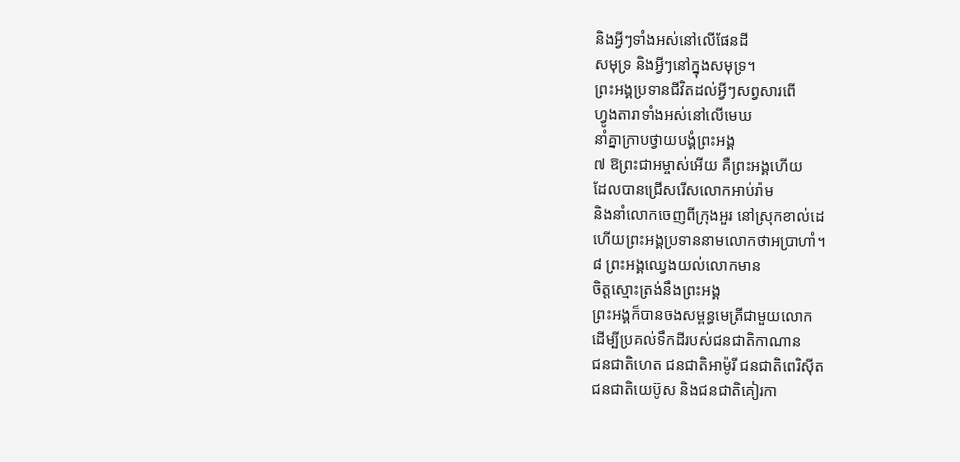និងអ្វីៗទាំងអស់នៅលើផែនដី
សមុទ្រ និងអ្វីៗនៅក្នុងសមុទ្រ។
ព្រះអង្គប្រទានជីវិតដល់អ្វីៗសព្វសារពើ
ហ្វូងតារាទាំងអស់នៅលើមេឃ
នាំគ្នាក្រាបថ្វាយបង្គំព្រះអង្គ
៧ ឱព្រះជាអម្ចាស់អើយ គឺព្រះអង្គហើយ
ដែលបានជ្រើសរើសលោកអាប់រ៉ាម
និងនាំលោកចេញពីក្រុងអួរ នៅស្រុកខាល់ដេ
ហើយព្រះអង្គប្រទាននាមលោកថាអប្រាហាំ។
៨ ព្រះអង្គឈ្វេងយល់លោកមាន
ចិត្តស្មោះត្រង់នឹងព្រះអង្គ
ព្រះអង្គក៏បានចងសម្ពន្ធមេត្រីជាមួយលោក
ដើម្បីប្រគល់ទឹកដីរបស់ជនជាតិកាណាន
ជនជាតិហេត ជនជាតិអាម៉ូរី ជនជាតិពេរិស៊ីត
ជនជាតិយេប៊ូស និងជនជាតិគៀរកា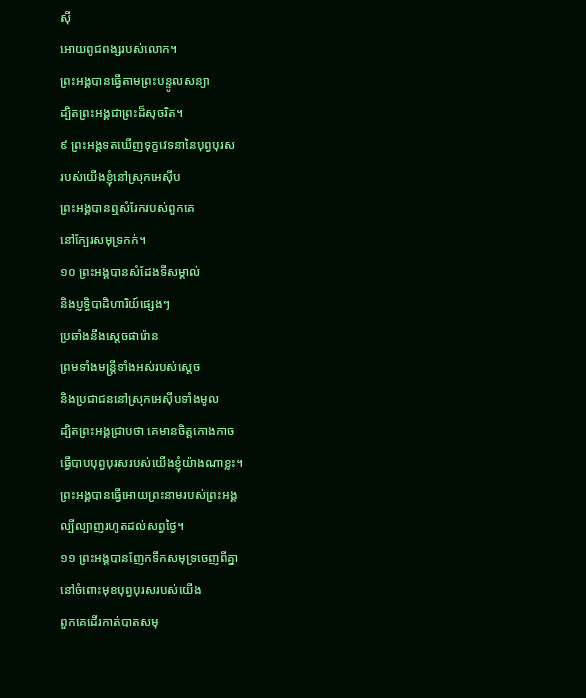ស៊ី
អោយពូជពង្សរបស់លោក។
ព្រះអង្គបានធ្វើតាមព្រះបន្ទូលសន្យា
ដ្បិតព្រះអង្គជាព្រះដ៏សុចរិត។
៩ ព្រះអង្គទតឃើញទុក្ខវេទនានៃបុព្វបុរស
របស់យើងខ្ញុំនៅស្រុកអេស៊ីប
ព្រះអង្គបានឮសំរែករបស់ពួកគេ
នៅក្បែរសមុទ្រកក់។
១០ ព្រះអង្គបានសំដែងទីសម្គាល់
និងប្ញទ្ធិបាដិហារិយ៍ផ្សេងៗ
ប្រឆាំងនឹងស្ដេចផារ៉ោន
ព្រមទាំងមន្ត្រីទាំងអស់របស់ស្ដេច
និងប្រជាជននៅស្រុកអេស៊ីបទាំងមូល
ដ្បិតព្រះអង្គជ្រាបថា គេមានចិត្តកោងកាច
ធ្វើបាបបុព្វបុរសរបស់យើងខ្ញុំយ៉ាងណាខ្លះ។
ព្រះអង្គបានធ្វើអោយព្រះនាមរបស់ព្រះអង្គ
ល្បីល្បាញរហូតដល់សព្វថ្ងៃ។
១១ ព្រះអង្គបានញែកទឹកសមុទ្រចេញពីគ្នា
នៅចំពោះមុខបុព្វបុរសរបស់យើង
ពួកគេដើរកាត់បាតសមុ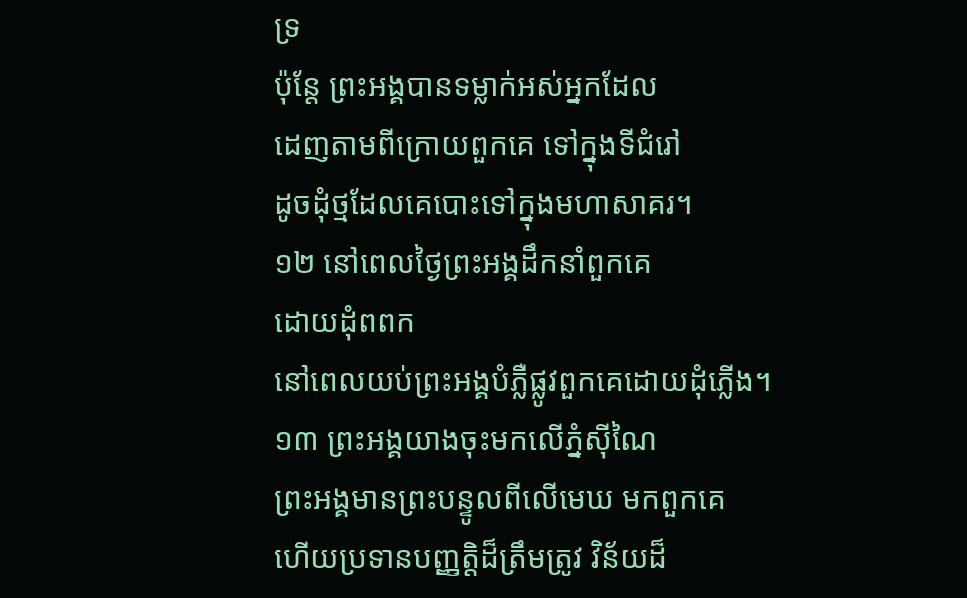ទ្រ
ប៉ុន្តែ ព្រះអង្គបានទម្លាក់អស់អ្នកដែល
ដេញតាមពីក្រោយពួកគេ ទៅក្នុងទីជំរៅ
ដូចដុំថ្មដែលគេបោះទៅក្នុងមហាសាគរ។
១២ នៅពេលថ្ងៃព្រះអង្គដឹកនាំពួកគេ
ដោយដុំពពក
នៅពេលយប់ព្រះអង្គបំភ្លឺផ្លូវពួកគេដោយដុំភ្លើង។
១៣ ព្រះអង្គយាងចុះមកលើភ្នំស៊ីណៃ
ព្រះអង្គមានព្រះបន្ទូលពីលើមេឃ មកពួកគេ
ហើយប្រទានបញ្ញត្ដិដ៏ត្រឹមត្រូវ វិន័យដ៏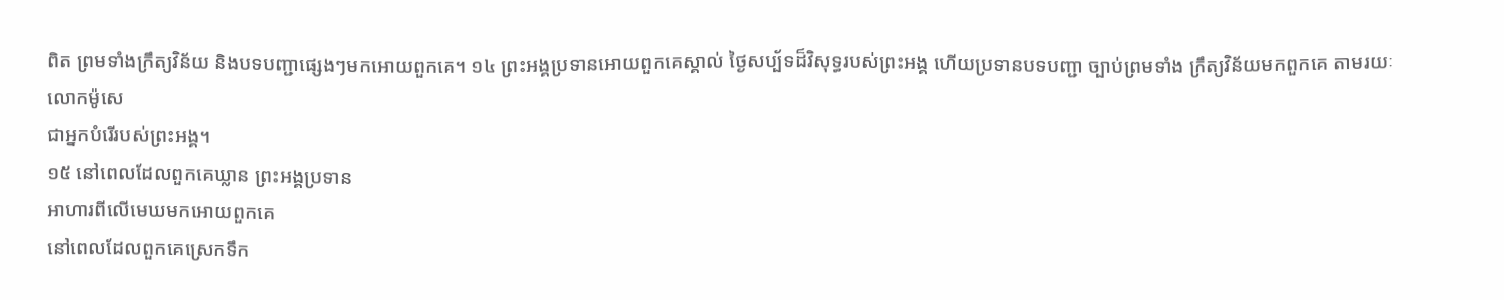ពិត ព្រមទាំងក្រឹត្យវិន័យ និងបទបញ្ជាផ្សេងៗមកអោយពួកគេ។ ១៤ ព្រះអង្គប្រទានអោយពួកគេស្គាល់ ថ្ងៃសប្ប័ទដ៏វិសុទ្ធរបស់ព្រះអង្គ ហើយប្រទានបទបញ្ជា ច្បាប់ព្រមទាំង ក្រឹត្យវិន័យមកពួកគេ តាមរយៈលោកម៉ូសេ
ជាអ្នកបំរើរបស់ព្រះអង្គ។
១៥ នៅពេលដែលពួកគេឃ្លាន ព្រះអង្គប្រទាន
អាហារពីលើមេឃមកអោយពួកគេ
នៅពេលដែលពួកគេស្រេកទឹក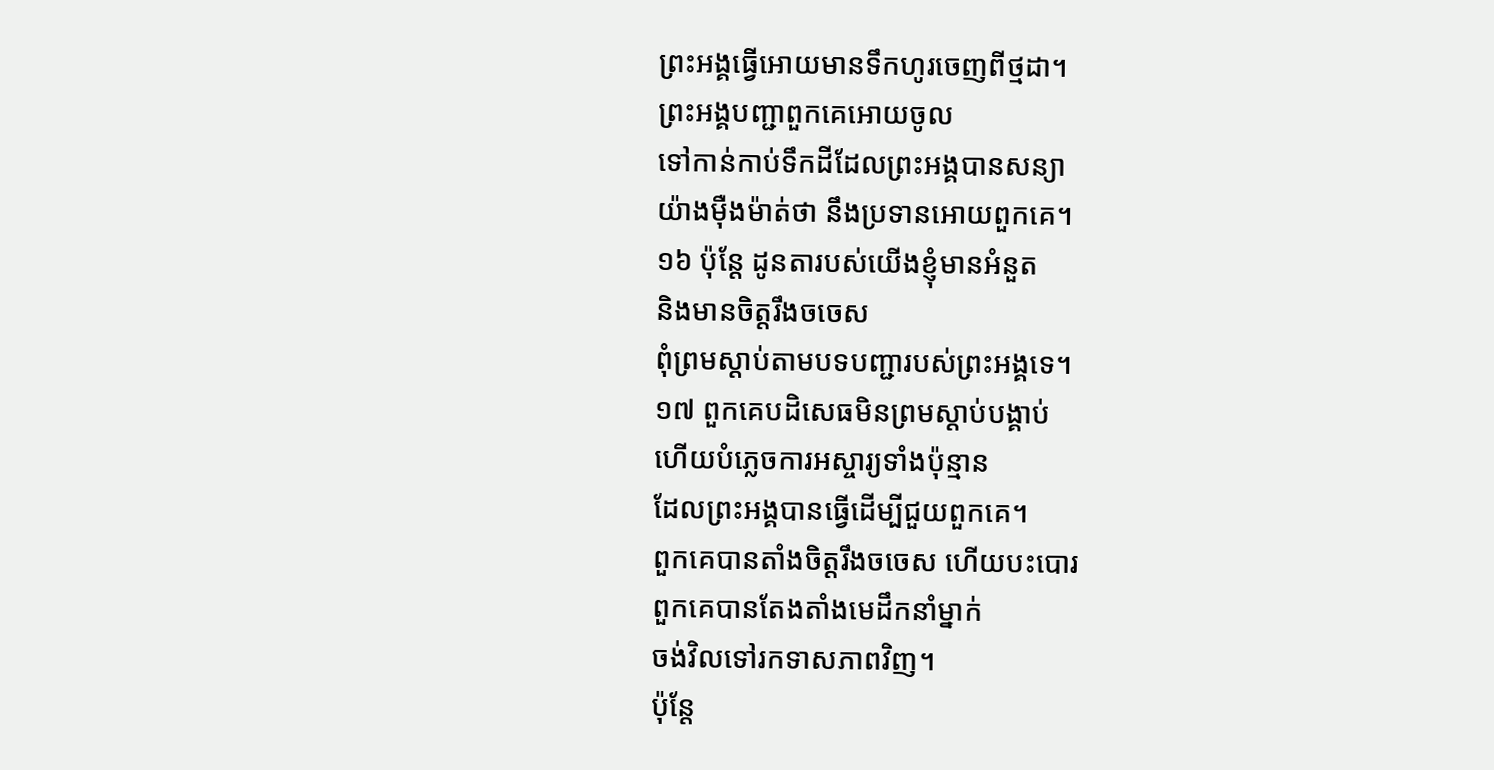ព្រះអង្គធ្វើអោយមានទឹកហូរចេញពីថ្មដា។
ព្រះអង្គបញ្ជាពួកគេអោយចូល
ទៅកាន់កាប់ទឹកដីដែលព្រះអង្គបានសន្យា
យ៉ាងម៉ឺងម៉ាត់ថា នឹងប្រទានអោយពួកគេ។
១៦ ប៉ុន្តែ ដូនតារបស់យើងខ្ញុំមានអំនួត
និងមានចិត្តរឹងចចេស
ពុំព្រមស្ដាប់តាមបទបញ្ជារបស់ព្រះអង្គទេ។
១៧ ពួកគេបដិសេធមិនព្រមស្ដាប់បង្គាប់
ហើយបំភ្លេចការអស្ចារ្យទាំងប៉ុន្មាន
ដែលព្រះអង្គបានធ្វើដើម្បីជួយពួកគេ។
ពួកគេបានតាំងចិត្តរឹងចចេស ហើយបះបោរ
ពួកគេបានតែងតាំងមេដឹកនាំម្នាក់
ចង់វិលទៅរកទាសភាពវិញ។
ប៉ុន្តែ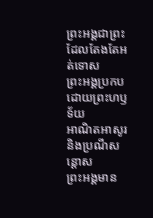ព្រះអង្គជាព្រះដែលតែងតែអត់ទោស
ព្រះអង្គប្រកបដោយព្រះហឫទ័យ
អាណិតអាសូរ និងប្រណីសន្ដោស
ព្រះអង្គមាន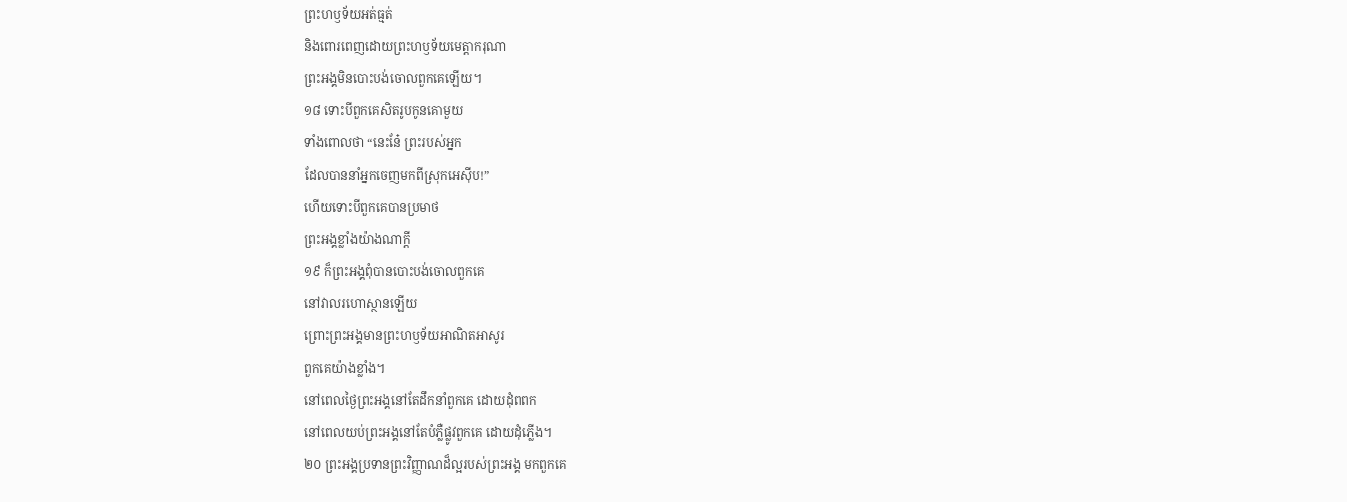ព្រះហឫទ័យអត់ធ្មត់
និងពោរពេញដោយព្រះហឫទ័យមេត្តាករុណា
ព្រះអង្គមិនបោះបង់ចោលពួកគេឡើយ។
១៨ ទោះបីពួកគេសិតរូបកូនគោមួយ
ទាំងពោលថា “នេះនែ៎ ព្រះរបស់អ្នក
ដែលបាននាំអ្នកចេញមកពីស្រុកអេស៊ីប!”
ហើយទោះបីពួកគេបានប្រមាថ
ព្រះអង្គខ្លាំងយ៉ាងណាក្ដី
១៩ ក៏ព្រះអង្គពុំបានបោះបង់ចោលពួកគេ
នៅវាលរហោស្ថានឡើយ
ព្រោះព្រះអង្គមានព្រះហឫទ័យអាណិតអាសូរ
ពួកគេយ៉ាងខ្លាំង។
នៅពេលថ្ងៃព្រះអង្គនៅតែដឹកនាំពួកគេ ដោយដុំពពក
នៅពេលយប់ព្រះអង្គនៅតែបំភ្លឺផ្លូវពួកគេ ដោយដុំភ្លើង។
២០ ព្រះអង្គប្រទានព្រះវិញ្ញាណដ៏ល្អរបស់ព្រះអង្គ មកពួកគេ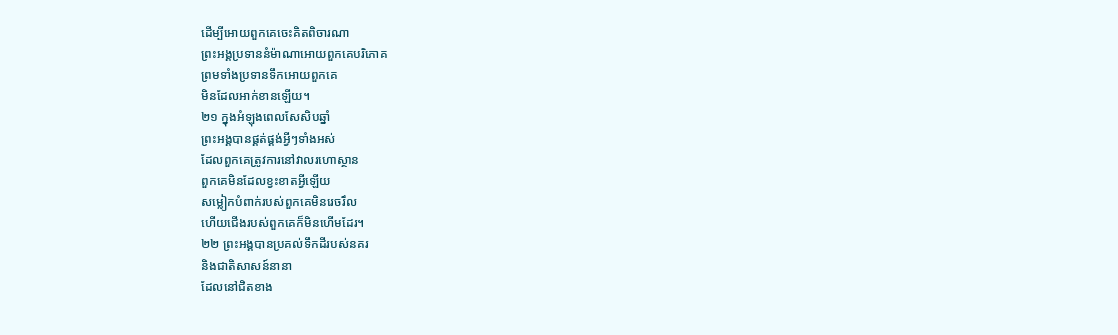ដើម្បីអោយពួកគេចេះគិតពិចារណា
ព្រះអង្គប្រទាននំម៉ាណាអោយពួកគេបរិភោគ
ព្រមទាំងប្រទានទឹកអោយពួកគេ
មិនដែលអាក់ខានឡើយ។
២១ ក្នុងអំឡុងពេលសែសិបឆ្នាំ
ព្រះអង្គបានផ្គត់ផ្គង់អ្វីៗទាំងអស់
ដែលពួកគេត្រូវការនៅវាលរហោស្ថាន
ពួកគេមិនដែលខ្វះខាតអ្វីឡើយ
សម្លៀកបំពាក់របស់ពួកគេមិនរេចរឹល
ហើយជើងរបស់ពួកគេក៏មិនហើមដែរ។
២២ ព្រះអង្គបានប្រគល់ទឹកដីរបស់នគរ
និងជាតិសាសន៍នានា
ដែលនៅជិតខាង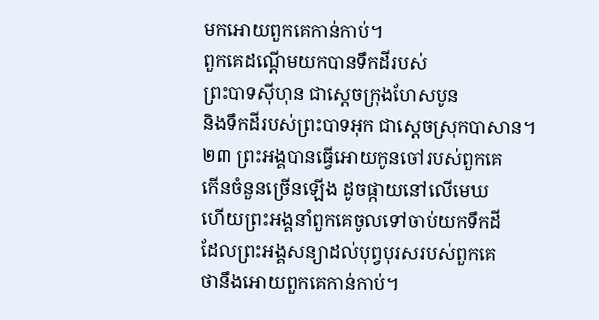មកអោយពួកគេកាន់កាប់។
ពួកគេដណ្ដើមយកបានទឹកដីរបស់
ព្រះបាទស៊ីហុន ជាស្ដេចក្រុងហែសបូន
និងទឹកដីរបស់ព្រះបាទអុក ជាស្ដេចស្រុកបាសាន។
២៣ ព្រះអង្គបានធ្វើអោយកូនចៅរបស់ពួកគេ
កើនចំនួនច្រើនឡើង ដូចផ្កាយនៅលើមេឃ
ហើយព្រះអង្គនាំពួកគេចូលទៅចាប់យកទឹកដី
ដែលព្រះអង្គសន្យាដល់បុព្វបុរសរបស់ពួកគេ
ថានឹងអោយពួកគេកាន់កាប់។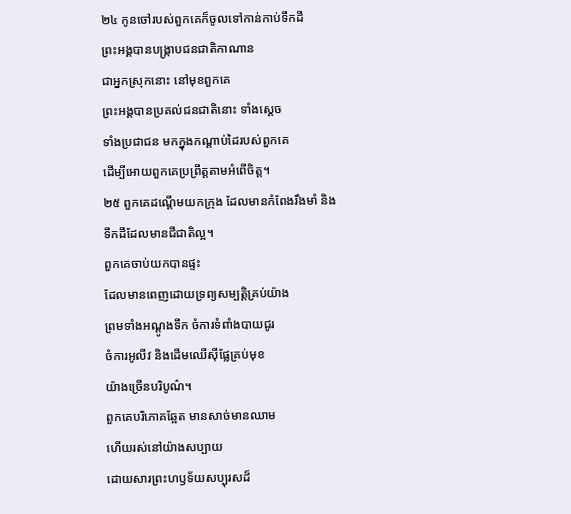២៤ កូនចៅរបស់ពួកគេក៏ចូលទៅកាន់កាប់ទឹកដី
ព្រះអង្គបានបង្ក្រាបជនជាតិកាណាន
ជាអ្នកស្រុកនោះ នៅមុខពួកគេ
ព្រះអង្គបានប្រគល់ជនជាតិនោះ ទាំងស្ដេច
ទាំងប្រជាជន មកក្នុងកណ្ដាប់ដៃរបស់ពួកគេ
ដើម្បីអោយពួកគេប្រព្រឹត្តតាមអំពើចិត្ត។
២៥ ពួកគេដណ្ដើមយកក្រុង ដែលមានកំពែងរឹងមាំ និង
ទឹកដីដែលមានជីជាតិល្អ។
ពួកគេចាប់យកបានផ្ទះ
ដែលមានពេញដោយទ្រព្យសម្បត្តិគ្រប់យ៉ាង
ព្រមទាំងអណ្ដូងទឹក ចំការទំពាំងបាយជូរ
ចំការអូលីវ និងដើមឈើស៊ីផ្លែគ្រប់មុខ
យ៉ាងច្រើនបរិបូណ៌។
ពួកគេបរិភោគឆ្អែត មានសាច់មានឈាម
ហើយរស់នៅយ៉ាងសប្បាយ
ដោយសារព្រះហឫទ័យសប្បុរសដ៏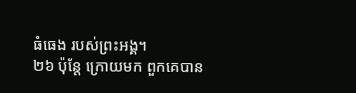ធំធេង របស់ព្រះអង្គ។
២៦ ប៉ុន្តែ ក្រោយមក ពួកគេបាន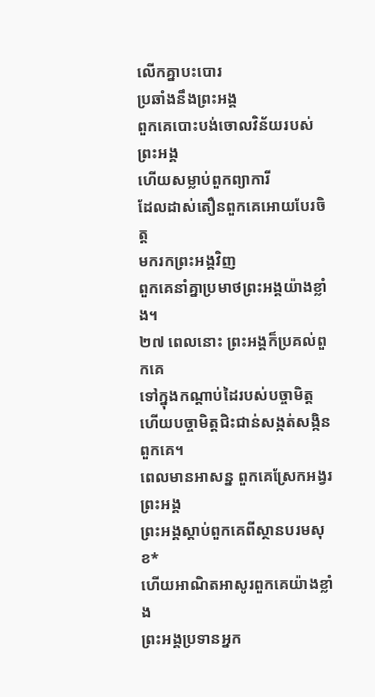លើកគ្នាបះបោរ
ប្រឆាំងនឹងព្រះអង្គ
ពួកគេបោះបង់ចោលវិន័យរបស់ព្រះអង្គ
ហើយសម្លាប់ពួកព្យាការី
ដែលដាស់តឿនពួកគេអោយបែរចិត្ត
មករកព្រះអង្គវិញ
ពួកគេនាំគ្នាប្រមាថព្រះអង្គយ៉ាងខ្លាំង។
២៧ ពេលនោះ ព្រះអង្គក៏ប្រគល់ពួកគេ
ទៅក្នុងកណ្ដាប់ដៃរបស់បច្ចាមិត្ត
ហើយបច្ចាមិត្តជិះជាន់សង្កត់សង្កិនពួកគេ។
ពេលមានអាសន្ន ពួកគេស្រែកអង្វរព្រះអង្គ
ព្រះអង្គស្ដាប់ពួកគេពីស្ថានបរមសុខ*
ហើយអាណិតអាសូរពួកគេយ៉ាងខ្លាំង
ព្រះអង្គប្រទានអ្នក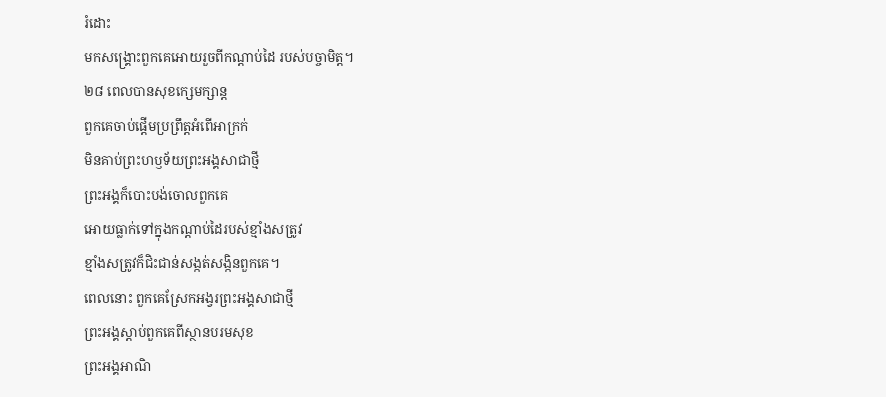រំដោះ
មកសង្គ្រោះពួកគេអោយរួចពីកណ្ដាប់ដៃ របស់បច្ចាមិត្ត។
២៨ ពេលបានសុខក្សេមក្សាន្ត
ពួកគេចាប់ផ្ដើមប្រព្រឹត្តអំពើអាក្រក់
មិនគាប់ព្រះហឫទ័យព្រះអង្គសាជាថ្មី
ព្រះអង្គក៏បោះបង់ចោលពួកគេ
អោយធ្លាក់ទៅក្នុងកណ្ដាប់ដៃរបស់ខ្មាំងសត្រូវ
ខ្មាំងសត្រូវក៏ជិះជាន់សង្កត់សង្កិនពួកគេ។
ពេលនោះ ពួកគេស្រែកអង្វរព្រះអង្គសាជាថ្មី
ព្រះអង្គស្ដាប់ពួកគេពីស្ថានបរមសុខ
ព្រះអង្គអាណិ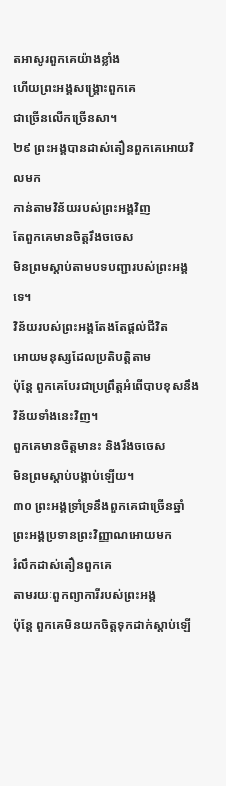តអាសូរពួកគេយ៉ាងខ្លាំង
ហើយព្រះអង្គសង្គ្រោះពួកគេ
ជាច្រើនលើកច្រើនសា។
២៩ ព្រះអង្គបានដាស់តឿនពួកគេអោយវិលមក
កាន់តាមវិន័យរបស់ព្រះអង្គវិញ
តែពួកគេមានចិត្តរឹងចចេស
មិនព្រមស្ដាប់តាមបទបញ្ជារបស់ព្រះអង្គទេ។
វិន័យរបស់ព្រះអង្គតែងតែផ្ដល់ជីវិត
អោយមនុស្សដែលប្រតិបត្តិតាម
ប៉ុន្តែ ពួកគេបែរជាប្រព្រឹត្តអំពើបាបខុសនឹងវិន័យទាំងនេះវិញ។
ពួកគេមានចិត្តមានះ និងរឹងចចេស
មិនព្រមស្ដាប់បង្គាប់ឡើយ។
៣០ ព្រះអង្គទ្រាំទ្រនឹងពួកគេជាច្រើនឆ្នាំ
ព្រះអង្គប្រទានព្រះវិញ្ញាណអោយមក
រំលឹកដាស់តឿនពួកគេ
តាមរយៈពួកព្យាការីរបស់ព្រះអង្គ
ប៉ុន្តែ ពួកគេមិនយកចិត្តទុកដាក់ស្ដាប់ឡើ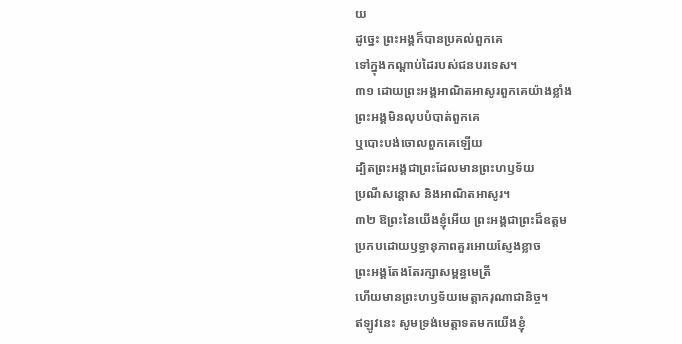យ
ដូច្នេះ ព្រះអង្គក៏បានប្រគល់ពួកគេ
ទៅក្នុងកណ្ដាប់ដៃរបស់ជនបរទេស។
៣១ ដោយព្រះអង្គអាណិតអាសូរពួកគេយ៉ាងខ្លាំង
ព្រះអង្គមិនលុបបំបាត់ពួកគេ
ឬបោះបង់ចោលពួកគេឡើយ
ដ្បិតព្រះអង្គជាព្រះដែលមានព្រះហឫទ័យ
ប្រណីសន្ដោស និងអាណិតអាសូរ។
៣២ ឱព្រះនៃយើងខ្ញុំអើយ ព្រះអង្គជាព្រះដ៏ឧត្ដម
ប្រកបដោយឫទ្ធានុភាពគួរអោយស្ញែងខ្លាច
ព្រះអង្គតែងតែរក្សាសម្ពន្ធមេត្រី
ហើយមានព្រះហឫទ័យមេត្តាករុណាជានិច្ច។
ឥឡូវនេះ សូមទ្រង់មេត្តាទតមកយើងខ្ញុំ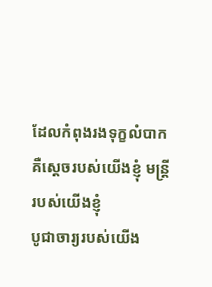ដែលកំពុងរងទុក្ខលំបាក
គឺស្ដេចរបស់យើងខ្ញុំ មន្ត្រីរបស់យើងខ្ញុំ
បូជាចារ្យរបស់យើង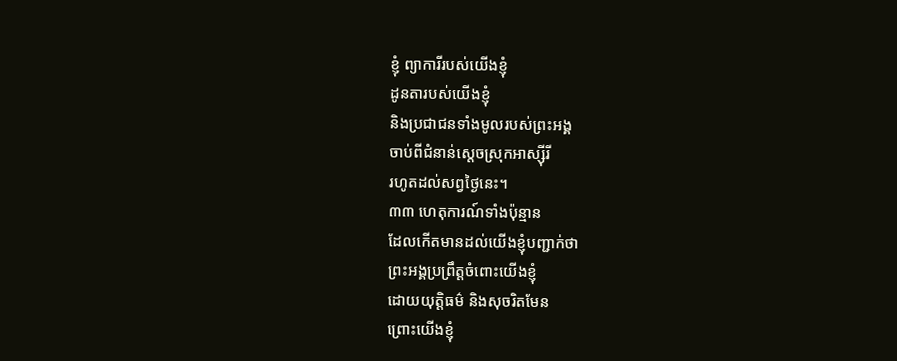ខ្ញុំ ព្យាការីរបស់យើងខ្ញុំ
ដូនតារបស់យើងខ្ញុំ
និងប្រជាជនទាំងមូលរបស់ព្រះអង្គ
ចាប់ពីជំនាន់ស្ដេចស្រុកអាស្ស៊ីរី
រហូតដល់សព្វថ្ងៃនេះ។
៣៣ ហេតុការណ៍ទាំងប៉ុន្មាន
ដែលកើតមានដល់យើងខ្ញុំបញ្ជាក់ថា
ព្រះអង្គប្រព្រឹត្តចំពោះយើងខ្ញុំ
ដោយយុត្តិធម៌ និងសុចរិតមែន
ព្រោះយើងខ្ញុំ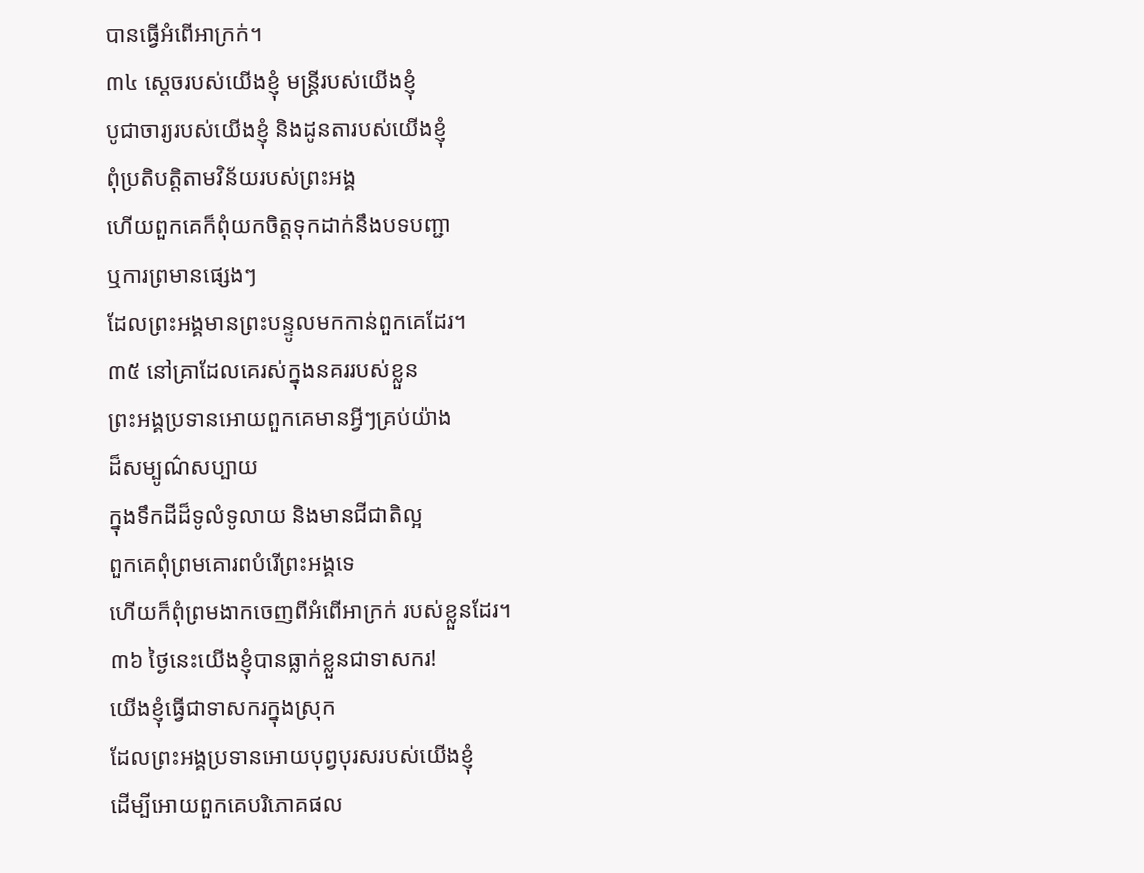បានធ្វើអំពើអាក្រក់។
៣៤ ស្ដេចរបស់យើងខ្ញុំ មន្ត្រីរបស់យើងខ្ញុំ
បូជាចារ្យរបស់យើងខ្ញុំ និងដូនតារបស់យើងខ្ញុំ
ពុំប្រតិបត្តិតាមវិន័យរបស់ព្រះអង្គ
ហើយពួកគេក៏ពុំយកចិត្តទុកដាក់នឹងបទបញ្ជា
ឬការព្រមានផ្សេងៗ
ដែលព្រះអង្គមានព្រះបន្ទូលមកកាន់ពួកគេដែរ។
៣៥ នៅគ្រាដែលគេរស់ក្នុងនគររបស់ខ្លួន
ព្រះអង្គប្រទានអោយពួកគេមានអ្វីៗគ្រប់យ៉ាង
ដ៏សម្បូណ៌សប្បាយ
ក្នុងទឹកដីដ៏ទូលំទូលាយ និងមានជីជាតិល្អ
ពួកគេពុំព្រមគោរពបំរើព្រះអង្គទេ
ហើយក៏ពុំព្រមងាកចេញពីអំពើអាក្រក់ របស់ខ្លួនដែរ។
៣៦ ថ្ងៃនេះយើងខ្ញុំបានធ្លាក់ខ្លួនជាទាសករ!
យើងខ្ញុំធ្វើជាទាសករក្នុងស្រុក
ដែលព្រះអង្គប្រទានអោយបុព្វបុរសរបស់យើងខ្ញុំ
ដើម្បីអោយពួកគេបរិភោគផល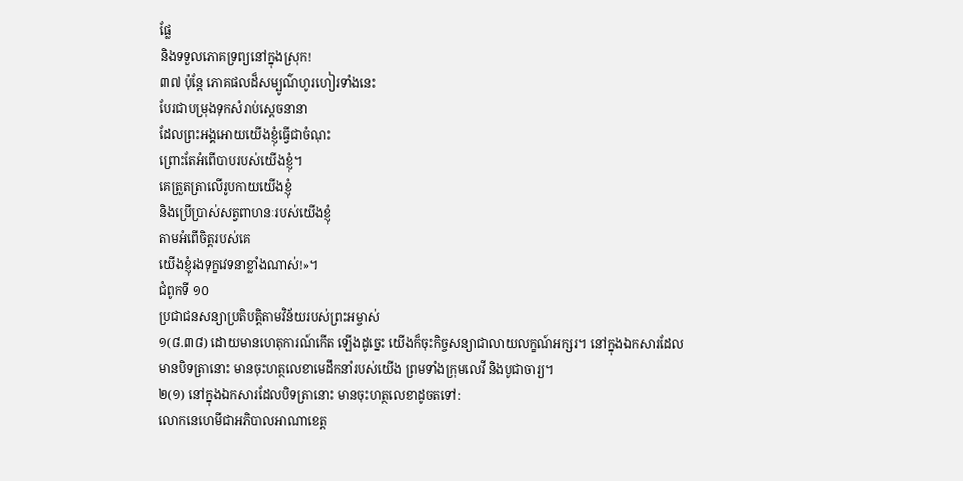ផ្លែ
និងទទួលភោគទ្រព្យនៅក្នុងស្រុក!
៣៧ ប៉ុន្តែ ភោគផលដ៏សម្បូណ៌ហូរហៀរទាំងនេះ
បែរជាបម្រុងទុកសំរាប់ស្ដេចនានា
ដែលព្រះអង្គអោយយើងខ្ញុំធ្វើជាចំណុះ
ព្រោះតែអំពើបាបរបស់យើងខ្ញុំ។
គេត្រួតត្រាលើរូបកាយយើងខ្ញុំ
និងប្រើប្រាស់សត្វពាហនៈរបស់យើងខ្ញុំ
តាមអំពើចិត្តរបស់គេ
យើងខ្ញុំរងទុក្ខវេទនាខ្លាំងណាស់!»។
ជំពូកទី ១០
ប្រជាជនសន្យាប្រតិបត្តិតាមវិន័យរបស់ព្រះអម្ចាស់
១(៨.៣៨) ដោយមានហេតុការណ៍កើត ឡើងដូច្នេះ យើងក៏ចុះកិច្ចសន្យាជាលាយលក្ខណ៍អក្សរ។ នៅក្នុងឯកសារដែលមានបិទត្រានោះ មានចុះហត្ថលេខាមេដឹកនាំរបស់យើង ព្រមទាំងក្រុមលេវី និងបូជាចារ្យ។
២(១) នៅក្នុងឯកសារដែលបិទត្រានោះ មានចុះហត្ថលេខាដូចតទៅ:
លោកនេហេមីជាអភិបាលអាណាខេត្ត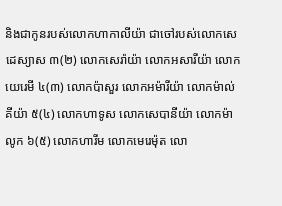និងជាកូនរបស់លោកហាកាលីយ៉ា ជាចៅរបស់លោកសេដេស្យាស ៣(២) លោកសេរ៉ាយ៉ា លោកអសារីយ៉ា លោកយេរេមី ៤(៣) លោកប៉ាសួរ លោកអម៉ារីយ៉ា លោកម៉ាល់គីយ៉ា ៥(៤) លោកហាទូស លោកសេបានីយ៉ា លោកម៉ាលូក ៦(៥) លោកហារីម លោកមេរេម៉ុត លោ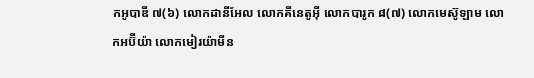កអូបាឌី ៧(៦) លោកដានីអែល លោកគីនេតូអ៊ី លោកបារូក ៨(៧) លោកមេស៊ូឡាម លោកអប៊ីយ៉ា លោកមៀរយ៉ាមីន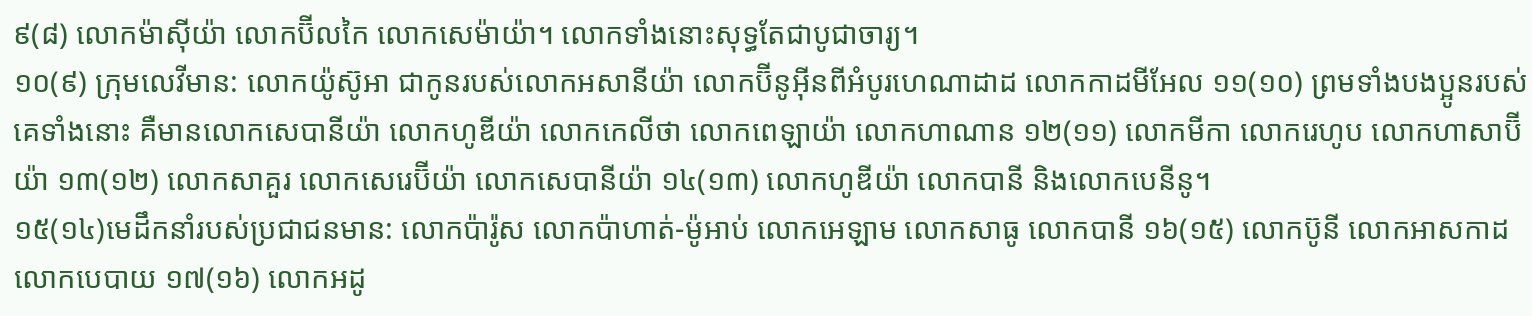៩(៨) លោកម៉ាស៊ីយ៉ា លោកប៊ីលកៃ លោកសេម៉ាយ៉ា។ លោកទាំងនោះសុទ្ធតែជាបូជាចារ្យ។
១០(៩) ក្រុមលេវីមាន: លោកយ៉ូស៊ូអា ជាកូនរបស់លោកអសានីយ៉ា លោកប៊ីនូអ៊ីនពីអំបូរហេណាដាដ លោកកាដមីអែល ១១(១០) ព្រមទាំងបងប្អូនរបស់គេទាំងនោះ គឺមានលោកសេបានីយ៉ា លោកហូឌីយ៉ា លោកកេលីថា លោកពេឡាយ៉ា លោកហាណាន ១២(១១) លោកមីកា លោករេហូប លោកហាសាប៊ីយ៉ា ១៣(១២) លោកសាគួរ លោកសេរេប៊ីយ៉ា លោកសេបានីយ៉ា ១៤(១៣) លោកហូឌីយ៉ា លោកបានី និងលោកបេនីនូ។
១៥(១៤)មេដឹកនាំរបស់ប្រជាជនមាន: លោកប៉ារ៉ូស លោកប៉ាហាត់-ម៉ូអាប់ លោកអេឡាម លោកសាធូ លោកបានី ១៦(១៥) លោកប៊ូនី លោកអាសកាដ លោកបេបាយ ១៧(១៦) លោកអដូ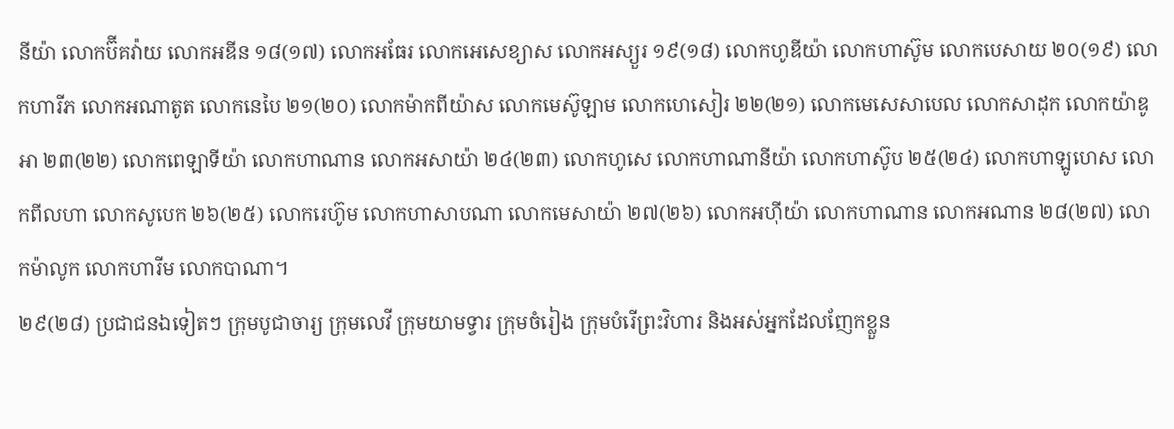នីយ៉ា លោកប៊ីគវ៉ាយ លោកអឌីន ១៨(១៧) លោកអធែរ លោកអេសេខ្យាស លោកអស្យួរ ១៩(១៨) លោកហូឌីយ៉ា លោកហាស៊ូម លោកបេសាយ ២០(១៩) លោកហារីភ លោកអណាតូត លោកនេបៃ ២១(២០) លោកម៉ាកពីយ៉ាស លោកមេស៊ូឡាម លោកហេសៀរ ២២(២១) លោកមេសេសាបេល លោកសាដុក លោកយ៉ាឌូអា ២៣(២២) លោកពេឡាទីយ៉ា លោកហាណាន លោកអសាយ៉ា ២៤(២៣) លោកហូសេ លោកហាណានីយ៉ា លោកហាស៊ូប ២៥(២៤) លោកហាឡូហេស លោកពីលហា លោកសូបេក ២៦(២៥) លោករេហ៊ូម លោកហាសាបណា លោកមេសាយ៉ា ២៧(២៦) លោកអហ៊ីយ៉ា លោកហាណាន លោកអណាន ២៨(២៧) លោកម៉ាលូក លោកហារីម លោកបាណា។
២៩(២៨) ប្រជាជនឯទៀតៗ ក្រុមបូជាចារ្យ ក្រុមលេវី ក្រុមយាមទ្វារ ក្រុមចំរៀង ក្រុមបំរើព្រះវិហារ និងអស់អ្នកដែលញែកខ្លួន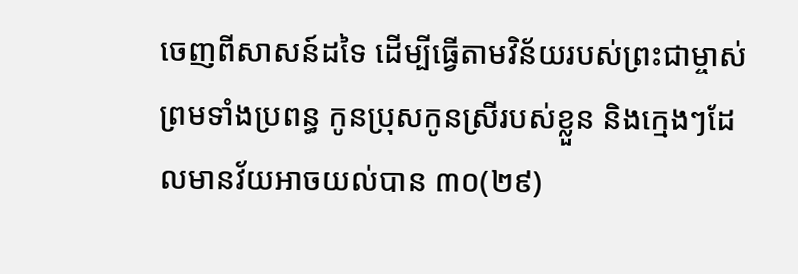ចេញពីសាសន៍ដទៃ ដើម្បីធ្វើតាមវិន័យរបស់ព្រះជាម្ចាស់ ព្រមទាំងប្រពន្ធ កូនប្រុសកូនស្រីរបស់ខ្លួន និងក្មេងៗដែលមានវ័យអាចយល់បាន ៣០(២៩)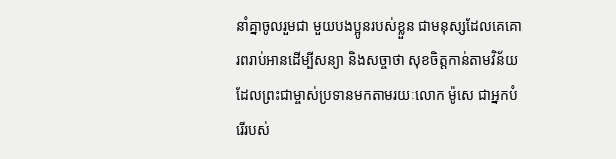នាំគ្នាចូលរួមជា មួយបងប្អូនរបស់ខ្លួន ជាមនុស្សដែលគេគោរពរាប់អានដើម្បីសន្យា និងសច្ចាថា សុខចិត្តកាន់តាមវិន័យ ដែលព្រះជាម្ចាស់ប្រទានមកតាមរយៈលោក ម៉ូសេ ជាអ្នកបំរើរបស់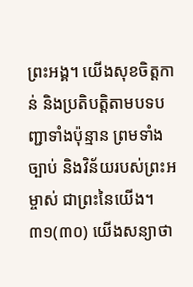ព្រះអង្គ។ យើងសុខចិត្តកាន់ និងប្រតិបត្តិតាមបទបញ្ជាទាំងប៉ុន្មាន ព្រមទាំងច្បាប់ និងវិន័យរបស់ព្រះអម្ចាស់ ជាព្រះនៃយើង។ ៣១(៣០) យើងសន្យាថា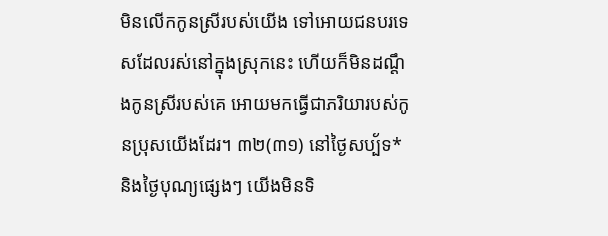មិនលើកកូនស្រីរបស់យើង ទៅអោយជនបរទេសដែលរស់នៅក្នុងស្រុកនេះ ហើយក៏មិនដណ្ដឹងកូនស្រីរបស់គេ អោយមកធ្វើជាភរិយារបស់កូនប្រុសយើងដែរ។ ៣២(៣១) នៅថ្ងៃសប្ប័ទ* និងថ្ងៃបុណ្យផ្សេងៗ យើងមិនទិ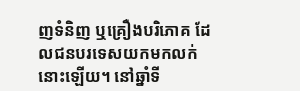ញទំនិញ ឬគ្រឿងបរិភោគ ដែលជនបរទេសយកមកលក់នោះឡើយ។ នៅឆ្នាំទី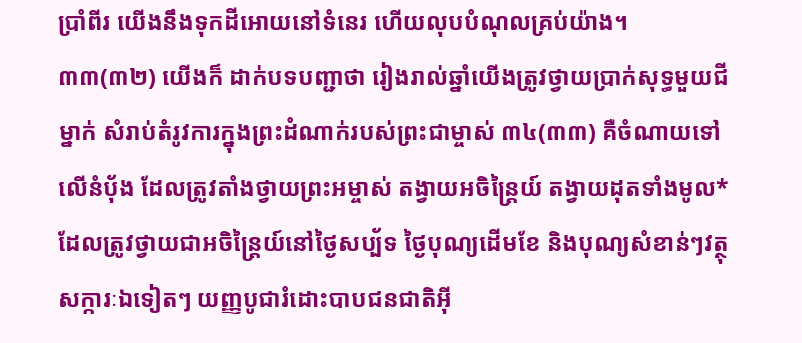ប្រាំពីរ យើងនឹងទុកដីអោយនៅទំនេរ ហើយលុបបំណុលគ្រប់យ៉ាង។
៣៣(៣២) យើងក៏ ដាក់បទបញ្ជាថា រៀងរាល់ឆ្នាំយើងត្រូវថ្វាយប្រាក់សុទ្ធមួយជីម្នាក់ សំរាប់តំរូវការក្នុងព្រះដំណាក់របស់ព្រះជាម្ចាស់ ៣៤(៣៣) គឺចំណាយទៅលើនំបុ័ង ដែលត្រូវតាំងថ្វាយព្រះអម្ចាស់ តង្វាយអចិន្ត្រៃយ៍ តង្វាយដុតទាំងមូល* ដែលត្រូវថ្វាយជាអចិន្ត្រៃយ៍នៅថ្ងៃសប្ប័ទ ថ្ងៃបុណ្យដើមខែ និងបុណ្យសំខាន់ៗវត្ថុសក្ការៈឯទៀតៗ យញ្ញបូជារំដោះបាបជនជាតិអ៊ី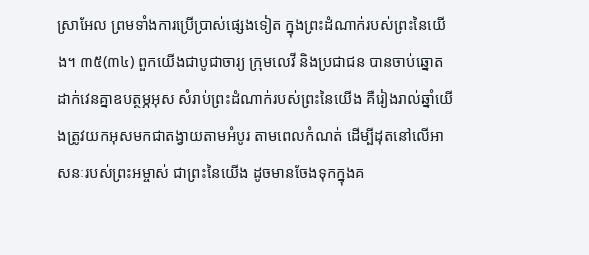ស្រាអែល ព្រមទាំងការប្រើប្រាស់ផ្សេងទៀត ក្នុងព្រះដំណាក់របស់ព្រះនៃយើង។ ៣៥(៣៤) ពួកយើងជាបូជាចារ្យ ក្រុមលេវី និងប្រជាជន បានចាប់ឆ្នោតដាក់វេនគ្នាឧបត្ថម្ភអុស សំរាប់ព្រះដំណាក់របស់ព្រះនៃយើង គឺរៀងរាល់ឆ្នាំយើងត្រូវយកអុសមកជាតង្វាយតាមអំបូរ តាមពេលកំណត់ ដើម្បីដុតនៅលើអាសនៈរបស់ព្រះអម្ចាស់ ជាព្រះនៃយើង ដូចមានចែងទុកក្នុងគ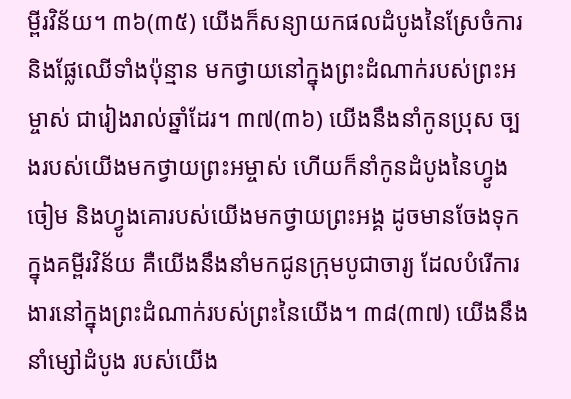ម្ពីរវិន័យ។ ៣៦(៣៥) យើងក៏សន្យាយកផលដំបូងនៃស្រែចំការ និងផ្លែឈើទាំងប៉ុន្មាន មកថ្វាយនៅក្នុងព្រះដំណាក់របស់ព្រះអម្ចាស់ ជារៀងរាល់ឆ្នាំដែរ។ ៣៧(៣៦) យើងនឹងនាំកូនប្រុស ច្បងរបស់យើងមកថ្វាយព្រះអម្ចាស់ ហើយក៏នាំកូនដំបូងនៃហ្វូងចៀម និងហ្វូងគោរបស់យើងមកថ្វាយព្រះអង្គ ដូចមានចែងទុកក្នុងគម្ពីរវិន័យ គឺយើងនឹងនាំមកជូនក្រុមបូជាចារ្យ ដែលបំរើការងារនៅក្នុងព្រះដំណាក់របស់ព្រះនៃយើង។ ៣៨(៣៧) យើងនឹងនាំម្សៅដំបូង របស់យើង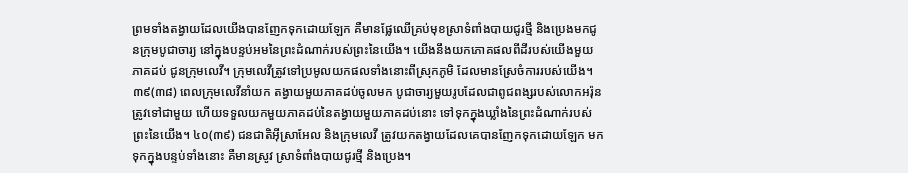ព្រមទាំងតង្វាយដែលយើងបានញែកទុកដោយឡែក គឺមានផ្លែឈើគ្រប់មុខស្រាទំពាំងបាយជូរថ្មី និងប្រេងមកជូនក្រុមបូជាចារ្យ នៅក្នុងបន្ទប់អមនៃព្រះដំណាក់របស់ព្រះនៃយើង។ យើងនឹងយកភោគផលពីដីរបស់យើងមួយភាគដប់ ជូនក្រុមលេវី។ ក្រុមលេវីត្រូវទៅប្រមូលយកផលទាំងនោះពីស្រុកភូមិ ដែលមានស្រែចំការរបស់យើង។ ៣៩(៣៨) ពេលក្រុមលេវីនាំយក តង្វាយមួយភាគដប់ចូលមក បូជាចារ្យមួយរូបដែលជាពូជពង្សរបស់លោកអរ៉ុន ត្រូវទៅជាមួយ ហើយទទួលយកមួយភាគដប់នៃតង្វាយមួយភាគដប់នោះ ទៅទុកក្នុងឃ្លាំងនៃព្រះដំណាក់របស់ព្រះនៃយើង។ ៤០(៣៩) ជនជាតិអ៊ីស្រាអែល និងក្រុមលេវី ត្រូវយកតង្វាយដែលគេបានញែកទុកដោយឡែក មកទុកក្នុងបន្ទប់ទាំងនោះ គឺមានស្រូវ ស្រាទំពាំងបាយជូរថ្មី និងប្រេង។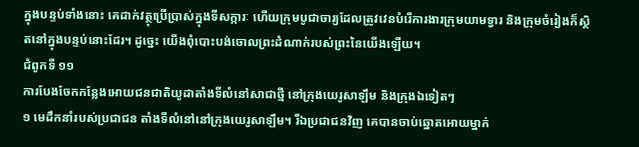ក្នុងបន្ទប់ទាំងនោះ គេដាក់វត្ថុប្រើប្រាស់ក្នុងទីសក្ការៈ ហើយក្រុមបូជាចារ្យដែលត្រូវវេនបំរើការងារក្រុមយាមទ្វារ និងក្រុមចំរៀងក៏ស្ថិតនៅក្នុងបន្ទប់នោះដែរ។ ដូច្នេះ យើងពុំបោះបង់ចោលព្រះដំណាក់របស់ព្រះនៃយើងឡើយ។
ជំពូកទី ១១
ការបែងចែកកន្លែងអោយជនជាតិយូដាតាំងទីលំនៅសាជាថ្មី នៅក្រុងយេរូសាឡឹម និងក្រុងឯទៀតៗ
១ មេដឹកនាំរបស់ប្រជាជន តាំងទីលំនៅនៅក្រុងយេរូសាឡឹម។ រីឯប្រជាជនវិញ គេបានចាប់ឆ្នោតអោយម្នាក់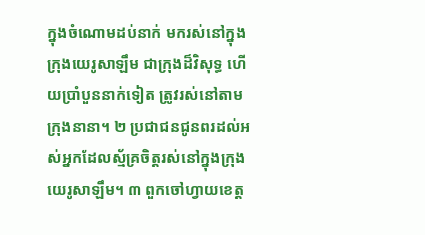ក្នុងចំណោមដប់នាក់ មករស់នៅក្នុងក្រុងយេរូសាឡឹម ជាក្រុងដ៏វិសុទ្ធ ហើយប្រាំបួននាក់ទៀត ត្រូវរស់នៅតាមក្រុងនានា។ ២ ប្រជាជនជូនពរដល់អស់អ្នកដែលស្ម័គ្រចិត្តរស់នៅក្នុងក្រុងយេរូសាឡឹម។ ៣ ពួកចៅហ្វាយខេត្ត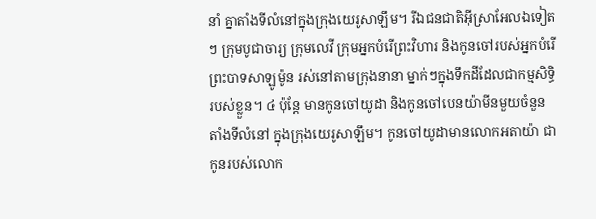នាំ គ្នាតាំងទីលំនៅក្នុងក្រុងយេរូសាឡឹម។ រីឯជនជាតិអ៊ីស្រាអែលឯទៀតៗ ក្រុមបូជាចារ្យ ក្រុមលេវី ក្រុមអ្នកបំរើព្រះវិហារ និងកូនចៅរបស់អ្នកបំរើព្រះបាទសាឡូម៉ូន រស់នៅតាមក្រុងនានា ម្នាក់ៗក្នុងទឹកដីដែលជាកម្មសិទ្ធិរបស់ខ្លួន។ ៤ ប៉ុន្តែ មានកូនចៅយូដា និងកូនចៅបេនយ៉ាមីនមួយចំនួន តាំងទីលំនៅ ក្នុងក្រុងយេរូសាឡឹម។ កូនចៅយូដាមានលោកអតាយ៉ា ជាកូនរបស់លោក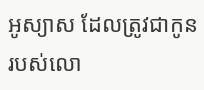អូស្យាស ដែលត្រូវជាកូនរបស់លោ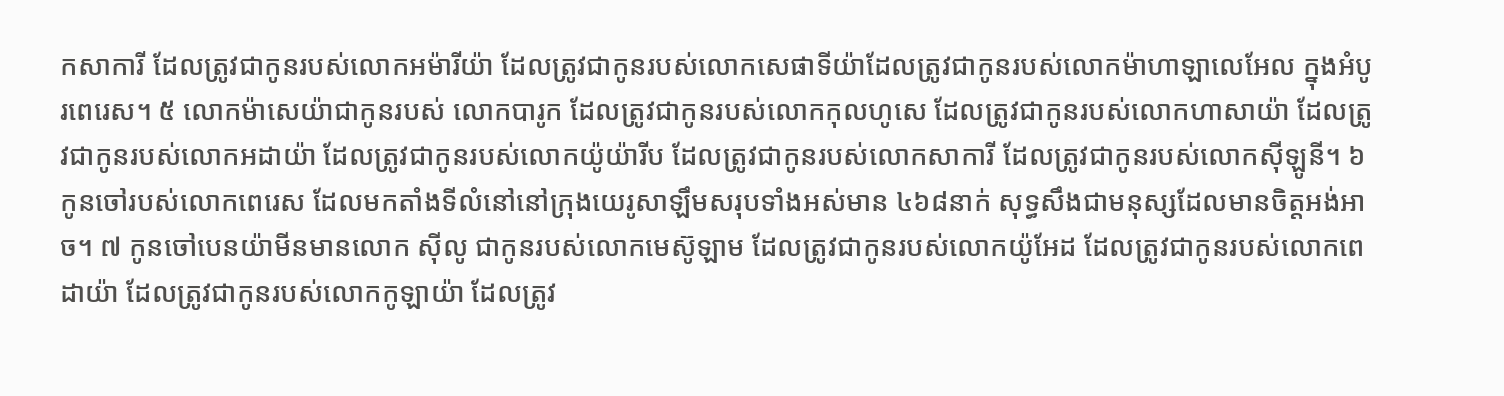កសាការី ដែលត្រូវជាកូនរបស់លោកអម៉ារីយ៉ា ដែលត្រូវជាកូនរបស់លោកសេផាទីយ៉ាដែលត្រូវជាកូនរបស់លោកម៉ាហាឡាលេអែល ក្នុងអំបូរពេរេស។ ៥ លោកម៉ាសេយ៉ាជាកូនរបស់ លោកបារូក ដែលត្រូវជាកូនរបស់លោកកុលហូសេ ដែលត្រូវជាកូនរបស់លោកហាសាយ៉ា ដែលត្រូវជាកូនរបស់លោកអដាយ៉ា ដែលត្រូវជាកូនរបស់លោកយ៉ូយ៉ារីប ដែលត្រូវជាកូនរបស់លោកសាការី ដែលត្រូវជាកូនរបស់លោកស៊ីឡូនី។ ៦ កូនចៅរបស់លោកពេរេស ដែលមកតាំងទីលំនៅនៅក្រុងយេរូសាឡឹមសរុបទាំងអស់មាន ៤៦៨នាក់ សុទ្ធសឹងជាមនុស្សដែលមានចិត្តអង់អាច។ ៧ កូនចៅបេនយ៉ាមីនមានលោក ស៊ីលូ ជាកូនរបស់លោកមេស៊ូឡាម ដែលត្រូវជាកូនរបស់លោកយ៉ូអែដ ដែលត្រូវជាកូនរបស់លោកពេដាយ៉ា ដែលត្រូវជាកូនរបស់លោកកូឡាយ៉ា ដែលត្រូវ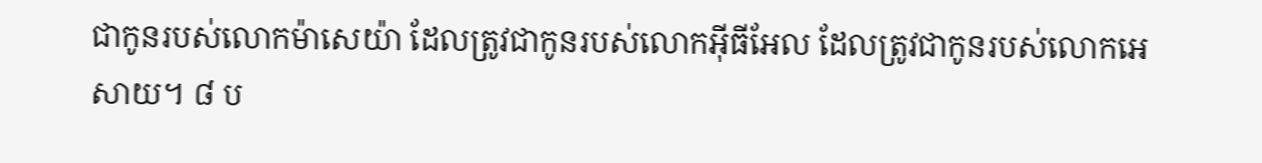ជាកូនរបស់លោកម៉ាសេយ៉ា ដែលត្រូវជាកូនរបស់លោកអ៊ីធីអែល ដែលត្រូវជាកូនរបស់លោកអេសាយ។ ៨ ប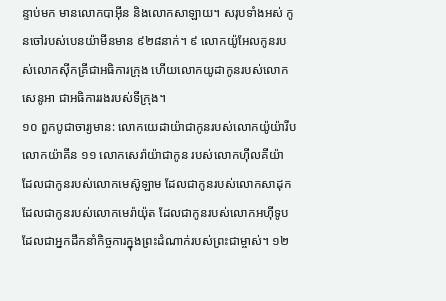ន្ទាប់មក មានលោកបាអ៊ីន និងលោកសាឡាយ។ សរុបទាំងអស់ កូនចៅរបស់បេនយ៉ាមីនមាន ៩២៨នាក់។ ៩ លោកយ៉ូអែលកូនរបស់លោកស៊ីកគ្រីជាអធិការក្រុង ហើយលោកយូដាកូនរបស់លោកសេនូអា ជាអធិការរងរបស់ទីក្រុង។
១០ ពួកបូជាចារ្យមាន: លោកយេដាយ៉ាជាកូនរបស់លោកយ៉ូយ៉ារីប លោកយ៉ាគីន ១១ លោកសេរ៉ាយ៉ាជាកូន របស់លោកហ៊ីលគីយ៉ា ដែលជាកូនរបស់លោកមេស៊ូឡាម ដែលជាកូនរបស់លោកសាដុក ដែលជាកូនរបស់លោកមេរ៉ាយ៉ុត ដែលជាកូនរបស់លោកអហ៊ីទូប ដែលជាអ្នកដឹកនាំកិច្ចការក្នុងព្រះដំណាក់របស់ព្រះជាម្ចាស់។ ១២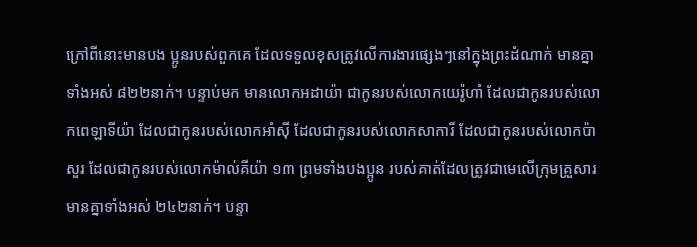ក្រៅពីនោះមានបង ប្អូនរបស់ពួកគេ ដែលទទួលខុសត្រូវលើការងារផ្សេងៗនៅក្នុងព្រះដំណាក់ មានគ្នាទាំងអស់ ៨២២នាក់។ បន្ទាប់មក មានលោកអដាយ៉ា ជាកូនរបស់លោកយេរ៉ូហាំ ដែលជាកូនរបស់លោកពេឡាទីយ៉ា ដែលជាកូនរបស់លោកអាំស៊ី ដែលជាកូនរបស់លោកសាការី ដែលជាកូនរបស់លោកប៉ាសួរ ដែលជាកូនរបស់លោកម៉ាល់គីយ៉ា ១៣ ព្រមទាំងបងប្អូន របស់គាត់ដែលត្រូវជាមេលើក្រុមគ្រួសារ មានគ្នាទាំងអស់ ២៤២នាក់។ បន្ទា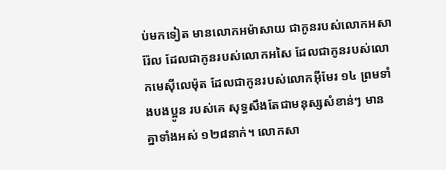ប់មកទៀត មានលោកអម៉ាសាយ ជាកូនរបស់លោកអសារ៉ែល ដែលជាកូនរបស់លោកអសៃ ដែលជាកូនរបស់លោកមេស៊ីលេម៉ុត ដែលជាកូនរបស់លោកអ៊ីមែរ ១៤ ព្រមទាំងបងប្អូន របស់គេ សុទ្ធសឹងតែជាមនុស្សសំខាន់ៗ មានគ្នាទាំងអស់ ១២៨នាក់។ លោកសា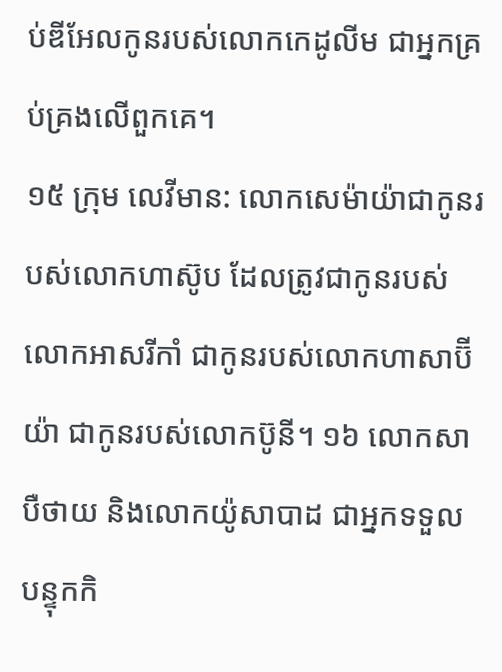ប់ឌីអែលកូនរបស់លោកកេដូលីម ជាអ្នកគ្រប់គ្រងលើពួកគេ។
១៥ ក្រុម លេវីមាន: លោកសេម៉ាយ៉ាជាកូនរបស់លោកហាស៊ូប ដែលត្រូវជាកូនរបស់លោកអាសរីកាំ ជាកូនរបស់លោកហាសាប៊ីយ៉ា ជាកូនរបស់លោកប៊ូនី។ ១៦ លោកសាបឺថាយ និងលោកយ៉ូសាបាដ ជាអ្នកទទួលបន្ទុកកិ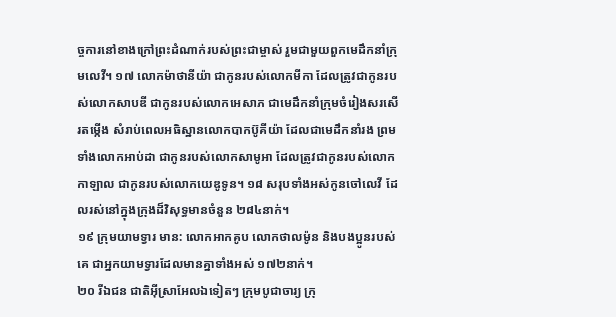ច្ចការនៅខាងក្រៅព្រះដំណាក់របស់ព្រះជាម្ចាស់ រួមជាមួយពួកមេដឹកនាំក្រុមលេវី។ ១៧ លោកម៉ាថានីយ៉ា ជាកូនរបស់លោកមីកា ដែលត្រូវជាកូនរបស់លោកសាបឌី ជាកូនរបស់លោកអេសាភ ជាមេដឹកនាំក្រុមចំរៀងសរសើរតម្កើង សំរាប់ពេលអធិស្ឋានលោកបាកប៊ូគីយ៉ា ដែលជាមេដឹកនាំរង ព្រមទាំងលោកអាប់ដា ជាកូនរបស់លោកសាមូអា ដែលត្រូវជាកូនរបស់លោកកាឡាល ជាកូនរបស់លោកយេឌូទូន។ ១៨ សរុបទាំងអស់កូនចៅលេវី ដែលរស់នៅក្នុងក្រុងដ៏វិសុទ្ធមានចំនួន ២៨៤នាក់។
១៩ ក្រុមយាមទ្វារ មាន: លោកអាកគូប លោកថាលម៉ូន និងបងប្អូនរបស់គេ ជាអ្នកយាមទ្វារដែលមានគ្នាទាំងអស់ ១៧២នាក់។
២០ រីឯជន ជាតិអ៊ីស្រាអែលឯទៀតៗ ក្រុមបូជាចារ្យ ក្រុ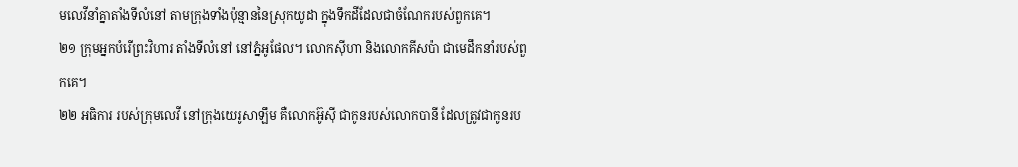មលេវីនាំគ្នាតាំងទីលំនៅ តាមក្រុងទាំងប៉ុន្មាននៃស្រុកយូដា ក្នុងទឹកដីដែលជាចំណែករបស់ពួកគេ។
២១ ក្រុមអ្នកបំរើព្រះវិហារ តាំងទីលំនៅ នៅភ្នំអូផែល។ លោកស៊ីហា និងលោកគីសប៉ា ជាមេដឹកនាំរបស់ពួកគេ។
២២ អធិការ របស់ក្រុមលេវី នៅក្រុងយេរូសាឡឹម គឺលោកអ៊ូស៊ី ជាកូនរបស់លោកបានី ដែលត្រូវជាកូនរប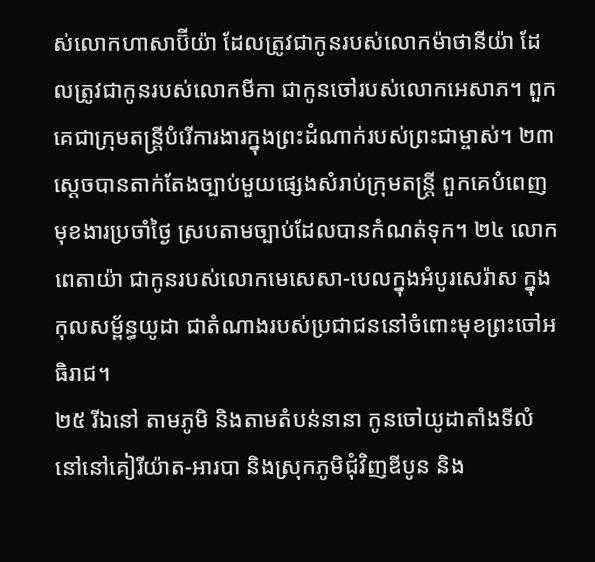ស់លោកហាសាប៊ីយ៉ា ដែលត្រូវជាកូនរបស់លោកម៉ាថានីយ៉ា ដែលត្រូវជាកូនរបស់លោកមីកា ជាកូនចៅរបស់លោកអេសាភ។ ពួកគេជាក្រុមតន្ត្រីបំរើការងារក្នុងព្រះដំណាក់របស់ព្រះជាម្ចាស់។ ២៣ ស្ដេចបានតាក់តែងច្បាប់មួយផ្សេងសំរាប់ក្រុមតន្ត្រី ពួកគេបំពេញមុខងារប្រចាំថ្ងៃ ស្របតាមច្បាប់ដែលបានកំណត់ទុក។ ២៤ លោកពេតាយ៉ា ជាកូនរបស់លោកមេសេសា-បេលក្នុងអំបូរសេរ៉ាស ក្នុងកុលសម្ព័ន្ធយូដា ជាតំណាងរបស់ប្រជាជននៅចំពោះមុខព្រះចៅអធិរាជ។
២៥ រីឯនៅ តាមភូមិ និងតាមតំបន់នានា កូនចៅយូដាតាំងទីលំនៅនៅគៀរីយ៉ាត-អារបា និងស្រុកភូមិជុំវិញឌីបូន និង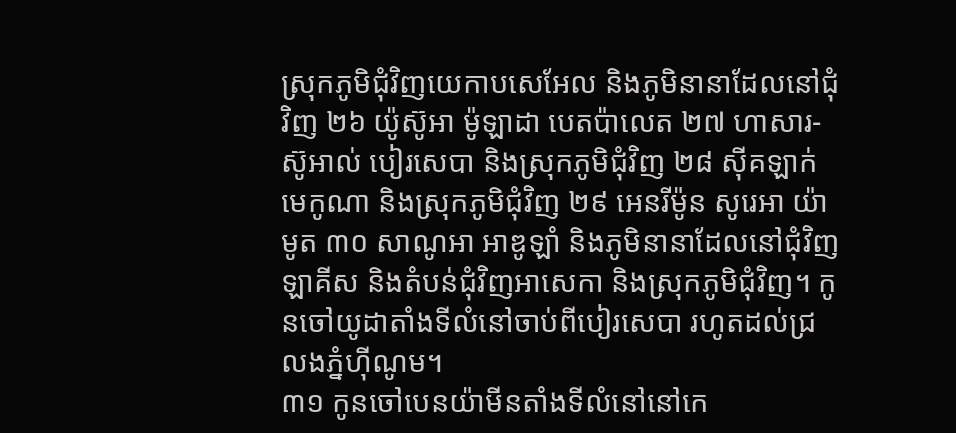ស្រុកភូមិជុំវិញយេកាបសេអែល និងភូមិនានាដែលនៅជុំវិញ ២៦ យ៉ូស៊ូអា ម៉ូឡាដា បេតប៉ាលេត ២៧ ហាសារ-ស៊ូអាល់ បៀរសេបា និងស្រុកភូមិជុំវិញ ២៨ ស៊ីគឡាក់ មេកូណា និងស្រុកភូមិជុំវិញ ២៩ អេនរីម៉ូន សូរេអា យ៉ាមូត ៣០ សាណូអា អាឌូឡាំ និងភូមិនានាដែលនៅជុំវិញ ឡាគីស និងតំបន់ជុំវិញអាសេកា និងស្រុកភូមិជុំវិញ។ កូនចៅយូដាតាំងទីលំនៅចាប់ពីបៀរសេបា រហូតដល់ជ្រលងភ្នំហ៊ីណូម។
៣១ កូនចៅបេនយ៉ាមីនតាំងទីលំនៅនៅកេ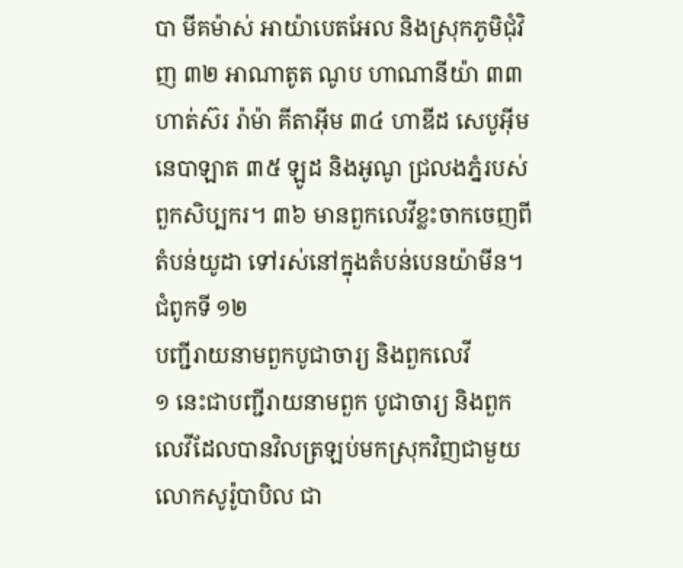បា មីគម៉ាស់ អាយ៉ាបេតអែល និងស្រុកភូមិជុំវិញ ៣២ អាណាតូត ណូប ហាណានីយ៉ា ៣៣ ហាត់ស៊រ រ៉ាម៉ា គីតាអ៊ីម ៣៤ ហាឌីដ សេបូអ៊ីម នេបាឡាត ៣៥ ឡូដ និងអូណូ ជ្រលងភ្នំរបស់ពួកសិប្បករ។ ៣៦ មានពួកលេវីខ្លះចាកចេញពីតំបន់យូដា ទៅរស់នៅក្នុងតំបន់បេនយ៉ាមីន។
ជំពូកទី ១២
បញ្ជីរាយនាមពួកបូជាចារ្យ និងពួកលេវី
១ នេះជាបញ្ជីរាយនាមពួក បូជាចារ្យ និងពួកលេវីដែលបានវិលត្រឡប់មកស្រុកវិញជាមួយលោកសូរ៉ូបាបិល ជា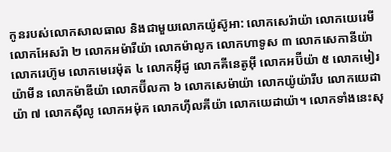កូនរបស់លោកសាលធាល និងជាមួយលោកយ៉ូស៊ូអា: លោកសេរ៉ាយ៉ា លោកយេរេមី លោកអែសរ៉ា ២ លោកអម៉ារីយ៉ា លោកម៉ាលូក លោកហាទូស ៣ លោកសេកានីយ៉ា លោករេហ៊ូម លោកមេរេម៉ុត ៤ លោកអ៊ីដូ លោកគីនេតូអ៊ី លោកអប៊ីយ៉ា ៥ លោកមៀរយ៉ាមីន លោកម៉ាឌីយ៉ា លោកប៊ីលកា ៦ លោកសេម៉ាយ៉ា លោកយ៉ូយ៉ារីប លោកយេដាយ៉ា ៧ លោកស៊ីលូ លោកអម៉ុក លោកហ៊ីលគីយ៉ា លោកយេដាយ៉ា។ លោកទាំងនេះសុ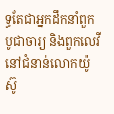ទ្ធតែជាអ្នកដឹកនាំពួកបូជាចារ្យ និងពួកលេវីនៅជំនាន់លោកយ៉ូស៊ូ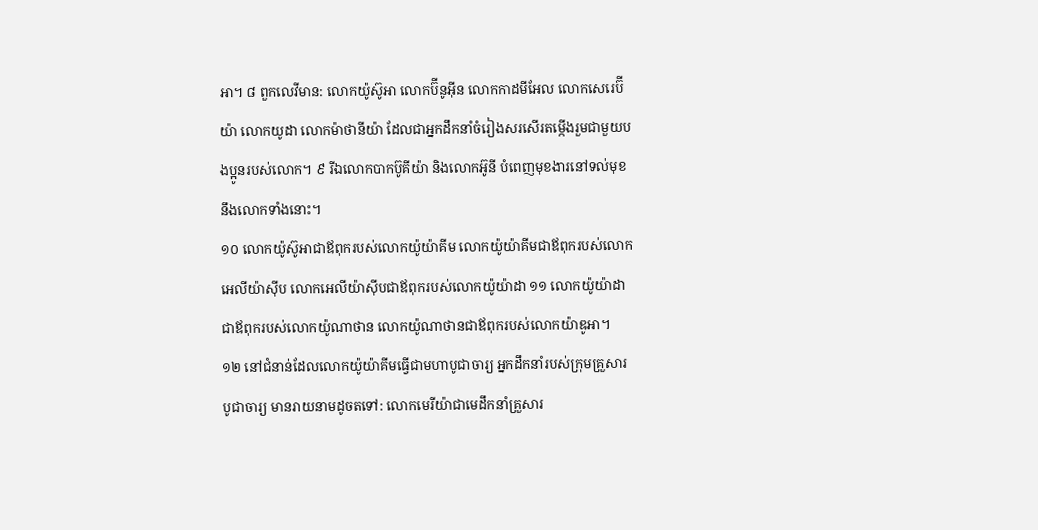អា។ ៨ ពួកលេវីមាន: លោកយ៉ូស៊ូអា លោកប៊ីនូអ៊ីន លោកកាដមីអែល លោកសេរេប៊ីយ៉ា លោកយូដា លោកម៉ាថានីយ៉ា ដែលជាអ្នកដឹកនាំចំរៀងសរសើរតម្កើងរួមជាមួយបងប្អូនរបស់លោក។ ៩ រីឯលោកបាកប៊ូគីយ៉ា និងលោកអ៊ូនី បំពេញមុខងារនៅទល់មុខនឹងលោកទាំងនោះ។
១០ លោកយ៉ូស៊ូអាជាឪពុករបស់លោកយ៉ូយ៉ាគីម លោកយ៉ូយ៉ាគីមជាឪពុករបស់លោកអេលីយ៉ាស៊ីប លោកអេលីយ៉ាស៊ីបជាឪពុករបស់លោកយ៉ូយ៉ាដា ១១ លោកយ៉ូយ៉ាដាជាឪពុករបស់លោកយ៉ូណាថាន លោកយ៉ូណាថានជាឪពុករបស់លោកយ៉ាឌូអា។
១២ នៅជំនាន់ដែលលោកយ៉ូយ៉ាគីមធ្វើជាមហាបូជាចារ្យ អ្នកដឹកនាំរបស់ក្រុមគ្រួសារបូជាចារ្យ មានរាយនាមដូចតទៅ: លោកមេរីយ៉ាជាមេដឹកនាំគ្រួសារ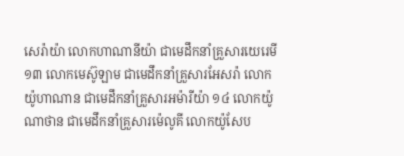សេរ៉ាយ៉ា លោកហាណានីយ៉ា ជាមេដឹកនាំគ្រួសារយេរេមី ១៣ លោកមេស៊ូឡាម ជាមេដឹកនាំគ្រួសារអែសរ៉ា លោកយ៉ូហាណាន ជាមេដឹកនាំគ្រួសារអម៉ារីយ៉ា ១៤ លោកយ៉ូណាថាន ជាមេដឹកនាំគ្រួសារម៉េលូគី លោកយ៉ូសែប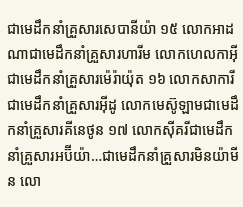ជាមេដឹកនាំគ្រួសារសេបានីយ៉ា ១៥ លោកអាដណាជាមេដឹកនាំគ្រួសារហារីម លោកហេលកាអ៊ីជាមេដឹកនាំគ្រួសារម៉េរ៉ាយ៉ុត ១៦ លោកសាការីជាមេដឹកនាំគ្រួសារអ៊ីដូ លោកមេស៊ូឡាមជាមេដឹកនាំគ្រួសារគីនេថូន ១៧ លោកស៊ីគរីជាមេដឹកនាំគ្រួសារអប៊ីយ៉ា…ជាមេដឹកនាំគ្រួសារមិនយ៉ាមីន លោ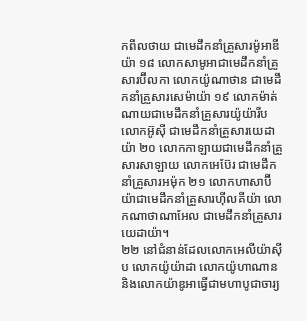កពីលថាយ ជាមេដឹកនាំគ្រួសារម៉ូអាឌីយ៉ា ១៨ លោកសាមូអាជាមេដឹកនាំគ្រួសារប៊ីលកា លោកយ៉ូណាថាន ជាមេដឹកនាំគ្រួសារសេម៉ាយ៉ា ១៩ លោកម៉ាត់ណាយជាមេដឹកនាំគ្រួសារយ៉ូយ៉ារីប លោកអ៊ូស៊ី ជាមេដឹកនាំគ្រួសារយេដាយ៉ា ២០ លោកកាឡាយជាមេដឹកនាំគ្រួសារសាឡាយ លោកអេប៊ែរ ជាមេដឹកនាំគ្រួសារអម៉ុក ២១ លោកហាសាប៊ីយ៉ាជាមេដឹកនាំគ្រួសារហ៊ីលគីយ៉ា លោកណាថាណាអែល ជាមេដឹកនាំគ្រួសារយេដាយ៉ា។
២២ នៅជំនាន់ដែលលោកអេលីយ៉ាស៊ីប លោកយ៉ូយ៉ាដា លោកយ៉ូហាណាន និងលោកយ៉ាឌូអាធ្វើជាមហាបូជាចារ្យ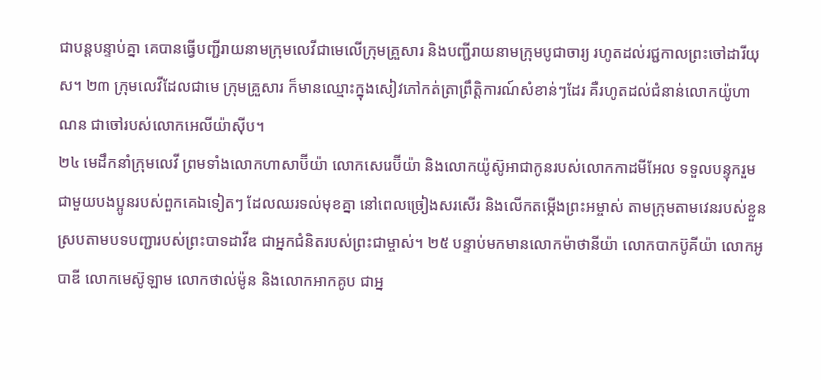ជាបន្តបន្ទាប់គ្នា គេបានធ្វើបញ្ជីរាយនាមក្រុមលេវីជាមេលើក្រុមគ្រួសារ និងបញ្ជីរាយនាមក្រុមបូជាចារ្យ រហូតដល់រជ្ជកាលព្រះចៅដារីយុស។ ២៣ ក្រុមលេវីដែលជាមេ ក្រុមគ្រួសារ ក៏មានឈ្មោះក្នុងសៀវភៅកត់ត្រាព្រឹត្តិការណ៍សំខាន់ៗដែរ គឺរហូតដល់ជំនាន់លោកយ៉ូហាណន ជាចៅរបស់លោកអេលីយ៉ាស៊ីប។
២៤ មេដឹកនាំក្រុមលេវី ព្រមទាំងលោកហាសាប៊ីយ៉ា លោកសេរេប៊ីយ៉ា និងលោកយ៉ូស៊ូអាជាកូនរបស់លោកកាដមីអែល ទទួលបន្ទុករួមជាមួយបងប្អូនរបស់ពួកគេឯទៀតៗ ដែលឈរទល់មុខគ្នា នៅពេលច្រៀងសរសើរ និងលើកតម្កើងព្រះអម្ចាស់ តាមក្រុមតាមវេនរបស់ខ្លួន ស្របតាមបទបញ្ជារបស់ព្រះបាទដាវីឌ ជាអ្នកជំនិតរបស់ព្រះជាម្ចាស់។ ២៥ បន្ទាប់មកមានលោកម៉ាថានីយ៉ា លោកបាកប៊ូគីយ៉ា លោកអូបាឌី លោកមេស៊ូឡាម លោកថាល់ម៉ូន និងលោកអាកគូប ជាអ្ន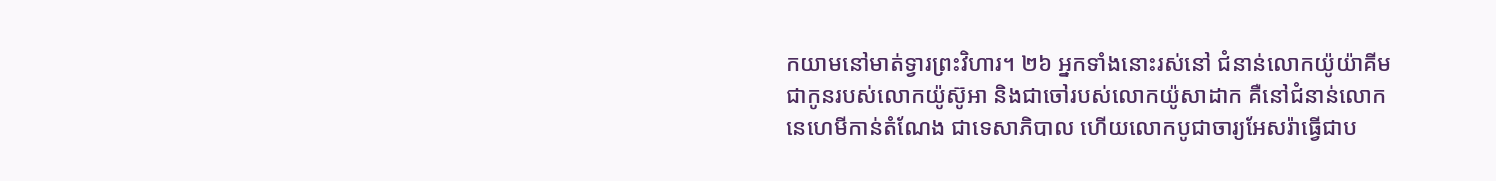កយាមនៅមាត់ទ្វារព្រះវិហារ។ ២៦ អ្នកទាំងនោះរស់នៅ ជំនាន់លោកយ៉ូយ៉ាគីម ជាកូនរបស់លោកយ៉ូស៊ូអា និងជាចៅរបស់លោកយ៉ូសាដាក គឺនៅជំនាន់លោកនេហេមីកាន់តំណែង ជាទេសាភិបាល ហើយលោកបូជាចារ្យអែសរ៉ាធ្វើជាប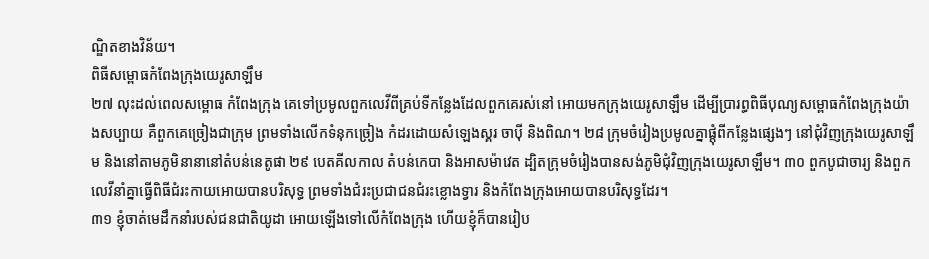ណ្ឌិតខាងវិន័យ។
ពិធីសម្ពោធកំពែងក្រុងយេរូសាឡឹម
២៧ លុះដល់ពេលសម្ពោធ កំពែងក្រុង គេទៅប្រមូលពួកលេវីពីគ្រប់ទីកន្លែងដែលពួកគេរស់នៅ អោយមកក្រុងយេរូសាឡឹម ដើម្បីប្រារព្ធពិធីបុណ្យសម្ពោធកំពែងក្រុងយ៉ាងសប្បាយ គឺពួកគេច្រៀងជាក្រុម ព្រមទាំងលើកទំនុកច្រៀង កំដរដោយសំឡេងស្គរ ចាប៉ី និងពិណ។ ២៨ ក្រុមចំរៀងប្រមូលគ្នាផ្ដុំពីកន្លែងផ្សេងៗ នៅជុំវិញក្រុងយេរូសាឡឹម និងនៅតាមភូមិនានានៅតំបន់នេតូផា ២៩ បេតគីលកាល តំបន់កេបា និងអាសម៉ាវេត ដ្បិតក្រុមចំរៀងបានសង់ភូមិជុំវិញក្រុងយេរូសាឡឹម។ ៣០ ពួកបូជាចារ្យ និងពួកលេវីនាំគ្នាធ្វើពិធីជំរះកាយអោយបានបរិសុទ្ធ ព្រមទាំងជំរះប្រជាជនជំរះខ្លោងទ្វារ និងកំពែងក្រុងអោយបានបរិសុទ្ធដែរ។
៣១ ខ្ញុំចាត់មេដឹកនាំរបស់ជនជាតិយូដា អោយឡើងទៅលើកំពែងក្រុង ហើយខ្ញុំក៏បានរៀប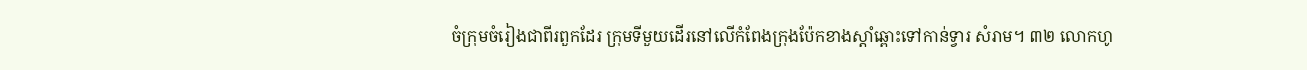ចំក្រុមចំរៀងជាពីរពួកដែរ ក្រុមទីមួយដើរនៅលើកំពែងក្រុងប៉ែកខាងស្ដាំឆ្ពោះទៅកាន់ទ្វារ សំរាម។ ៣២ លោកហូ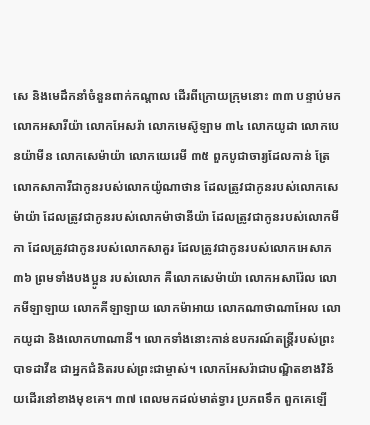សេ និងមេដឹកនាំចំនួនពាក់កណ្ដាល ដើរពីក្រោយក្រុមនោះ ៣៣ បន្ទាប់មក លោកអសារីយ៉ា លោកអែសរ៉ា លោកមេស៊ូឡាម ៣៤ លោកយូដា លោកបេនយ៉ាមីន លោកសេម៉ាយ៉ា លោកយេរេមី ៣៥ ពួកបូជាចារ្យដែលកាន់ ត្រែ លោកសាការីជាកូនរបស់លោកយ៉ូណាថាន ដែលត្រូវជាកូនរបស់លោកសេម៉ាយ៉ា ដែលត្រូវជាកូនរបស់លោកម៉ាថានីយ៉ា ដែលត្រូវជាកូនរបស់លោកមីកា ដែលត្រូវជាកូនរបស់លោកសាគួរ ដែលត្រូវជាកូនរបស់លោកអេសាភ ៣៦ ព្រមទាំងបងប្អូន របស់លោក គឺលោកសេម៉ាយ៉ា លោកអសារ៉ែល លោកមីឡាឡាយ លោកគីឡាឡាយ លោកម៉ាអាយ លោកណាថាណាអែល លោកយូដា និងលោកហាណានី។ លោកទាំងនោះកាន់ឧបករណ៍តន្ត្រីរបស់ព្រះបាទដាវីឌ ជាអ្នកជំនិតរបស់ព្រះជាម្ចាស់។ លោកអែសរ៉ាជាបណ្ឌិតខាងវិន័យដើរនៅខាងមុខគេ។ ៣៧ ពេលមកដល់មាត់ទ្វារ ប្រភពទឹក ពួកគេឡើ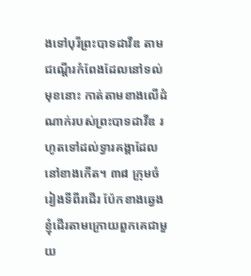ងទៅបុរីព្រះបាទដាវីឌ តាមជណ្ដើរកំពែងដែលនៅទល់មុខនោះ កាត់តាមខាងលើដំណាក់របស់ព្រះបាទដាវីឌ រហូតទៅដល់ទ្វារគង្គាដែលនៅខាងកើត។ ៣៨ ក្រុមចំរៀងទីពីរដើរ ប៉ែកខាងឆ្វេង ខ្ញុំដើរតាមក្រោយពួកគេជាមួយ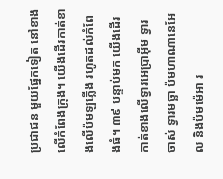ប្រជាជន មួយផ្នែកទៀត នៅខាងលើកំពែងក្រុង។ យើងដើរកាត់ខាងលើប៉មឡភ្លើង រហូតដល់កំពែងធំ។ ៣៩ បន្ទាប់មក យើងដើរកាត់ខាងលើទ្វារអេប្រាអ៊ីម ទ្វារចាស់ ទ្វារមច្ឆា ប៉មហាណានេអែល និងប៉មម៉េអា រ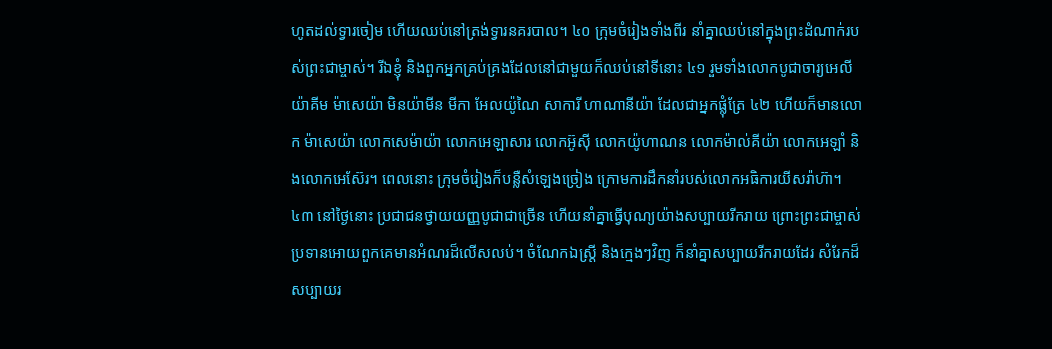ហូតដល់ទ្វារចៀម ហើយឈប់នៅត្រង់ទ្វារនគរបាល។ ៤០ ក្រុមចំរៀងទាំងពីរ នាំគ្នាឈប់នៅក្នុងព្រះដំណាក់របស់ព្រះជាម្ចាស់។ រីឯខ្ញុំ និងពួកអ្នកគ្រប់គ្រងដែលនៅជាមួយក៏ឈប់នៅទីនោះ ៤១ រួមទាំងលោកបូជាចារ្យអេលីយ៉ាគីម ម៉ាសេយ៉ា មិនយ៉ាមីន មីកា អែលយ៉ូណៃ សាការី ហាណានីយ៉ា ដែលជាអ្នកផ្លុំត្រែ ៤២ ហើយក៏មានលោក ម៉ាសេយ៉ា លោកសេម៉ាយ៉ា លោកអេឡាសារ លោកអ៊ូស៊ី លោកយ៉ូហាណន លោកម៉ាល់គីយ៉ា លោកអេឡាំ និងលោកអេស៊ែរ។ ពេលនោះ ក្រុមចំរៀងក៏បន្លឺសំឡេងច្រៀង ក្រោមការដឹកនាំរបស់លោកអធិការយីសរ៉ាហ៊ា។
៤៣ នៅថ្ងៃនោះ ប្រជាជនថ្វាយយញ្ញបូជាជាច្រើន ហើយនាំគ្នាធ្វើបុណ្យយ៉ាងសប្បាយរីករាយ ព្រោះព្រះជាម្ចាស់ប្រទានអោយពួកគេមានអំណរដ៏លើសលប់។ ចំណែកឯស្ត្រី និងក្មេងៗវិញ ក៏នាំគ្នាសប្បាយរីករាយដែរ សំរែកដ៏សប្បាយរ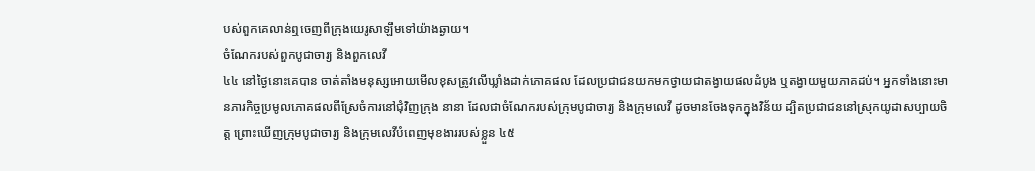បស់ពួកគេលាន់ឮចេញពីក្រុងយេរូសាឡឹមទៅយ៉ាងឆ្ងាយ។
ចំណែករបស់ពួកបូជាចារ្យ និងពួកលេវី
៤៤ នៅថ្ងៃនោះគេបាន ចាត់តាំងមនុស្សអោយមើលខុសត្រូវលើឃ្លាំងដាក់ភោគផល ដែលប្រជាជនយកមកថ្វាយជាតង្វាយផលដំបូង ឬតង្វាយមួយភាគដប់។ អ្នកទាំងនោះមានភារកិច្ចប្រមូលភោគផលពីស្រែចំការនៅជុំវិញក្រុង នានា ដែលជាចំណែករបស់ក្រុមបូជាចារ្យ និងក្រុមលេវី ដូចមានចែងទុកក្នុងវិន័យ ដ្បិតប្រជាជននៅស្រុកយូដាសប្បាយចិត្ត ព្រោះឃើញក្រុមបូជាចារ្យ និងក្រុមលេវីបំពេញមុខងាររបស់ខ្លួន ៤៥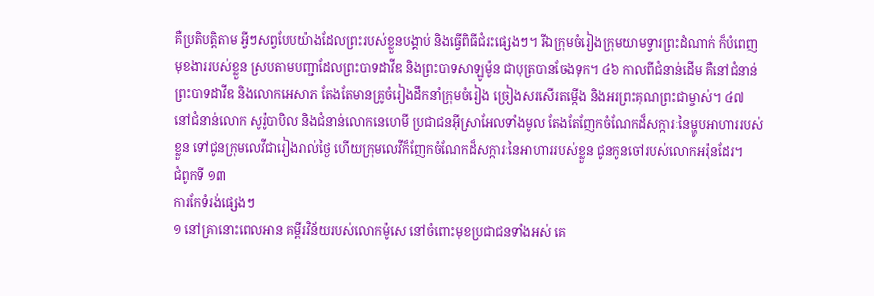គឺប្រតិបត្តិតាម អ្វីៗសព្វបែបយ៉ាងដែលព្រះរបស់ខ្លួនបង្គាប់ និងធ្វើពិធីជំរះផ្សេងៗ។ រីឯក្រុមចំរៀងក្រុមយាមទ្វារព្រះដំណាក់ ក៏បំពេញមុខងាររបស់ខ្លួន ស្របតាមបញ្ជាដែលព្រះបាទដាវីឌ និងព្រះបាទសាឡូម៉ូន ជាបុត្របានចែងទុក។ ៤៦ កាលពីជំនាន់ដើម គឺនៅជំនាន់ព្រះបាទដាវីឌ និងលោកអេសាភ តែងតែមានគ្រូចំរៀងដឹកនាំក្រុមចំរៀង ច្រៀងសរសើរតម្កើង និងអរព្រះគុណព្រះជាម្ចាស់។ ៤៧ នៅជំនាន់លោក សូរ៉ូបាបិល និងជំនាន់លោកនេហេមី ប្រជាជនអ៊ីស្រាអែលទាំងមូល តែងតែញែកចំណែកដ៏សក្ការៈនៃម្ហូបអាហាររបស់ខ្លួន ទៅជូនក្រុមលេវីជារៀងរាល់ថ្ងៃ ហើយក្រុមលេវីក៏ញែកចំណែកដ៏សក្ការៈនៃអាហាររបស់ខ្លួន ជូនកូនចៅរបស់លោកអរ៉ុនដែរ។
ជំពូកទី ១៣
ការកែទំរង់ផ្សេងៗ
១ នៅគ្រានោះពេលអាន គម្ពីរវិន័យរបស់លោកម៉ូសេ នៅចំពោះមុខប្រជាជនទាំងអស់ គេ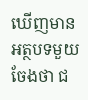ឃើញមានអត្ថបទមួយចែងថា ជ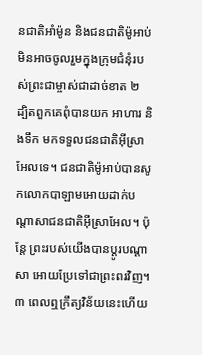នជាតិអាំម៉ូន និងជនជាតិម៉ូអាប់ មិនអាចចូលរួមក្នុងក្រុមជំនុំរបស់ព្រះជាម្ចាស់ជាដាច់ខាត ២ ដ្បិតពួកគេពុំបានយក អាហារ និងទឹក មកទទួលជនជាតិអ៊ីស្រាអែលទេ។ ជនជាតិម៉ូអាប់បានសូកលោកបាឡាមអោយដាក់បណ្ដាសាជនជាតិអ៊ីស្រាអែល។ ប៉ុន្តែ ព្រះរបស់យើងបានប្ដូរបណ្ដាសា អោយប្រែទៅជាព្រះពរវិញ។ ៣ ពេលឮក្រឹត្យវិន័យនេះហើយ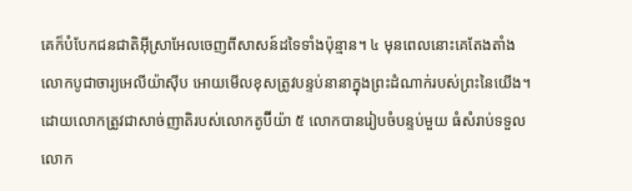គេក៏បំបែកជនជាតិអ៊ីស្រាអែលចេញពីសាសន៍ដទៃទាំងប៉ុន្មាន។ ៤ មុនពេលនោះគេតែងតាំង លោកបូជាចារ្យអេលីយ៉ាស៊ីប អោយមើលខុសត្រូវបន្ទប់នានាក្នុងព្រះដំណាក់របស់ព្រះនៃយើង។ ដោយលោកត្រូវជាសាច់ញាតិរបស់លោកតូប៊ីយ៉ា ៥ លោកបានរៀបចំបន្ទប់មួយ ធំសំរាប់ទទួលលោក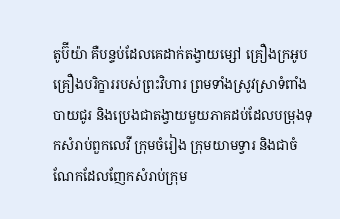តូប៊ីយ៉ា គឺបន្ទប់ដែលគេដាក់តង្វាយម្សៅ គ្រឿងក្រអូប គ្រឿងបរិក្ខាររបស់ព្រះវិហារ ព្រមទាំងស្រូវស្រាទំពាំងបាយជូរ និងប្រេងជាតង្វាយមួយភាគដប់ដែលបម្រុងទុកសំរាប់ពួកលេវី ក្រុមចំរៀង ក្រុមយាមទ្វារ និងជាចំណែកដែលញែកសំរាប់ក្រុម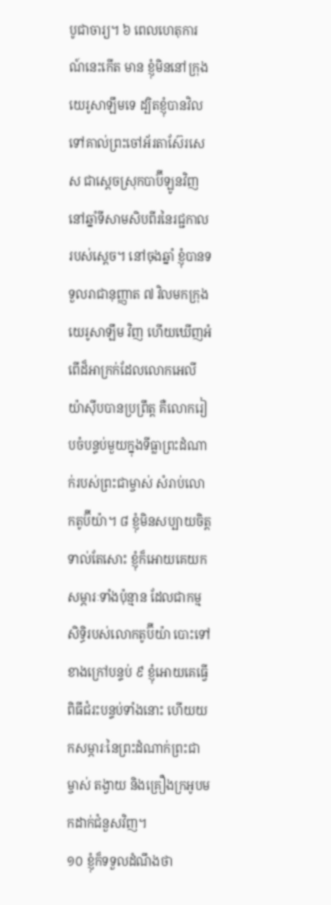បូជាចារ្យ។ ៦ ពេលហេតុការណ៍នេះកើត មាន ខ្ញុំមិននៅក្រុងយេរូសាឡឹមទេ ដ្បិតខ្ញុំបានវិលទៅគាល់ព្រះចៅអ័រតាស៊ែរសេស ជាស្ដេចស្រុកបាប៊ីឡូនវិញ នៅឆ្នាំទីសាមសិបពីរនៃរជ្ជកាលរបស់ស្ដេច។ នៅចុងឆ្នាំ ខ្ញុំបានទទួលរាជានុញ្ញាត ៧ វិលមកក្រុងយេរូសាឡឹម វិញ ហើយឃើញអំពើដ៏អាក្រក់ដែលលោកអេលីយ៉ាស៊ីបបានប្រព្រឹត្ត គឺលោករៀបចំបន្ទប់មួយក្នុងទីធ្លាព្រះដំណាក់របស់ព្រះជាម្ចាស់ សំរាប់លោកតូប៊ីយ៉ា។ ៨ ខ្ញុំមិនសប្បាយចិត្ត ទាល់តែសោះ ខ្ញុំក៏អោយគេយកសម្ភារៈទាំងប៉ុន្មាន ដែលជាកម្មសិទ្ធិរបស់លោកតូប៊ីយ៉ា បោះទៅខាងក្រៅបន្ទប់ ៩ ខ្ញុំអោយគេធ្វើពិធីជំរះបន្ទប់ទាំងនោះ ហើយយកសម្ភារៈនៃព្រះដំណាក់ព្រះជាម្ចាស់ តង្វាយ និងគ្រឿងក្រអូបមកដាក់ជំនួសវិញ។
១០ ខ្ញុំក៏ទទួលដំណឹងថា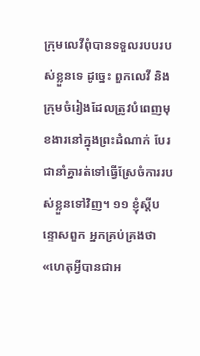ក្រុមលេវីពុំបានទទួលរបបរបស់ខ្លួនទេ ដូច្នេះ ពួកលេវី និងក្រុមចំរៀងដែលត្រូវបំពេញមុខងារនៅក្នុងព្រះដំណាក់ បែរជានាំគ្នារត់ទៅធ្វើស្រែចំការរបស់ខ្លួនទៅវិញ។ ១១ ខ្ញុំស្ដីបន្ទោសពួក អ្នកគ្រប់គ្រងថា «ហេតុអ្វីបានជាអ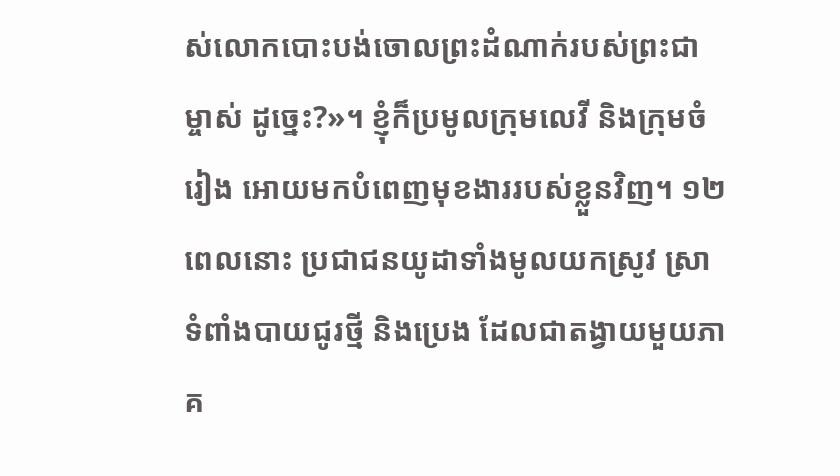ស់លោកបោះបង់ចោលព្រះដំណាក់របស់ព្រះជាម្ចាស់ ដូច្នេះ?»។ ខ្ញុំក៏ប្រមូលក្រុមលេវី និងក្រុមចំរៀង អោយមកបំពេញមុខងាររបស់ខ្លួនវិញ។ ១២ ពេលនោះ ប្រជាជនយូដាទាំងមូលយកស្រូវ ស្រាទំពាំងបាយជូរថ្មី និងប្រេង ដែលជាតង្វាយមួយភាគ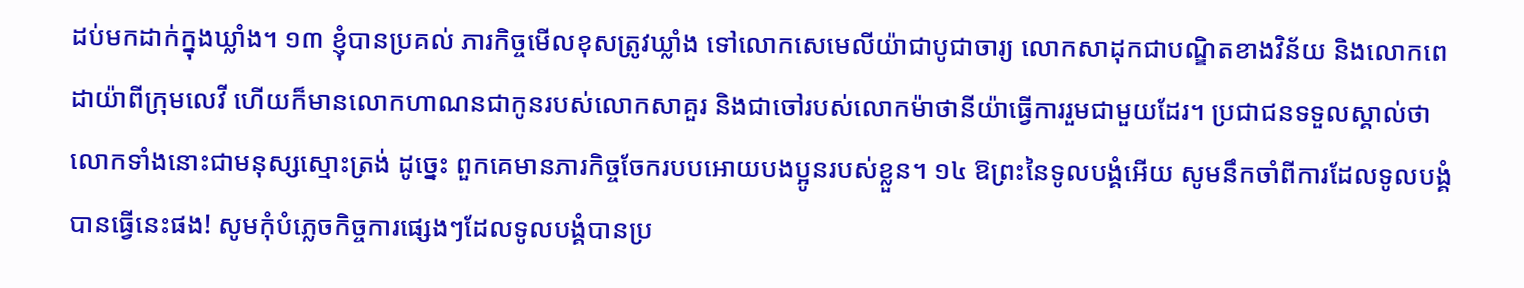ដប់មកដាក់ក្នុងឃ្លាំង។ ១៣ ខ្ញុំបានប្រគល់ ភារកិច្ចមើលខុសត្រូវឃ្លាំង ទៅលោកសេមេលីយ៉ាជាបូជាចារ្យ លោកសាដុកជាបណ្ឌិតខាងវិន័យ និងលោកពេដាយ៉ាពីក្រុមលេវី ហើយក៏មានលោកហាណនជាកូនរបស់លោកសាគួរ និងជាចៅរបស់លោកម៉ាថានីយ៉ាធ្វើការរួមជាមួយដែរ។ ប្រជាជនទទួលស្គាល់ថា លោកទាំងនោះជាមនុស្សស្មោះត្រង់ ដូច្នេះ ពួកគេមានភារកិច្ចចែករបបអោយបងប្អូនរបស់ខ្លួន។ ១៤ ឱព្រះនៃទូលបង្គំអើយ សូមនឹកចាំពីការដែលទូលបង្គំបានធ្វើនេះផង! សូមកុំបំភ្លេចកិច្ចការផ្សេងៗដែលទូលបង្គំបានប្រ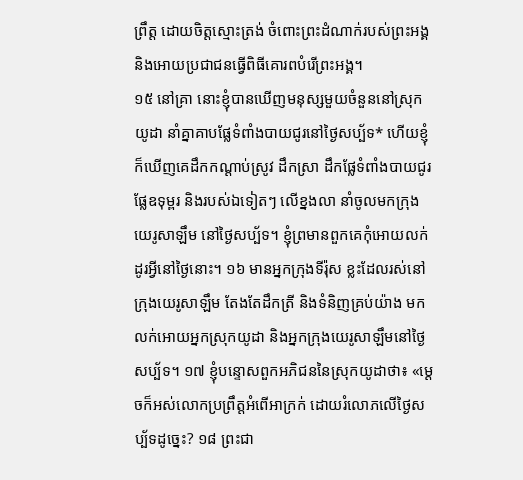ព្រឹត្ត ដោយចិត្តស្មោះត្រង់ ចំពោះព្រះដំណាក់របស់ព្រះអង្គ និងអោយប្រជាជនធ្វើពិធីគោរពបំរើព្រះអង្គ។
១៥ នៅគ្រា នោះខ្ញុំបានឃើញមនុស្សមួយចំនួននៅស្រុកយូដា នាំគ្នាគាបផ្លែទំពាំងបាយជូរនៅថ្ងៃសប្ប័ទ* ហើយខ្ញុំក៏ឃើញគេដឹកកណ្ដាប់ស្រូវ ដឹកស្រា ដឹកផ្លែទំពាំងបាយជូរ ផ្លែឧទុម្ពរ និងរបស់ឯទៀតៗ លើខ្នងលា នាំចូលមកក្រុងយេរូសាឡឹម នៅថ្ងៃសប្ប័ទ។ ខ្ញុំព្រមានពួកគេកុំអោយលក់ដូរអ្វីនៅថ្ងៃនោះ។ ១៦ មានអ្នកក្រុងទីរ៉ុស ខ្លះដែលរស់នៅក្រុងយេរូសាឡឹម តែងតែដឹកត្រី និងទំនិញគ្រប់យ៉ាង មកលក់អោយអ្នកស្រុកយូដា និងអ្នកក្រុងយេរូសាឡឹមនៅថ្ងៃសប្ប័ទ។ ១៧ ខ្ញុំបន្ទោសពួកអភិជននៃស្រុកយូដាថា៖ «ម្ដេចក៏អស់លោកប្រព្រឹត្តអំពើអាក្រក់ ដោយរំលោភលើថ្ងៃសប្ប័ទដូច្នេះ? ១៨ ព្រះជា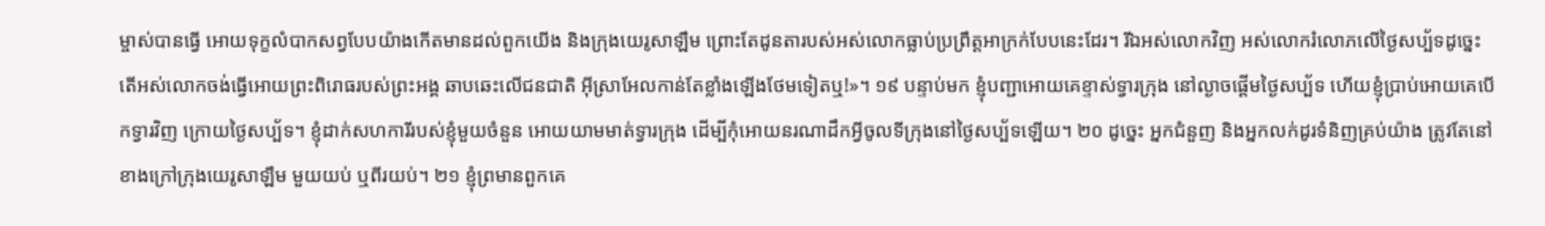ម្ចាស់បានធ្វើ អោយទុក្ខលំបាកសព្វបែបយ៉ាងកើតមានដល់ពួកយើង និងក្រុងយេរូសាឡឹម ព្រោះតែដូនតារបស់អស់លោកធ្លាប់ប្រព្រឹត្តអាក្រក់បែបនេះដែរ។ រីឯអស់លោកវិញ អស់លោករំលោភលើថ្ងៃសប្ប័ទដូច្នេះ តើអស់លោកចង់ធ្វើអោយព្រះពិរោធរបស់ព្រះអង្គ ឆាបឆេះលើជនជាតិ អ៊ីស្រាអែលកាន់តែខ្លាំងឡើងថែមទៀតឬ!»។ ១៩ បន្ទាប់មក ខ្ញុំបញ្ជាអោយគេខ្ទាស់ទ្វារក្រុង នៅល្ងាចផ្ដើមថ្ងៃសប្ប័ទ ហើយខ្ញុំប្រាប់អោយគេបើកទ្វារវិញ ក្រោយថ្ងៃសប្ប័ទ។ ខ្ញុំដាក់សហការីរបស់ខ្ញុំមួយចំនួន អោយយាមមាត់ទ្វារក្រុង ដើម្បីកុំអោយនរណាដឹកអ្វីចូលទីក្រុងនៅថ្ងៃសប្ប័ទឡើយ។ ២០ ដូច្នេះ អ្នកជំនួញ និងអ្នកលក់ដូរទំនិញគ្រប់យ៉ាង ត្រូវតែនៅខាងក្រៅក្រុងយេរូសាឡឹម មួយយប់ ឬពីរយប់។ ២១ ខ្ញុំព្រមានពួកគេ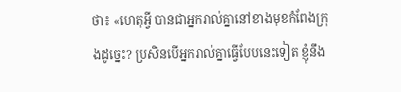ថា៖ «ហេតុអ្វី បានជាអ្នករាល់គ្នានៅខាងមុខកំពែងក្រុងដូច្នេះ? ប្រសិនបើអ្នករាល់គ្នាធ្វើបែបនេះទៀត ខ្ញុំនឹង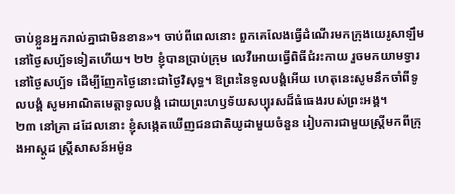ចាប់ខ្លួនអ្នករាល់គ្នាជាមិនខាន»។ ចាប់ពីពេលនោះ ពួកគេលែងធ្វើដំណើរមកក្រុងយេរូសាឡឹម នៅថ្ងៃសប្ប័ទទៀតហើយ។ ២២ ខ្ញុំបានប្រាប់ក្រុម លេវីអោយធ្វើពិធីជំរះកាយ រួចមកយាមទ្វារនៅថ្ងៃសប្ប័ទ ដើម្បីញែកថ្ងៃនោះជាថ្ងៃវិសុទ្ធ។ ឱព្រះនៃទូលបង្គំអើយ ហេតុនេះសូមនឹកចាំពីទូលបង្គំ សូមអាណិតមេត្តាទូលបង្គំ ដោយព្រះហឫទ័យសប្បុរសដ៏ធំធេងរបស់ព្រះអង្គ។
២៣ នៅគ្រា ដដែលនោះ ខ្ញុំសង្កេតឃើញជនជាតិយូដាមួយចំនួន រៀបការជាមួយស្ត្រីមកពីក្រុងអាស្ដូដ ស្ត្រីសាសន៍អម៉ូន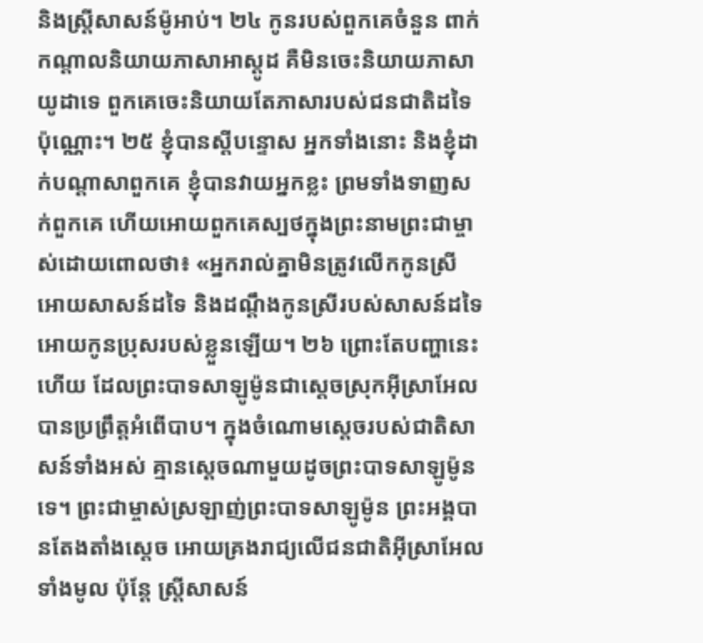និងស្ត្រីសាសន៍ម៉ូអាប់។ ២៤ កូនរបស់ពួកគេចំនួន ពាក់កណ្ដាលនិយាយភាសាអាស្ដូដ គឺមិនចេះនិយាយភាសាយូដាទេ ពួកគេចេះនិយាយតែភាសារបស់ជនជាតិដទៃប៉ុណ្ណោះ។ ២៥ ខ្ញុំបានស្ដីបន្ទោស អ្នកទាំងនោះ និងខ្ញុំដាក់បណ្ដាសាពួកគេ ខ្ញុំបានវាយអ្នកខ្លះ ព្រមទាំងទាញសក់ពួកគេ ហើយអោយពួកគេស្បថក្នុងព្រះនាមព្រះជាម្ចាស់ដោយពោលថា៖ «អ្នករាល់គ្នាមិនត្រូវលើកកូនស្រីអោយសាសន៍ដទៃ និងដណ្ដឹងកូនស្រីរបស់សាសន៍ដទៃ អោយកូនប្រុសរបស់ខ្លួនឡើយ។ ២៦ ព្រោះតែបញ្ហានេះហើយ ដែលព្រះបាទសាឡូម៉ូនជាស្ដេចស្រុកអ៊ីស្រាអែល បានប្រព្រឹត្តអំពើបាប។ ក្នុងចំណោមស្ដេចរបស់ជាតិសាសន៍ទាំងអស់ គ្មានស្ដេចណាមួយដូចព្រះបាទសាឡូម៉ូនទេ។ ព្រះជាម្ចាស់ស្រឡាញ់ព្រះបាទសាឡូម៉ូន ព្រះអង្គបានតែងតាំងស្ដេច អោយគ្រងរាជ្យលើជនជាតិអ៊ីស្រាអែលទាំងមូល ប៉ុន្តែ ស្ត្រីសាសន៍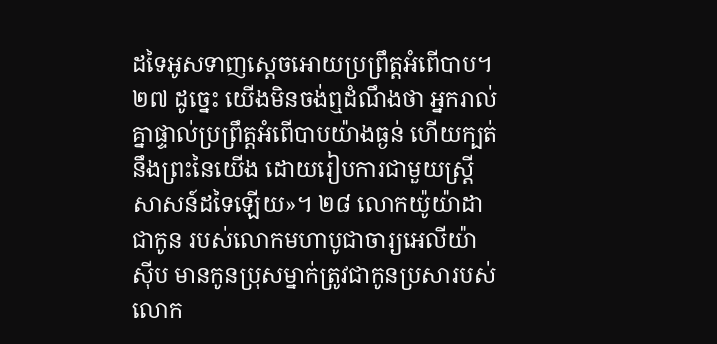ដទៃអូសទាញស្ដេចអោយប្រព្រឹត្តអំពើបាប។ ២៧ ដូច្នេះ យើងមិនចង់ឮដំណឹងថា អ្នករាល់គ្នាផ្ទាល់ប្រព្រឹត្តអំពើបាបយ៉ាងធ្ងន់ ហើយក្បត់នឹងព្រះនៃយើង ដោយរៀបការជាមួយស្ត្រីសាសន៍ដទៃឡើយ»។ ២៨ លោកយ៉ូយ៉ាដាជាកូន របស់លោកមហាបូជាចារ្យអេលីយ៉ាស៊ីប មានកូនប្រុសម្នាក់ត្រូវជាកូនប្រសារបស់លោក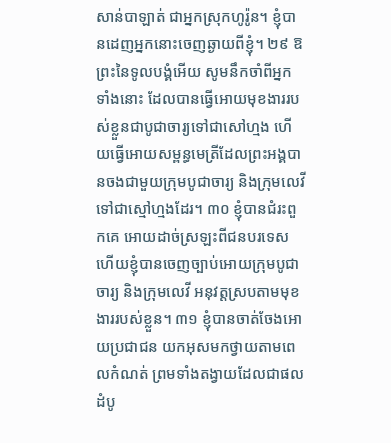សាន់បាឡាត់ ជាអ្នកស្រុកហូរ៉ូន។ ខ្ញុំបានដេញអ្នកនោះចេញឆ្ងាយពីខ្ញុំ។ ២៩ ឱព្រះនៃទូលបង្គំអើយ សូមនឹកចាំពីអ្នកទាំងនោះ ដែលបានធ្វើអោយមុខងាររបស់ខ្លួនជាបូជាចារ្យទៅជាសៅហ្មង ហើយធ្វើអោយសម្ពន្ធមេត្រីដែលព្រះអង្គបានចងជាមួយក្រុមបូជាចារ្យ និងក្រុមលេវី ទៅជាស្មៅហ្មងដែរ។ ៣០ ខ្ញុំបានជំរះពួកគេ អោយដាច់ស្រឡះពីជនបរទេស ហើយខ្ញុំបានចេញច្បាប់អោយក្រុមបូជាចារ្យ និងក្រុមលេវី អនុវត្តស្របតាមមុខងាររបស់ខ្លួន។ ៣១ ខ្ញុំបានចាត់ចែងអោយប្រជាជន យកអុសមកថ្វាយតាមពេលកំណត់ ព្រមទាំងតង្វាយដែលជាផលដំបូ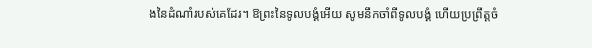ងនៃដំណាំរបស់គេដែរ។ ឱព្រះនៃទូលបង្គំអើយ សូមនឹកចាំពីទូលបង្គំ ហើយប្រព្រឹត្តចំ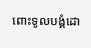ពោះទូលបង្គំដោ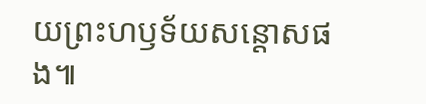យព្រះហឫទ័យសន្ដោសផង៕